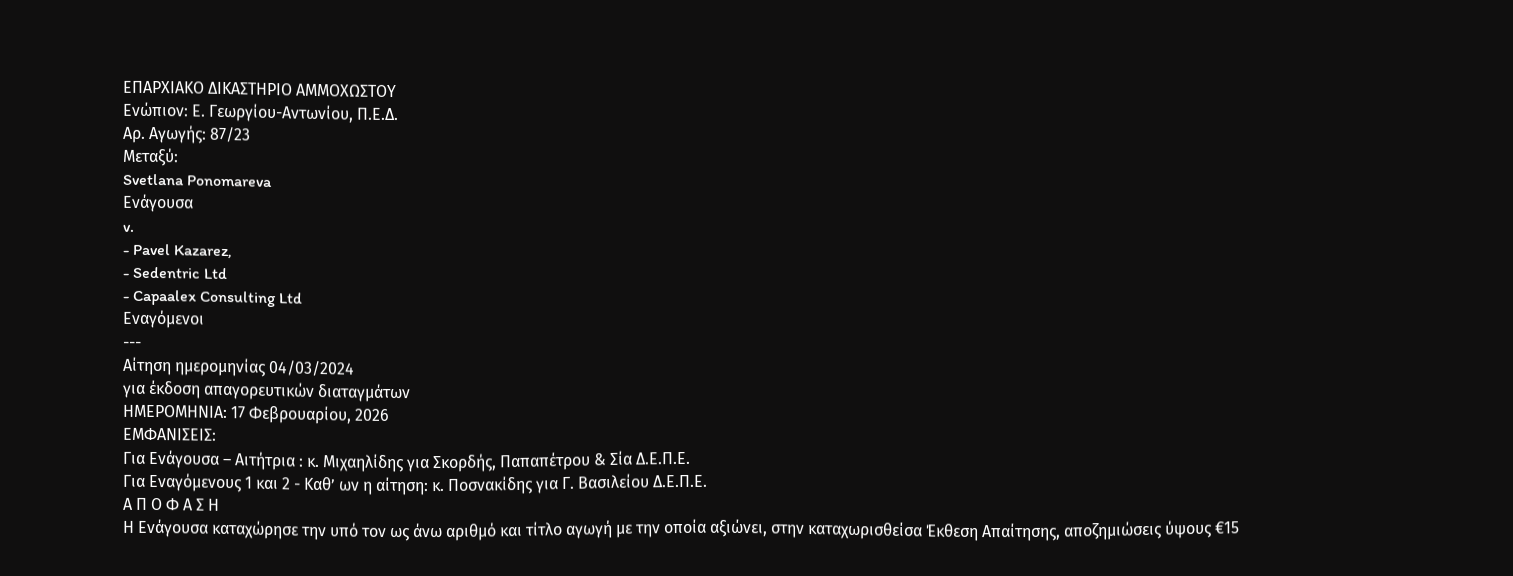ΕΠΑΡΧΙΑΚΟ ΔΙΚΑΣΤΗΡΙΟ ΑΜΜΟΧΩΣΤΟΥ
Ενώπιον: Ε. Γεωργίου-Αντωνίου, Π.Ε.Δ.
Αρ. Αγωγής: 87/23
Μεταξύ:
Svetlana Ponomareva
Ενάγουσα
v.
- Pavel Kazarez,
- Sedentric Ltd
- Capaalex Consulting Ltd
Εναγόμενοι
---
Αίτηση ημερομηνίας 04/03/2024
για έκδοση απαγορευτικών διαταγμάτων
ΗΜΕΡΟΜΗΝΙΑ: 17 Φεβρουαρίου, 2026
ΕΜΦΑΝΙΣΕΙΣ:
Για Ενάγουσα – Αιτήτρια : κ. Μιχαηλίδης για Σκορδής, Παπαπέτρου & Σία Δ.Ε.Π.Ε.
Για Εναγόμενους 1 και 2 - Καθ’ ων η αίτηση: κ. Ποσνακίδης για Γ. Βασιλείου Δ.Ε.Π.Ε.
Α Π Ο Φ Α Σ Η
Η Ενάγουσα καταχώρησε την υπό τον ως άνω αριθμό και τίτλο αγωγή με την οποία αξιώνει, στην καταχωρισθείσα Έκθεση Απαίτησης, αποζημιώσεις ύψους €15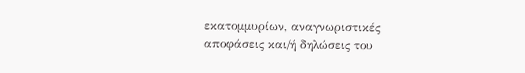εκατομμυρίων, αναγνωριστικές αποφάσεις και/ή δηλώσεις του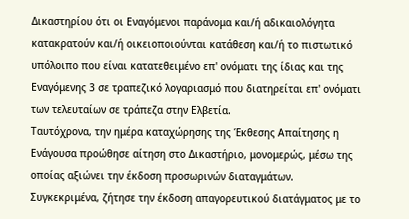Δικαστηρίου ότι οι Εναγόμενοι παράνομα και/ή αδικαιολόγητα κατακρατούν και/ή οικειοποιούνται κατάθεση και/ή το πιστωτικό υπόλοιπο που είναι κατατεθειμένο επ' ονόματι της ίδιας και της Εναγόμενης 3 σε τραπεζικό λογαριασμό που διατηρείται επ' ονόματι των τελευταίων σε τράπεζα στην Ελβετία.
Ταυτόχρονα, την ημέρα καταχώρησης της Έκθεσης Απαίτησης η Ενάγουσα προώθησε αίτηση στο Δικαστήριο, μονομερώς, μέσω της οποίας αξιώνει την έκδοση προσωρινών διαταγμάτων. Συγκεκριμένα, ζήτησε την έκδοση απαγορευτικού διατάγματος με το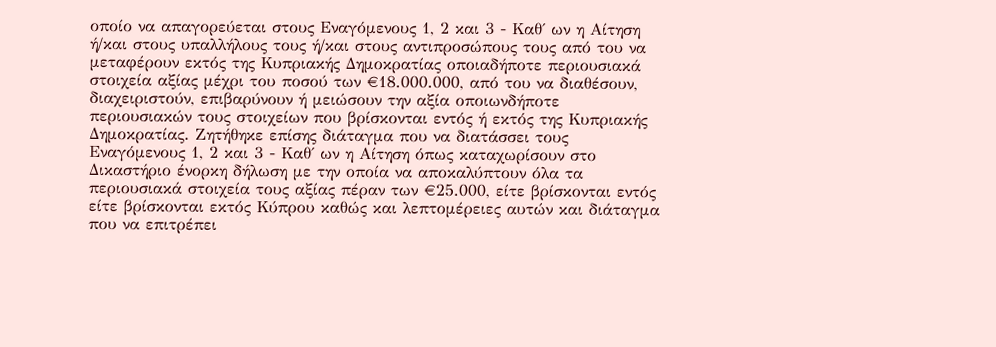οποίο να απαγορεύεται στους Εναγόμενους 1, 2 και 3 - Καθ΄ ων η Αίτηση ή/και στους υπαλλήλους τους ή/και στους αντιπροσώπους τους από του να μεταφέρουν εκτός της Κυπριακής Δημοκρατίας οποιαδήποτε περιουσιακά στοιχεία αξίας μέχρι του ποσού των €18.000.000, από του να διαθέσουν, διαχειριστούν, επιβαρύνουν ή μειώσουν την αξία οποιωνδήποτε περιουσιακών τους στοιχείων που βρίσκονται εντός ή εκτός της Κυπριακής Δημοκρατίας. Ζητήθηκε επίσης διάταγμα που να διατάσσει τους Εναγόμενους 1, 2 και 3 - Καθ΄ ων η Αίτηση όπως καταχωρίσουν στο Δικαστήριο ένορκη δήλωση με την οποία να αποκαλύπτουν όλα τα περιουσιακά στοιχεία τους αξίας πέραν των €25.000, είτε βρίσκονται εντός είτε βρίσκονται εκτός Κύπρου καθώς και λεπτομέρειες αυτών και διάταγμα που να επιτρέπει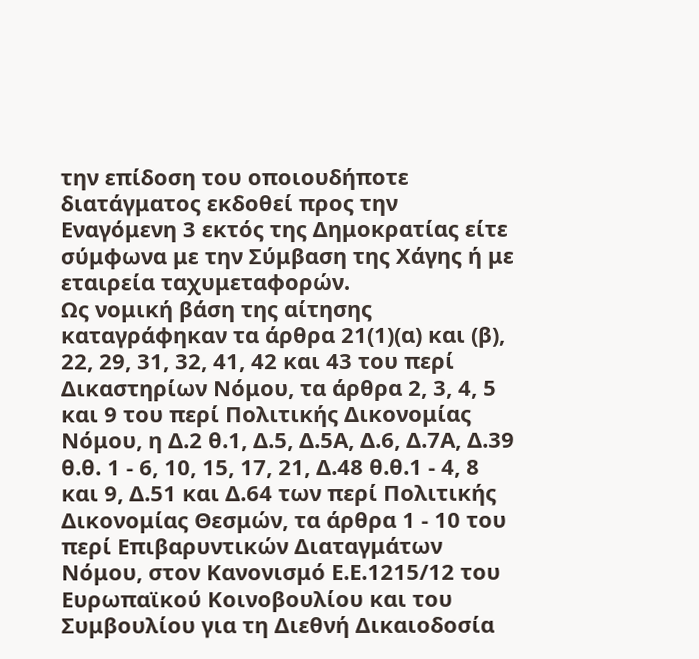την επίδοση του οποιουδήποτε διατάγματος εκδοθεί προς την Eναγόμενη 3 εκτός της Δημοκρατίας είτε σύμφωνα με την Σύμβαση της Χάγης ή με εταιρεία ταχυμεταφορών.
Ως νομική βάση της αίτησης καταγράφηκαν τα άρθρα 21(1)(α) και (β), 22, 29, 31, 32, 41, 42 και 43 του περί Δικαστηρίων Νόμου, τα άρθρα 2, 3, 4, 5 και 9 του περί Πολιτικής Δικονομίας Νόμου, η Δ.2 θ.1, Δ.5, Δ.5Α, Δ.6, Δ.7Α, Δ.39 θ.θ. 1 ‑ 6, 10, 15, 17, 21, Δ.48 θ.θ.1 ‑ 4, 8 και 9, Δ.51 και Δ.64 των περί Πολιτικής Δικονομίας Θεσμών, τα άρθρα 1 ‑ 10 του περί Επιβαρυντικών Διαταγμάτων Νόμου, στον Κανονισμό Ε.Ε.1215/12 του Ευρωπαϊκού Κοινοβουλίου και του Συμβουλίου για τη Διεθνή Δικαιοδοσία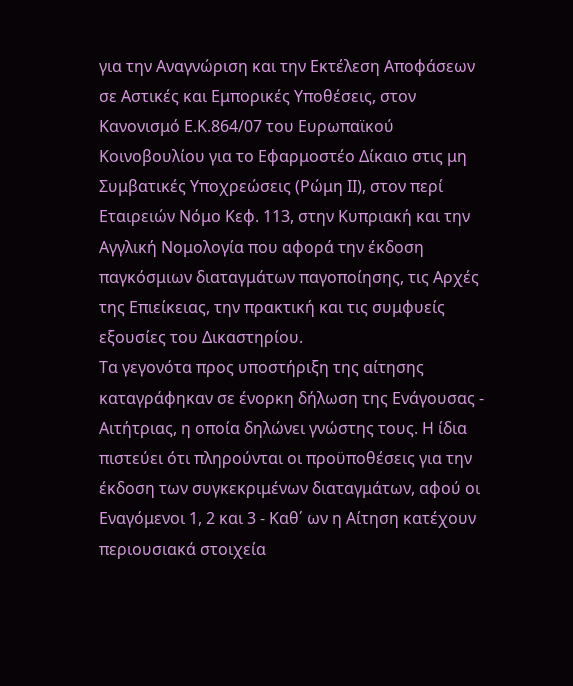για την Αναγνώριση και την Εκτέλεση Αποφάσεων σε Αστικές και Εμπορικές Υποθέσεις, στον Κανονισμό Ε.Κ.864/07 του Ευρωπαϊκού Κοινοβουλίου για το Εφαρμοστέο Δίκαιο στις μη Συμβατικές Υποχρεώσεις (Ρώμη ΙΙ), στον περί Εταιρειών Νόμο Κεφ. 113, στην Κυπριακή και την Αγγλική Νομολογία που αφορά την έκδοση παγκόσμιων διαταγμάτων παγοποίησης, τις Αρχές της Επιείκειας, την πρακτική και τις συμφυείς εξουσίες του Δικαστηρίου.
Τα γεγονότα προς υποστήριξη της αίτησης καταγράφηκαν σε ένορκη δήλωση της Ενάγουσας - Αιτήτριας, η οποία δηλώνει γνώστης τους. Η ίδια πιστεύει ότι πληρούνται οι προϋποθέσεις για την έκδοση των συγκεκριμένων διαταγμάτων, αφού οι Εναγόμενοι 1, 2 και 3 - Καθ΄ ων η Αίτηση κατέχουν περιουσιακά στοιχεία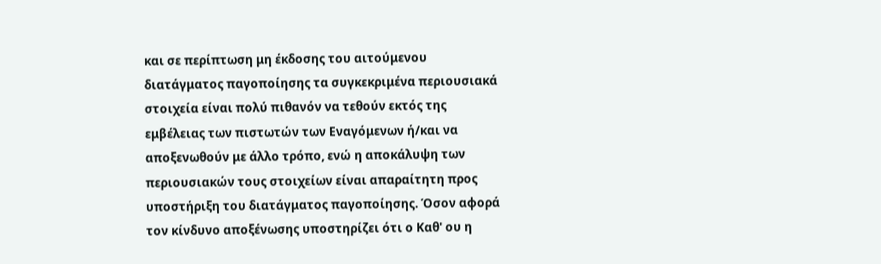και σε περίπτωση μη έκδοσης του αιτούμενου διατάγματος παγοποίησης τα συγκεκριμένα περιουσιακά στοιχεία είναι πολύ πιθανόν να τεθούν εκτός της εμβέλειας των πιστωτών των Eναγόμενων ή/και να αποξενωθούν με άλλο τρόπο, ενώ η αποκάλυψη των περιουσιακών τους στοιχείων είναι απαραίτητη προς υποστήριξη του διατάγματος παγοποίησης. Όσον αφορά τον κίνδυνο αποξένωσης υποστηρίζει ότι ο Καθ' ου η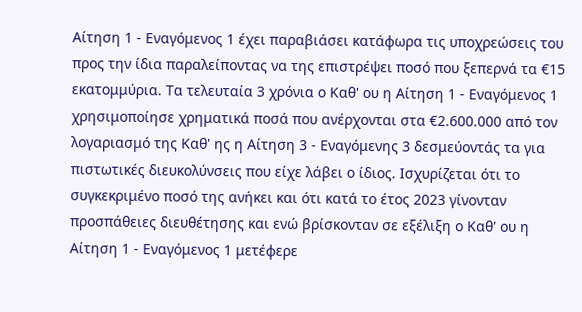Αίτηση 1 - Εναγόμενος 1 έχει παραβιάσει κατάφωρα τις υποχρεώσεις του προς την ίδια παραλείποντας να της επιστρέψει ποσό που ξεπερνά τα €15 εκατομμύρια. Τα τελευταία 3 χρόνια ο Καθ' ου η Αίτηση 1 - Εναγόμενος 1 χρησιμοποίησε χρηματικά ποσά που ανέρχονται στα €2.600.000 από τον λογαριασμό της Καθ' ης η Αίτηση 3 - Εναγόμενης 3 δεσμεύοντάς τα για πιστωτικές διευκολύνσεις που είχε λάβει ο ίδιος. Ισχυρίζεται ότι το συγκεκριμένο ποσό της ανήκει και ότι κατά το έτος 2023 γίνονταν προσπάθειες διευθέτησης και ενώ βρίσκονταν σε εξέλιξη ο Καθ' ου η Αίτηση 1 - Εναγόμενος 1 μετέφερε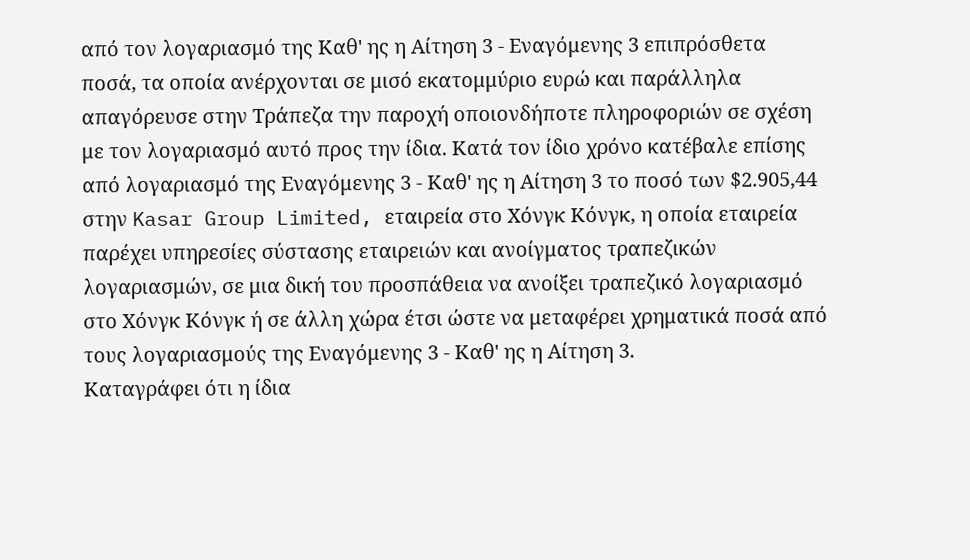από τον λογαριασμό της Καθ' ης η Αίτηση 3 - Εναγόμενης 3 επιπρόσθετα ποσά, τα οποία ανέρχονται σε μισό εκατομμύριο ευρώ και παράλληλα απαγόρευσε στην Τράπεζα την παροχή οποιονδήποτε πληροφοριών σε σχέση με τον λογαριασμό αυτό προς την ίδια. Κατά τον ίδιο χρόνο κατέβαλε επίσης από λογαριασμό της Εναγόμενης 3 - Καθ' ης η Αίτηση 3 το ποσό των $2.905,44 στην Kasar Group Limited, εταιρεία στο Χόνγκ Κόνγκ, η οποία εταιρεία παρέχει υπηρεσίες σύστασης εταιρειών και ανοίγματος τραπεζικών λογαριασμών, σε μια δική του προσπάθεια να ανοίξει τραπεζικό λογαριασμό στο Χόνγκ Κόνγκ ή σε άλλη χώρα έτσι ώστε να μεταφέρει χρηματικά ποσά από τους λογαριασμούς της Εναγόμενης 3 - Καθ' ης η Αίτηση 3.
Καταγράφει ότι η ίδια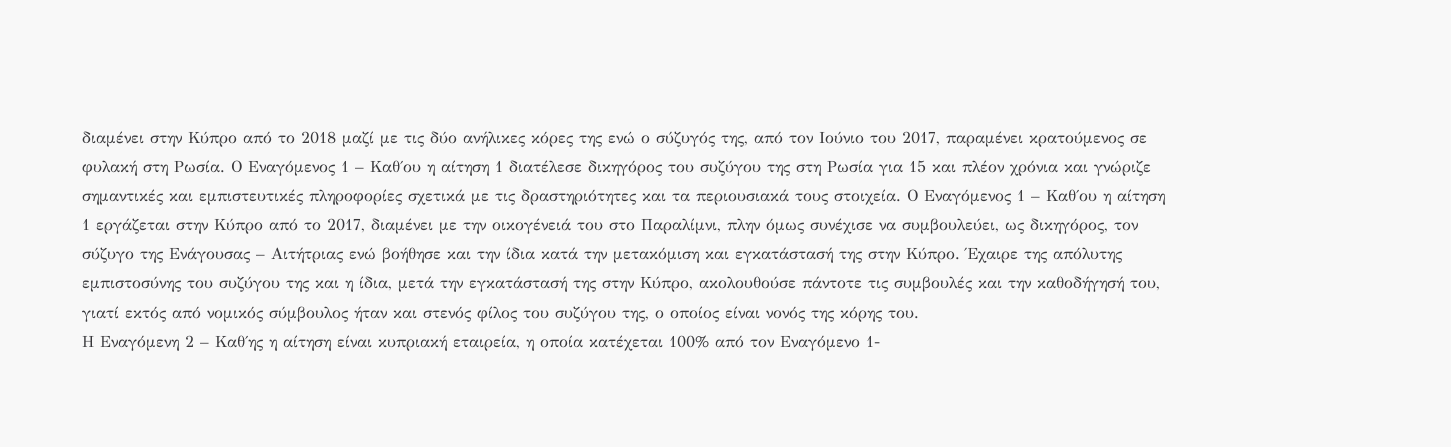διαμένει στην Κύπρο από το 2018 μαζί με τις δύο ανήλικες κόρες της ενώ ο σύζυγός της, από τον Ιούνιο του 2017, παραμένει κρατούμενος σε φυλακή στη Ρωσία. Ο Εναγόμενος 1 – Καθ΄ου η αίτηση 1 διατέλεσε δικηγόρος του συζύγου της στη Ρωσία για 15 και πλέον χρόνια και γνώριζε σημαντικές και εμπιστευτικές πληροφορίες σχετικά με τις δραστηριότητες και τα περιουσιακά τους στοιχεία. Ο Εναγόμενος 1 – Καθ΄ου η αίτηση 1 εργάζεται στην Κύπρο από το 2017, διαμένει με την οικογένειά του στο Παραλίμνι, πλην όμως συνέχισε να συμβουλεύει, ως δικηγόρος, τον σύζυγο της Ενάγουσας – Αιτήτριας ενώ βοήθησε και την ίδια κατά την μετακόμιση και εγκατάστασή της στην Κύπρο. Έχαιρε της απόλυτης εμπιστοσύνης του συζύγου της και η ίδια, μετά την εγκατάστασή της στην Κύπρο, ακολουθούσε πάντοτε τις συμβουλές και την καθοδήγησή του, γιατί εκτός από νομικός σύμβουλος ήταν και στενός φίλος του συζύγου της, ο οποίος είναι νονός της κόρης του.
Η Εναγόμενη 2 – Καθ΄ης η αίτηση είναι κυπριακή εταιρεία, η οποία κατέχεται 100% από τον Εναγόμενο 1-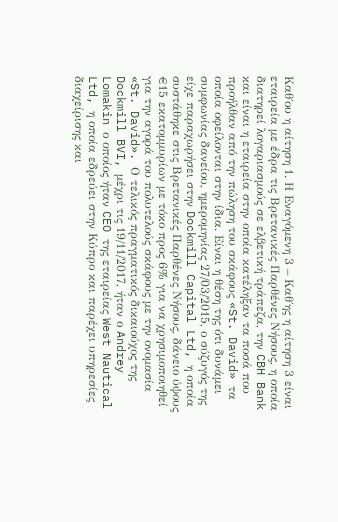Καθ΄ου η αίτηση 1. Η Eναγόμενη 3 – Καθ΄ης η αίτηση 3 είναι εταιρεία με έδρα τις Βρετανικές Παρθένες Νήσους, η οποία διατηρεί λογαριασμούς σε ελβετική τράπεζα, την CBH Bank και είναι η εταιρεία στην οποία κατέληξαν τα ποσά που προήλθαν από την πώληση του σκάφους «St. David» τα οποία οφείλονται στην ίδια. Είναι η θέση της ότι δυνάμει συμφωνίας δανείου, ημερομηνίας 27/03/2015, ο σύζυγός της είχε παραχωρήσει στην Dockmill Capital Ltd, η οποία συστάθηκε στις Βρετανικές Παρθένες Νήσους, δάνειο ύψους €15 εκατομμυρίων με τόκο προς 6% για να χρησιμοποιηθεί για την αγορά του πολυτελούς σκάφους με την ονομασία «St. David». Ο τελικός πραγματικός δικαιούχος της Dockmill BVI, μέχρι τις 19/11/2017, ήταν ο Andrey Lomakin ο οποίος ήταν CEO της εταιρείας West Nautical Ltd, η οποία εδρεύει στην Κύπρο και παρέχει υπηρεσίες διαχείρισης και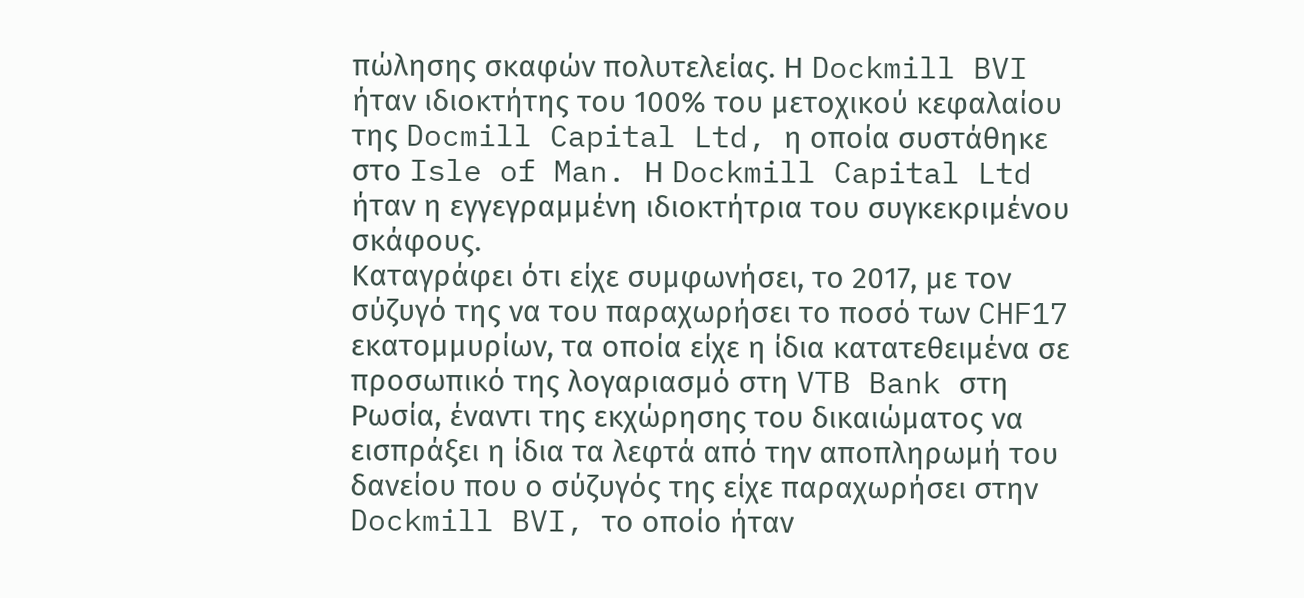πώλησης σκαφών πολυτελείας. Η Dockmill BVI ήταν ιδιοκτήτης του 100% του μετοχικού κεφαλαίου της Docmill Capital Ltd, η οποία συστάθηκε στο Isle of Man. Η Dockmill Capital Ltd ήταν η εγγεγραμμένη ιδιοκτήτρια του συγκεκριμένου σκάφους.
Καταγράφει ότι είχε συμφωνήσει, το 2017, με τον σύζυγό της να του παραχωρήσει το ποσό των CHF17 εκατομμυρίων, τα οποία είχε η ίδια κατατεθειμένα σε προσωπικό της λογαριασμό στη VTB Bank στη Ρωσία, έναντι της εκχώρησης του δικαιώματος να εισπράξει η ίδια τα λεφτά από την αποπληρωμή του δανείου που ο σύζυγός της είχε παραχωρήσει στην Dockmill BVI, το οποίο ήταν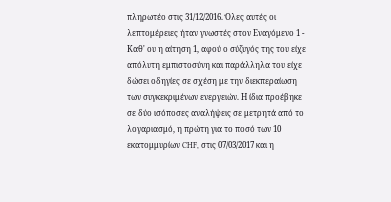πληρωτέο στις 31/12/2016. Όλες αυτές οι λεπτομέρειες ήταν γνωστές στον Εναγόμενο 1 - Καθ' ου η αίτηση 1, αφού ο σύζυγός της του είχε απόλυτη εμπιστοσύνη και παράλληλα του είχε δώσει οδηγίες σε σχέση με την διεκπεραίωση των συγκεκριμένων ενεργειών. Η ίδια προέβηκε σε δύο ισόποσες αναλήψεις σε μετρητά από το λογαριασμό, η πρώτη για το ποσό των 10 εκατομμυρίων CHF, στις 07/03/2017 και η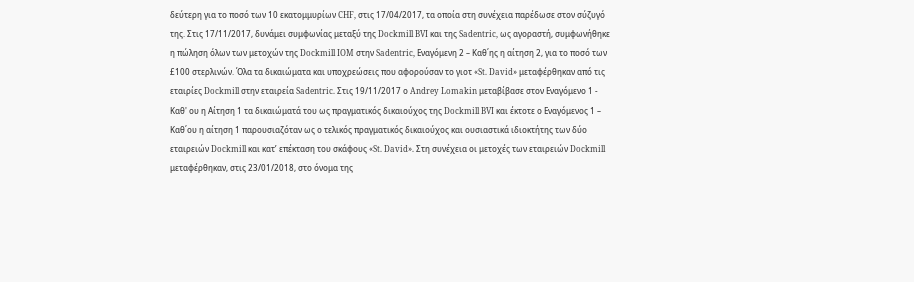δεύτερη για το ποσό των 10 εκατομμυρίων CHF, στις 17/04/2017, τα οποία στη συνέχεια παρέδωσε στον σύζυγό της. Στις 17/11/2017, δυνάμει συμφωνίας μεταξύ της Dockmill BVI και της Sadentric, ως αγοραστή, συμφωνήθηκε η πώληση όλων των μετοχών της Dockmill IOM στην Sadentric, Εναγόμενη 2 – Καθ΄ης η αίτηση 2, για το ποσό των £100 στερλινών. Όλα τα δικαιώματα και υποχρεώσεις που αφορούσαν το γιοτ «St. David» μεταφέρθηκαν από τις εταιρίες Dockmill στην εταιρεία Sadentric. Στις 19/11/2017 ο Andrey Lomakin μεταβίβασε στον Εναγόμενο 1 - Καθ' ου η Αίτηση 1 τα δικαιώματά του ως πραγματικός δικαιούχος της Dockmill BVI και έκτοτε ο Εναγόμενος 1 – Καθ΄ου η αίτηση 1 παρουσιαζόταν ως ο τελικός πραγματικός δικαιούχος και ουσιαστικά ιδιοκτήτης των δύο εταιρειών Dockmill και κατ’ επέκταση του σκάφους «St. David». Στη συνέχεια οι μετοχές των εταιρειών Dockmill μεταφέρθηκαν, στις 23/01/2018, στο όνομα της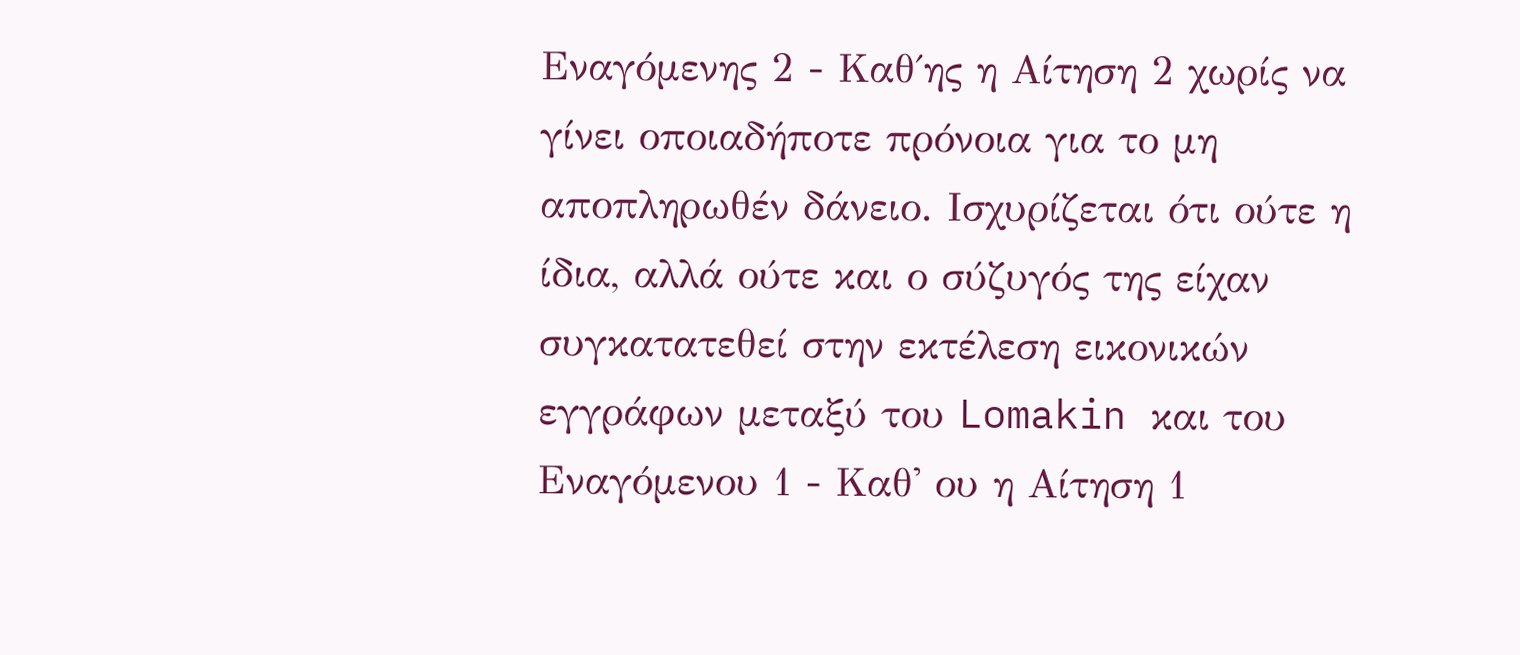Εναγόμενης 2 - Καθ΄ης η Αίτηση 2 χωρίς να γίνει οποιαδήποτε πρόνοια για το μη αποπληρωθέν δάνειο. Ισχυρίζεται ότι ούτε η ίδια, αλλά ούτε και ο σύζυγός της είχαν συγκατατεθεί στην εκτέλεση εικονικών εγγράφων μεταξύ του Lomakin και του Εναγόμενου 1 - Καθ' ου η Αίτηση 1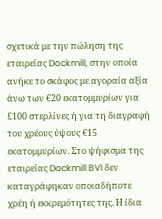σχετικά με την πώληση της εταιρείας Dockmill, στην οποία ανήκε το σκάφος με αγοραία αξία άνω των €20 εκατομμυρίων για £100 στερλίνες ή για τη διαγραφή του χρέους ύψους €15 εκατομμυρίων. Στο ψήφισμα της εταιρείας Dockmill BVI δεν καταγράφηκαν οποιαδήποτε χρέη ή εκκρεμότητες της. Η ίδια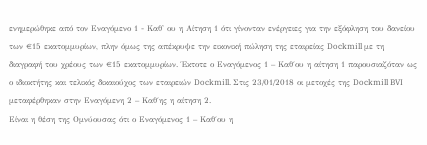ενημερώθηκε από τον Εναγόμενο 1 - Καθ' ου η Αίτηση 1 ότι γίνονταν ενέργειες για την εξόφληση του δανείου των €15 εκατομμυρίων, πλην όμως της απέκρυψε την εικονική πώληση της εταιρείας Dockmill με τη διαγραφή του χρέους των €15 εκατομμυρίων. Έκτοτε ο Εναγόμενος 1 – Καθ΄ου η αίτηση 1 παρουσιαζόταν ως ο ιδιοκτήτης και τελικός δικαιούχος των εταιρειών Dockmill. Στις 23/01/2018 οι μετοχές της Dockmill BVI μεταφέρθηκαν στην Εναγόμενη 2 – Καθ΄ης η αίτηση 2.
Είναι η θέση της Ομνύουσας ότι ο Εναγόμενος 1 – Καθ΄ου η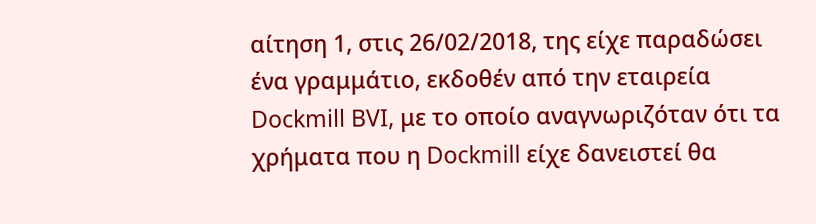αίτηση 1, στις 26/02/2018, της είχε παραδώσει ένα γραμμάτιο, εκδοθέν από την εταιρεία Dockmill BVI, με το οποίο αναγνωριζόταν ότι τα χρήματα που η Dockmill είχε δανειστεί θα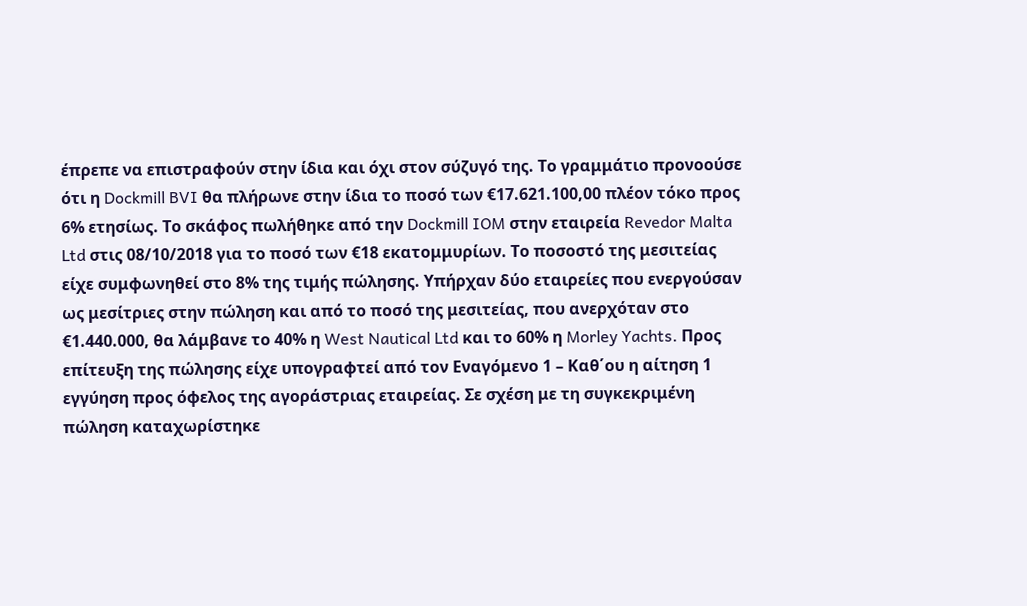έπρεπε να επιστραφούν στην ίδια και όχι στον σύζυγό της. Το γραμμάτιο προνοούσε ότι η Dockmill BVI θα πλήρωνε στην ίδια το ποσό των €17.621.100,00 πλέον τόκο προς 6% ετησίως. Το σκάφος πωλήθηκε από την Dockmill IOM στην εταιρεία Revedor Malta Ltd στις 08/10/2018 για το ποσό των €18 εκατομμυρίων. Το ποσοστό της μεσιτείας είχε συμφωνηθεί στο 8% της τιμής πώλησης. Υπήρχαν δύο εταιρείες που ενεργούσαν ως μεσίτριες στην πώληση και από το ποσό της μεσιτείας, που ανερχόταν στο €1.440.000, θα λάμβανε το 40% η West Nautical Ltd και το 60% η Morley Yachts. Προς επίτευξη της πώλησης είχε υπογραφτεί από τον Εναγόμενο 1 – Καθ΄ου η αίτηση 1 εγγύηση προς όφελος της αγοράστριας εταιρείας. Σε σχέση με τη συγκεκριμένη πώληση καταχωρίστηκε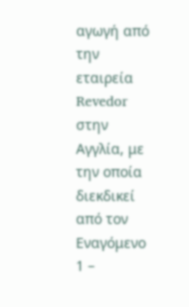αγωγή από την εταιρεία Revedor στην Αγγλία, με την οποία διεκδικεί από τον Εναγόμενο 1 –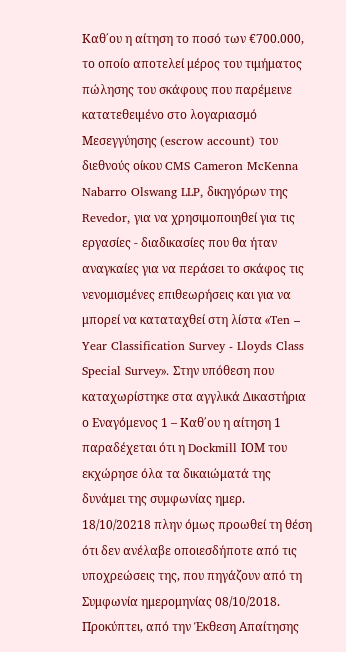Καθ΄ου η αίτηση το ποσό των €700.000, το οποίο αποτελεί μέρος του τιμήματος πώλησης του σκάφους που παρέμεινε κατατεθειμένο στο λογαριασμό Μεσεγγύησης (escrow account) του διεθνούς οίκου CMS Cameron McKenna Nabarro Olswang LLP, δικηγόρων της Revedor, για να χρησιμοποιηθεί για τις εργασίες ‑ διαδικασίες που θα ήταν αναγκαίες για να περάσει το σκάφος τις νενομισμένες επιθεωρήσεις και για να μπορεί να καταταχθεί στη λίστα «Ten – Year Classification Survey - Lloyds Class Special Survey». Στην υπόθεση που καταχωρίστηκε στα αγγλικά Δικαστήρια ο Εναγόμενος 1 – Καθ΄ου η αίτηση 1 παραδέχεται ότι η Dockmill ΙΟΜ του εκχώρησε όλα τα δικαιώματά της δυνάμει της συμφωνίας ημερ. 18/10/20218 πλην όμως προωθεί τη θέση ότι δεν ανέλαβε οποιεσδήποτε από τις υποχρεώσεις της, που πηγάζουν από τη Συμφωνία ημερομηνίας 08/10/2018. Προκύπτει, από την Έκθεση Απαίτησης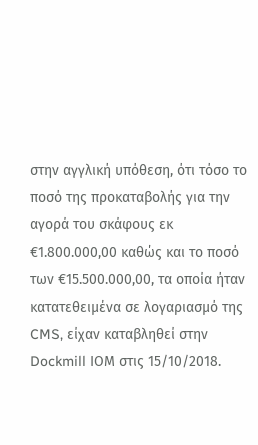στην αγγλική υπόθεση, ότι τόσο το ποσό της προκαταβολής για την αγορά του σκάφους εκ €1.800.000,00 καθώς και το ποσό των €15.500.000,00, τα οποία ήταν κατατεθειμένα σε λογαριασμό της CMS, είχαν καταβληθεί στην Dockmill ΙΟΜ στις 15/10/2018.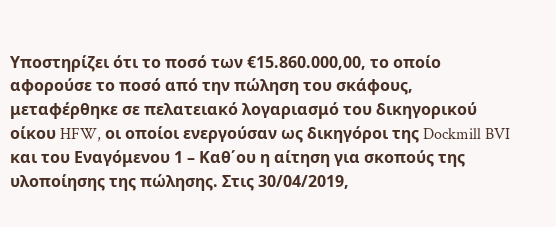Υποστηρίζει ότι το ποσό των €15.860.000,00, το οποίο αφορούσε το ποσό από την πώληση του σκάφους, μεταφέρθηκε σε πελατειακό λογαριασμό του δικηγορικού οίκου HFW, οι οποίοι ενεργούσαν ως δικηγόροι της Dockmill BVI και του Εναγόμενου 1 – Καθ΄ου η αίτηση για σκοπούς της υλοποίησης της πώλησης. Στις 30/04/2019,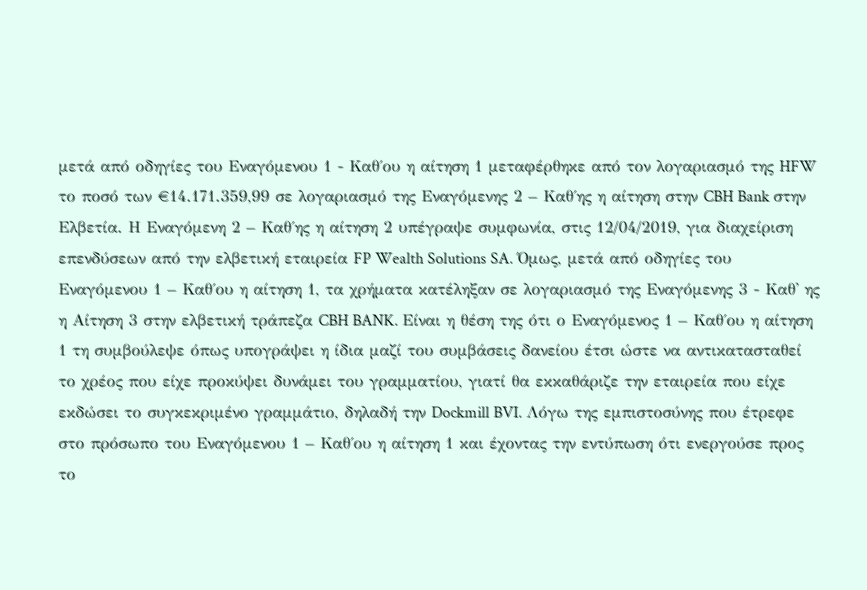μετά από οδηγίες του Εναγόμενου 1 - Καθ΄ου η αίτηση 1 μεταφέρθηκε από τον λογαριασμό της HFW το ποσό των €14.171.359,99 σε λογαριασμό της Εναγόμενης 2 – Καθ΄ης η αίτηση στην CBH Bank στην Ελβετία. Η Εναγόμενη 2 – Καθ΄ης η αίτηση 2 υπέγραψε συμφωνία, στις 12/04/2019, για διαχείριση επενδύσεων από την ελβετική εταιρεία FP Wealth Solutions SA. Όμως, μετά από οδηγίες του Εναγόμενου 1 – Καθ΄ου η αίτηση 1, τα χρήματα κατέληξαν σε λογαριασμό της Εναγόμενης 3 - Καθ' ης η Αίτηση 3 στην ελβετική τράπεζα CBH BANK. Είναι η θέση της ότι ο Εναγόμενος 1 – Καθ΄ου η αίτηση 1 τη συμβούλεψε όπως υπογράψει η ίδια μαζί του συμβάσεις δανείου έτσι ώστε να αντικατασταθεί το χρέος που είχε προκύψει δυνάμει του γραμματίου, γιατί θα εκκαθάριζε την εταιρεία που είχε εκδώσει το συγκεκριμένο γραμμάτιο, δηλαδή την Dockmill BVI. Λόγω της εμπιστοσύνης που έτρεφε στο πρόσωπο του Εναγόμενου 1 – Καθ΄ου η αίτηση 1 και έχοντας την εντύπωση ότι ενεργούσε προς το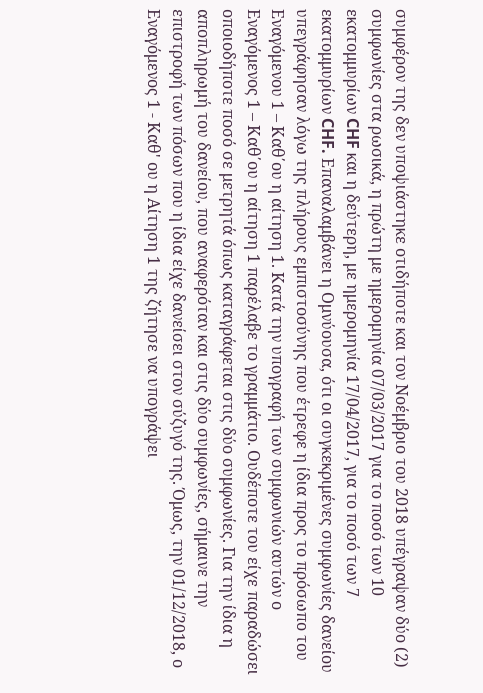συμφέρον της δεν υποψιάστηκε οτιδήποτε και τον Νοέμβριο του 2018 υπέγραψαν δύο (2) συμφωνίες στα ρωσικά, η πρώτη με ημερομηνία 07/03/2017 για το ποσό των 10 εκατομμυρίων CHF και η δεύτερη, με ημερομηνία 17/04/2017, για το ποσό των 7 εκατομμυρίων CHF. Επαναλαμβάνει η Ομνύουσα, ότι οι συγκεκριμένες συμφωνίες δανείου υπεγράφησαν λόγω της πλήρους εμπιστοσύνης που έτρεφε η ίδια προς το πρόσωπο του Εναγόμενου 1 – Καθ΄ου η αίτηση 1. Κατά την υπογραφή των συμφωνιών αυτών ο Εναγόμενος 1 – Καθ΄ου η αίτηση 1 παρέλαβε το γραμμάτιο. Ουδέποτε του είχε παραδώσει οποιοδήποτε ποσό σε μετρητά όπως καταγράφεται στις δύο συμφωνίες. Για την ίδια η αποπληρωμή του δανείου, που αναφερόταν και στις δύο συμφωνίες, σήμαινε την επιστροφή των πόσων που η ίδια είχε δανείσει στον σύζυγό της. Όμως, την 01/12/2018, ο Εναγόμενος 1 - Καθ' ου η Αίτηση 1 της ζήτησε να υπογράψει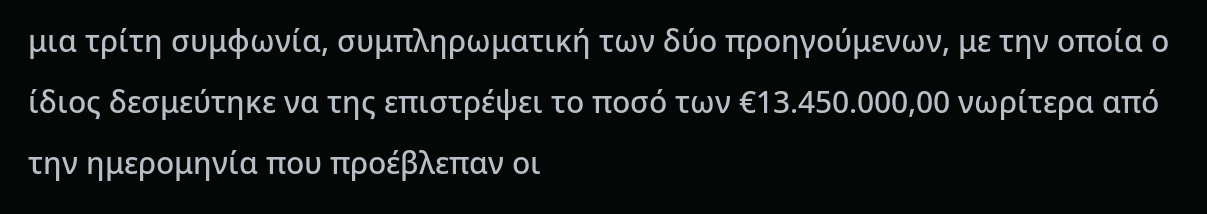μια τρίτη συμφωνία, συμπληρωματική των δύο προηγούμενων, με την οποία ο ίδιος δεσμεύτηκε να της επιστρέψει το ποσό των €13.450.000,00 νωρίτερα από την ημερομηνία που προέβλεπαν οι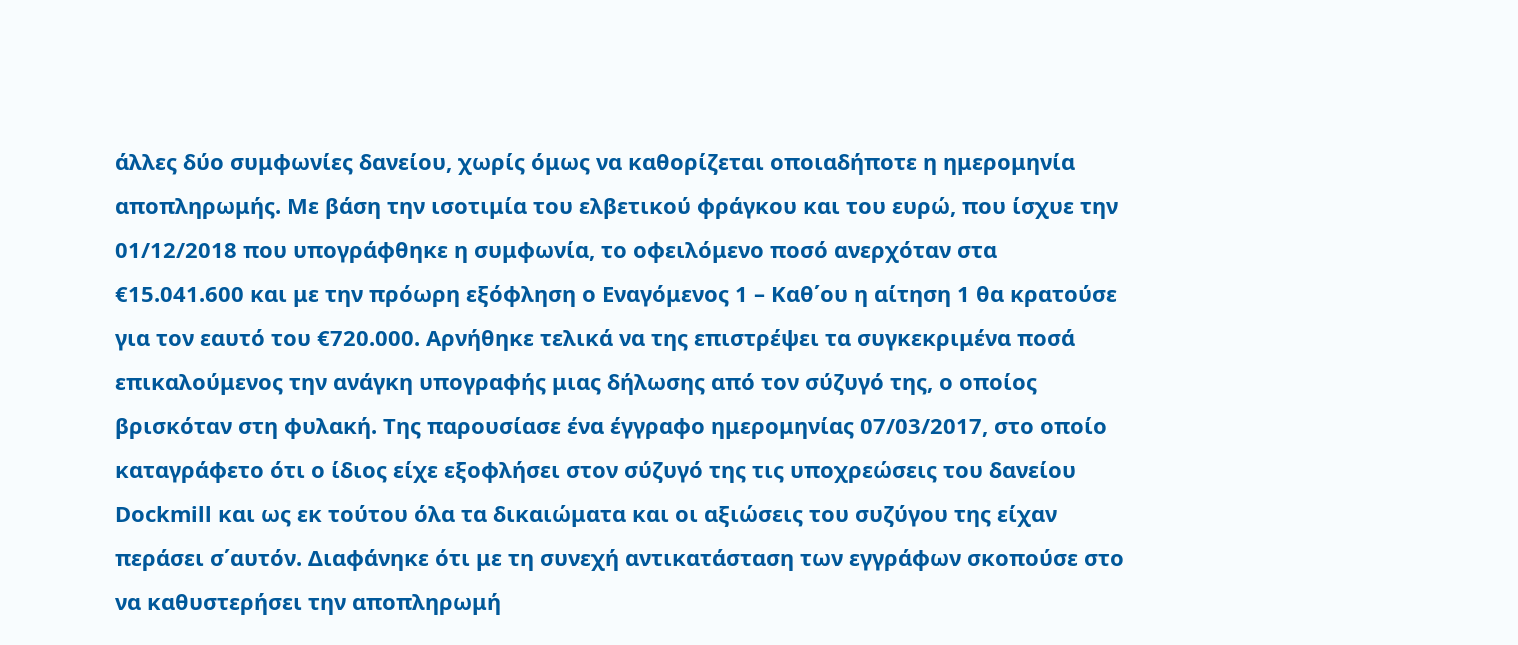άλλες δύο συμφωνίες δανείου, χωρίς όμως να καθορίζεται οποιαδήποτε η ημερομηνία αποπληρωμής. Με βάση την ισοτιμία του ελβετικού φράγκου και του ευρώ, που ίσχυε την 01/12/2018 που υπογράφθηκε η συμφωνία, το οφειλόμενο ποσό ανερχόταν στα €15.041.600 και με την πρόωρη εξόφληση ο Εναγόμενος 1 – Καθ΄ου η αίτηση 1 θα κρατούσε για τον εαυτό του €720.000. Αρνήθηκε τελικά να της επιστρέψει τα συγκεκριμένα ποσά επικαλούμενος την ανάγκη υπογραφής μιας δήλωσης από τον σύζυγό της, ο οποίος βρισκόταν στη φυλακή. Της παρουσίασε ένα έγγραφο ημερομηνίας 07/03/2017, στο οποίο καταγράφετο ότι ο ίδιος είχε εξοφλήσει στον σύζυγό της τις υποχρεώσεις του δανείου Dockmill και ως εκ τούτου όλα τα δικαιώματα και οι αξιώσεις του συζύγου της είχαν περάσει σ΄αυτόν. Διαφάνηκε ότι με τη συνεχή αντικατάσταση των εγγράφων σκοπούσε στο να καθυστερήσει την αποπληρωμή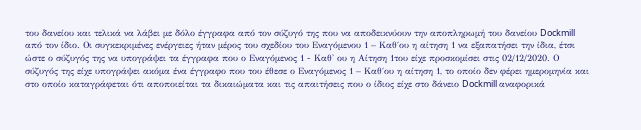του δανείου και τελικά να λάβει με δόλο έγγραφα από τον σύζυγό της που να αποδεικνύουν την αποπληρωμή του δανείου Dockmill από τον ίδιο. Οι συγκεκριμένες ενέργειες ήταν μέρος του σχεδίου του Εναγόμενου 1 – Καθ΄ου η αίτηση 1 να εξαπατήσει την ίδια, έτσι ώστε ο σύζυγός της να υπογράψει τα έγγραφα που ο Εναγόμενος 1 - Καθ' ου η Αίτηση 1του είχε προσκομίσει στις 02/12/2020. Ο σύζυγός της είχε υπογράψει ακόμα ένα έγγραφο που του έθεσε ο Εναγόμενος 1 – Καθ΄ου η αίτηση 1, το οποίο δεν φέρει ημερομηνία και στο οποίο καταγράφεται ότι αποποιείται τα δικαιώματα και τις απαιτήσεις που ο ίδιος είχε στο δάνειο Dockmill αναφορικά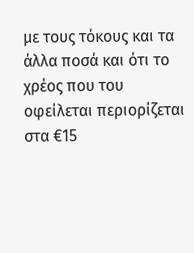με τους τόκους και τα άλλα ποσά και ότι το χρέος που του οφείλεται περιορίζεται στα €15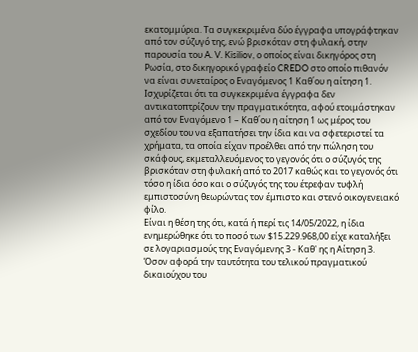εκατομμύρια. Τα συγκεκριμένα δύο έγγραφα υπογράφτηκαν από τον σύζυγό της, ενώ βρισκόταν στη φυλακή, στην παρουσία του A. V. Kisiliov, ο οποίος είναι δικηγόρος στη Ρωσία, στο δικηγορικό γραφείο CREDO στο οποίο πιθανόν να είναι συνεταίρος ο Εναγόμενος 1 Καθ΄ου η αίτηση 1. Ισχυρίζεται ότι τα συγκεκριμένα έγγραφα δεν αντικατοπτρίζουν την πραγματικότητα, αφού ετοιμάστηκαν από τον Εναγόμενο 1 – Καθ΄ου η αίτηση 1 ως μέρος του σχεδίου του να εξαπατήσει την ίδια και να σφετεριστεί τα χρήματα, τα οποία είχαν προέλθει από την πώληση του σκάφους, εκμεταλλευόμενος το γεγονός ότι ο σύζυγός της βρισκόταν στη φυλακή από το 2017 καθώς και το γεγονός ότι τόσο η ίδια όσο και ο σύζυγός της του έτρεφαν τυφλή εμπιστοσύνη θεωρώντας τον έμπιστο και στενό οικογενειακό φίλο.
Είναι η θέση της ότι, κατά ή περί τις 14/05/2022, η ίδια ενημερώθηκε ότι το ποσό των $15.229.968,00 είχε καταλήξει σε λογαριασμούς της Εναγόμενης 3 - Καθ' ης η Αίτηση 3. Όσον αφορά την ταυτότητα του τελικού πραγματικού δικαιούχου του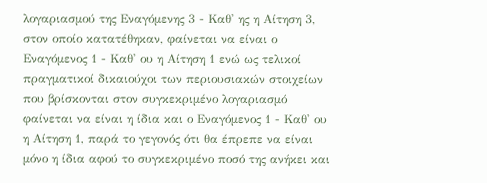λογαριασμού της Εναγόμενης 3 - Καθ' ης η Αίτηση 3, στον οποίο κατατέθηκαν, φαίνεται να είναι ο Εναγόμενος 1 - Καθ' ου η Αίτηση 1 ενώ ως τελικοί πραγματικοί δικαιούχοι των περιουσιακών στοιχείων που βρίσκονται στον συγκεκριμένο λογαριασμό φαίνεται να είναι η ίδια και ο Εναγόμενος 1 - Καθ' ου η Αίτηση 1, παρά το γεγονός ότι θα έπρεπε να είναι μόνο η ίδια αφού το συγκεκριμένο ποσό της ανήκει και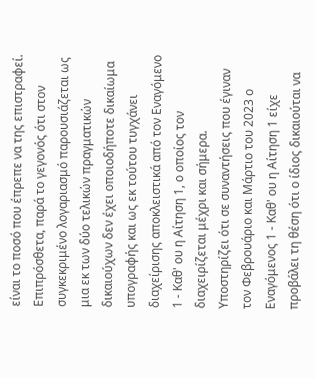είναι το ποσό που έπρεπε να της επιστραφεί. Επιπρόσθετα, παρά το γεγονός ότι στον συγκεκριμένο λογαριασμό παρουσιάζεται ως μια εκ των δύο τελικών πραγματικών δικαιούχων δεν έχει οποιοδήποτε δικαίωμα υπογραφής και ως εκ τούτου τυγχάνει διαχείρισης αποκλειστικά από τον Εναγόμενο 1 - Καθ' ου η Αίτηση 1, ο οποίος τον διαχειρίζεται μέχρι και σήμερα.
Υποστηρίζει ότι σε συναντήσεις που έγιναν τον Φεβρουάριο και Μάρτιο του 2023 ο Εναγόμενος 1 - Καθ' ου η Αίτηση 1 είχε προβάλει τη θέση ότι ο ίδιος δικαιούται να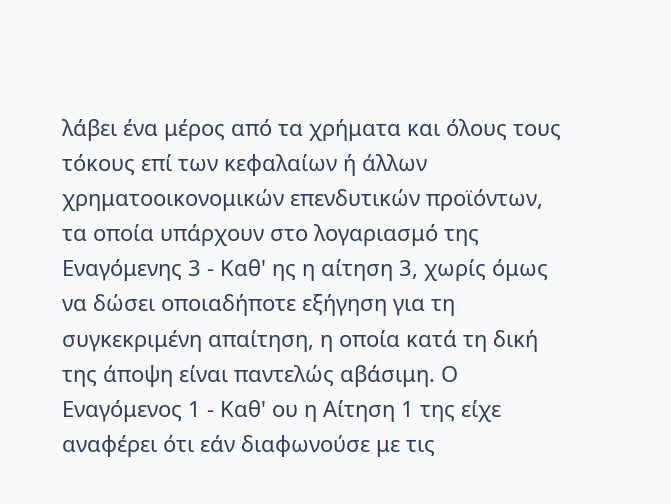λάβει ένα μέρος από τα χρήματα και όλους τους τόκους επί των κεφαλαίων ή άλλων χρηματοοικονομικών επενδυτικών προϊόντων, τα οποία υπάρχουν στο λογαριασμό της Εναγόμενης 3 - Καθ' ης η αίτηση 3, χωρίς όμως να δώσει οποιαδήποτε εξήγηση για τη συγκεκριμένη απαίτηση, η οποία κατά τη δική της άποψη είναι παντελώς αβάσιμη. Ο Εναγόμενος 1 - Καθ' ου η Αίτηση 1 της είχε αναφέρει ότι εάν διαφωνούσε με τις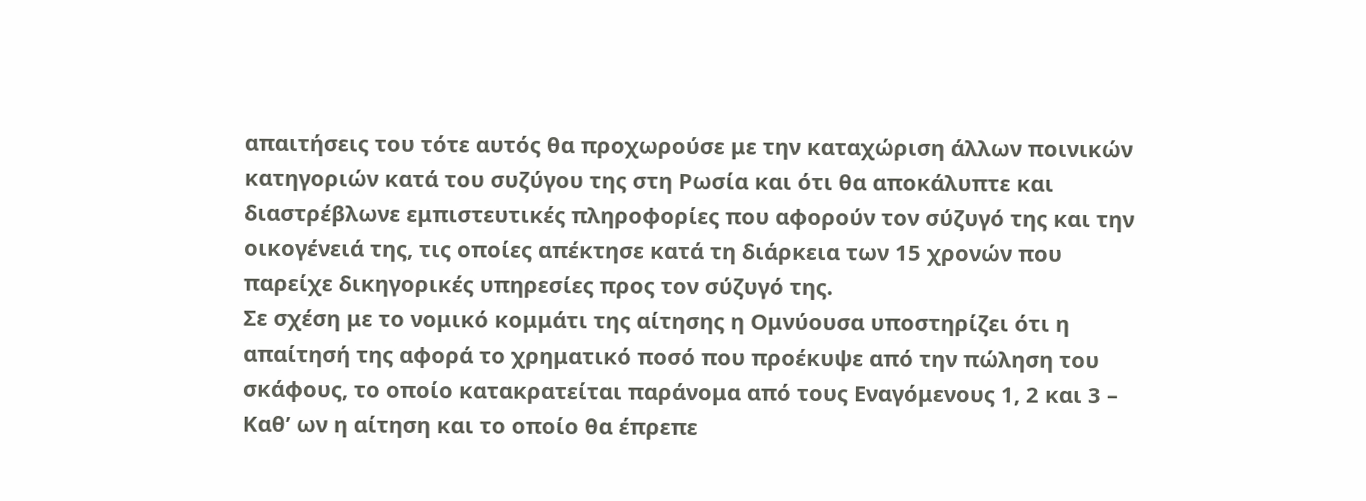απαιτήσεις του τότε αυτός θα προχωρούσε με την καταχώριση άλλων ποινικών κατηγοριών κατά του συζύγου της στη Ρωσία και ότι θα αποκάλυπτε και διαστρέβλωνε εμπιστευτικές πληροφορίες που αφορούν τον σύζυγό της και την οικογένειά της, τις οποίες απέκτησε κατά τη διάρκεια των 15 χρονών που παρείχε δικηγορικές υπηρεσίες προς τον σύζυγό της.
Σε σχέση με το νομικό κομμάτι της αίτησης η Ομνύουσα υποστηρίζει ότι η απαίτησή της αφορά το χρηματικό ποσό που προέκυψε από την πώληση του σκάφους, το οποίο κατακρατείται παράνομα από τους Εναγόμενους 1, 2 και 3 – Καθ’ ων η αίτηση και το οποίο θα έπρεπε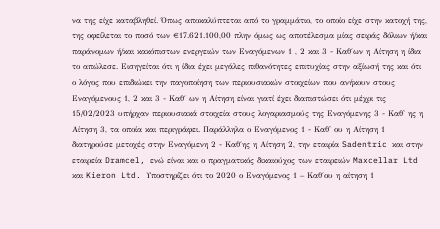να της είχε καταβληθεί. Όπως αποκαλύπτεται από το γραμμάτιο, το οποίο είχε στην κατοχή της, της οφείλεται το ποσό των €17.621.100,00 πλην όμως ως αποτέλεσμα μίας σειράς δόλιων ή/και παράνομων ή/και κακόπιστων ενεργειών των Εναγόμενων 1 , 2 και 3 - Καθ΄ων η Αίτηση η ίδια το απώλεσε. Εισηγείται ότι η ίδια έχει μεγάλες πιθανότητες επιτυχίας στην αξίωσή της και ότι ο λόγος που επιδιώκει την παγοποίηση των περιουσιακών στοιχείων που ανήκουν στους Εναγόμενους 1, 2 και 3 - Καθ΄ ων η Αίτηση είναι γιατί έχει διαπιστώσει ότι μέχρι τις 15/02/2023 υπήρχαν περιουσιακά στοιχεία στους λογαριασμούς της Εναγόμενης 3 - Καθ' ης η Αίτηση 3, τα οποία και περιγράφει. Παράλληλα ο Εναγόμενος 1 - Καθ' ου η Αίτηση 1 διατηρούσε μετοχές στην Εναγόμενη 2 - Καθ΄ης η Αίτηση 2, την εταιρία Sadentric και στην εταιρεία Dramcel, ενώ είναι και ο πραγματικός δικαιούχος των εταιρειών Maxcellar Ltd και Kieron Ltd. Υποστηρίζει ότι το 2020 ο Εναγόμενος 1 – Καθ΄ου η αίτηση 1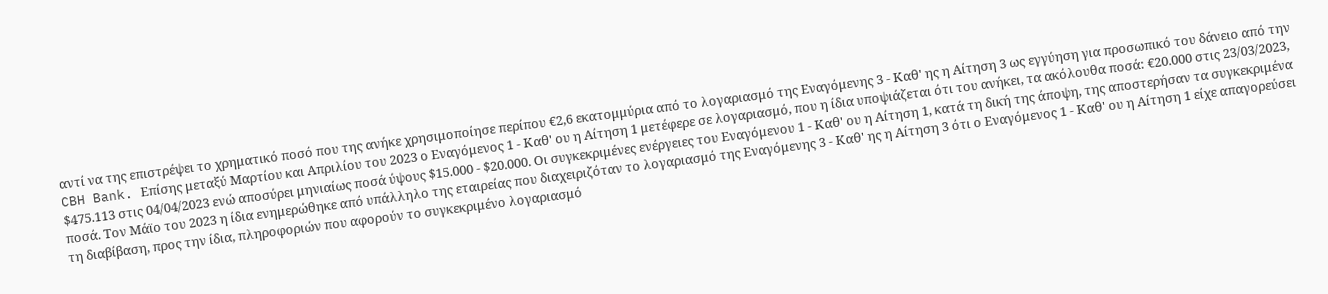αντί να της επιστρέψει το χρηματικό ποσό που της ανήκε χρησιμοποίησε περίπου €2,6 εκατομμύρια από το λογαριασμό της Εναγόμενης 3 - Καθ' ης η Αίτηση 3 ως εγγύηση για προσωπικό του δάνειο από την CBH Bank. Επίσης μεταξύ Μαρτίου και Απριλίου του 2023 ο Εναγόμενος 1 - Καθ' ου η Αίτηση 1 μετέφερε σε λογαριασμό, που η ίδια υποψιάζεται ότι του ανήκει, τα ακόλουθα ποσά: €20.000 στις 23/03/2023, $475.113 στις 04/04/2023 ενώ αποσύρει μηνιαίως ποσά ύψους $15.000 ‑ $20.000. Οι συγκεκριμένες ενέργειες του Εναγόμενου 1 - Καθ' ου η Αίτηση 1, κατά τη δική της άποψη, της αποστερήσαν τα συγκεκριμένα ποσά. Τον Μάϊο του 2023 η ίδια ενημερώθηκε από υπάλληλο της εταιρείας που διαχειριζόταν το λογαριασμό της Εναγόμενης 3 - Καθ' ης η Αίτηση 3 ότι ο Εναγόμενος 1 - Καθ' ου η Αίτηση 1 είχε απαγορεύσει τη διαβίβαση, προς την ίδια, πληροφοριών που αφορούν το συγκεκριμένο λογαριασμό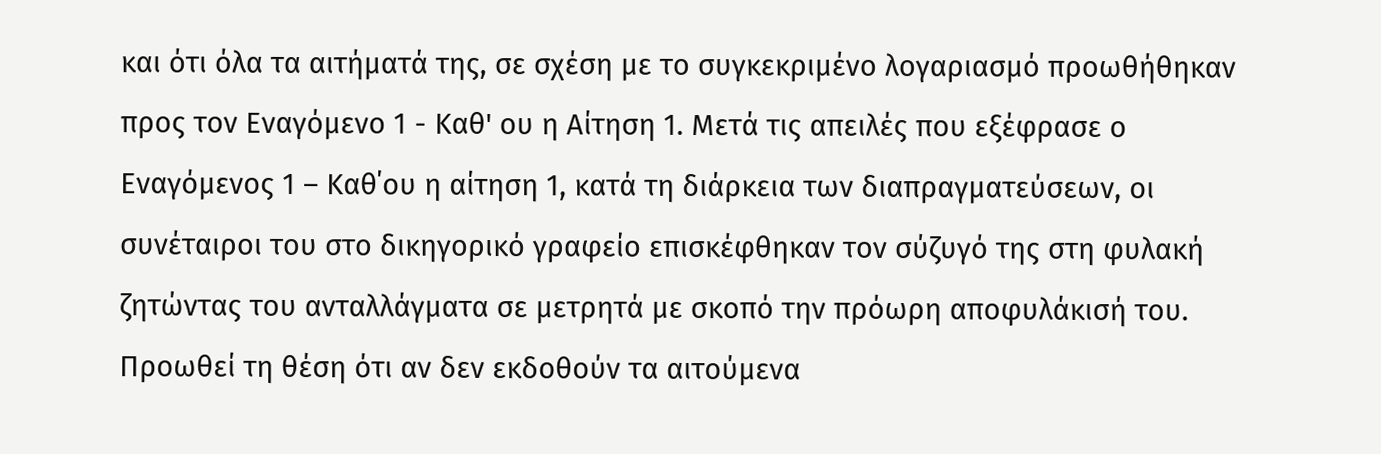και ότι όλα τα αιτήματά της, σε σχέση με το συγκεκριμένο λογαριασμό προωθήθηκαν προς τον Εναγόμενο 1 - Καθ' ου η Αίτηση 1. Μετά τις απειλές που εξέφρασε ο Εναγόμενος 1 – Καθ΄ου η αίτηση 1, κατά τη διάρκεια των διαπραγματεύσεων, οι συνέταιροι του στο δικηγορικό γραφείο επισκέφθηκαν τον σύζυγό της στη φυλακή ζητώντας του ανταλλάγματα σε μετρητά με σκοπό την πρόωρη αποφυλάκισή του.
Προωθεί τη θέση ότι αν δεν εκδοθούν τα αιτούμενα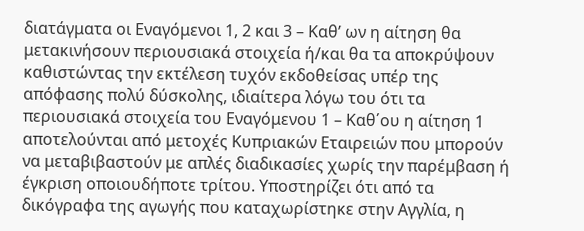διατάγματα οι Εναγόμενοι 1, 2 και 3 – Καθ’ ων η αίτηση θα μετακινήσουν περιουσιακά στοιχεία ή/και θα τα αποκρύψουν καθιστώντας την εκτέλεση τυχόν εκδοθείσας υπέρ της απόφασης πολύ δύσκολης, ιδιαίτερα λόγω του ότι τα περιουσιακά στοιχεία του Εναγόμενου 1 – Καθ΄ου η αίτηση 1 αποτελούνται από μετοχές Κυπριακών Εταιρειών που μπορούν να μεταβιβαστούν με απλές διαδικασίες χωρίς την παρέμβαση ή έγκριση οποιουδήποτε τρίτου. Υποστηρίζει ότι από τα δικόγραφα της αγωγής που καταχωρίστηκε στην Αγγλία, η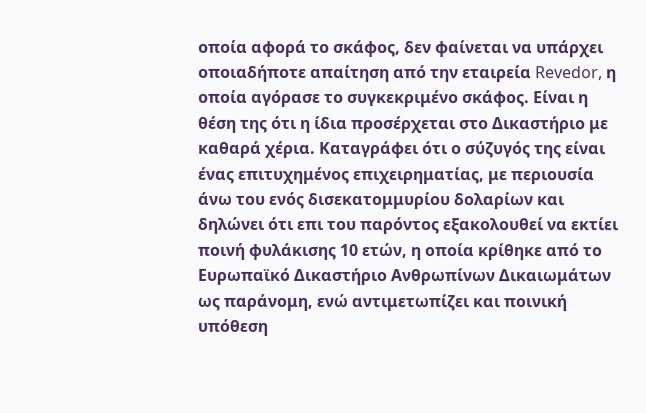οποία αφορά το σκάφος, δεν φαίνεται να υπάρχει οποιαδήποτε απαίτηση από την εταιρεία Revedor, η οποία αγόρασε το συγκεκριμένο σκάφος. Είναι η θέση της ότι η ίδια προσέρχεται στο Δικαστήριο με καθαρά χέρια. Καταγράφει ότι ο σύζυγός της είναι ένας επιτυχημένος επιχειρηματίας, με περιουσία άνω του ενός δισεκατομμυρίου δολαρίων και δηλώνει ότι επι του παρόντος εξακολουθεί να εκτίει ποινή φυλάκισης 10 ετών, η οποία κρίθηκε από το Ευρωπαϊκό Δικαστήριο Ανθρωπίνων Δικαιωμάτων ως παράνομη, ενώ αντιμετωπίζει και ποινική υπόθεση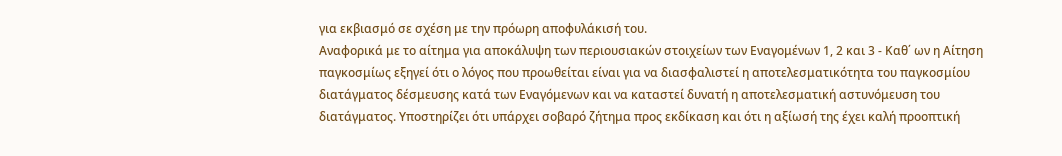για εκβιασμό σε σχέση με την πρόωρη αποφυλάκισή του.
Αναφορικά με το αίτημα για αποκάλυψη των περιουσιακών στοιχείων των Εναγομένων 1, 2 και 3 - Καθ΄ ων η Αίτηση παγκοσμίως εξηγεί ότι ο λόγος που προωθείται είναι για να διασφαλιστεί η αποτελεσματικότητα του παγκοσμίου διατάγματος δέσμευσης κατά των Eναγόμενων και να καταστεί δυνατή η αποτελεσματική αστυνόμευση του διατάγματος. Υποστηρίζει ότι υπάρχει σοβαρό ζήτημα προς εκδίκαση και ότι η αξίωσή της έχει καλή προοπτική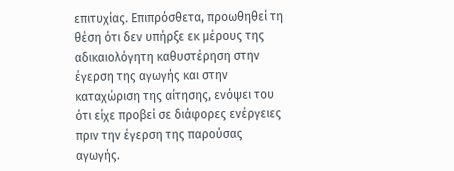επιτυχίας. Επιπρόσθετα, προωθηθεί τη θέση ότι δεν υπήρξε εκ μέρους της αδικαιολόγητη καθυστέρηση στην έγερση της αγωγής και στην καταχώριση της αίτησης, ενόψει του ότι είχε προβεί σε διάφορες ενέργειες πριν την έγερση της παρούσας αγωγής.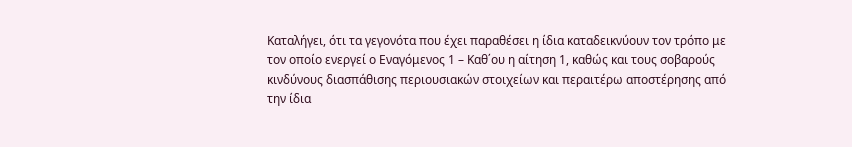Καταλήγει, ότι τα γεγονότα που έχει παραθέσει η ίδια καταδεικνύουν τον τρόπο με τον οποίο ενεργεί ο Εναγόμενος 1 – Καθ΄ου η αίτηση 1, καθώς και τους σοβαρούς κινδύνους διασπάθισης περιουσιακών στοιχείων και περαιτέρω αποστέρησης από την ίδια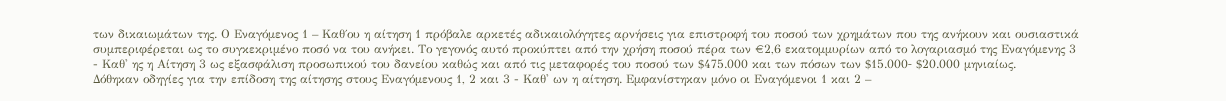των δικαιωμάτων της. Ο Εναγόμενος 1 – Καθ΄ου η αίτηση 1 πρόβαλε αρκετές αδικαιολόγητες αρνήσεις για επιστροφή του ποσού των χρημάτων που της ανήκουν και ουσιαστικά συμπεριφέρεται ως το συγκεκριμένο ποσό να του ανήκει. Το γεγονός αυτό προκύπτει από την χρήση ποσού πέρα των €2,6 εκατομμυρίων από το λογαριασμό της Εναγόμενης 3 - Καθ' ης η Αίτηση 3 ως εξασφάλιση προσωπικού του δανείου καθώς και από τις μεταφορές του ποσού των $475.000 και των πόσων των $15.000‑ $20.000 μηνιαίως.
Δόθηκαν οδηγίες για την επίδοση της αίτησης στους Εναγόμενους 1, 2 και 3 - Καθ' ων η αίτηση. Εμφανίστηκαν μόνο οι Εναγόμενοι 1 και 2 –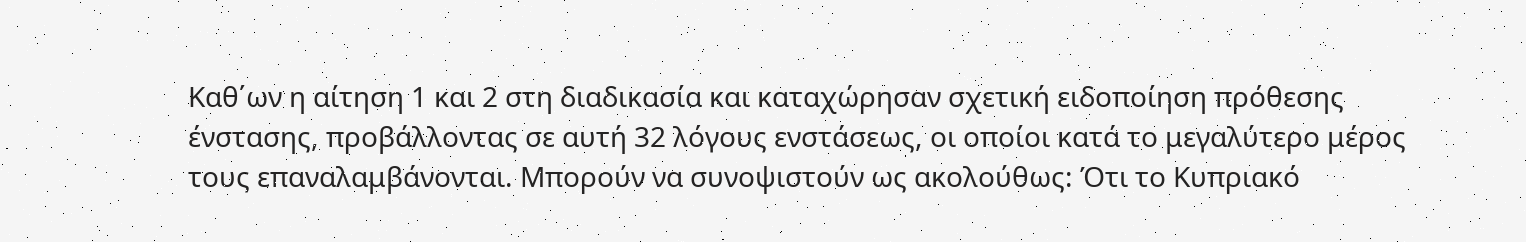Καθ΄ων η αίτηση 1 και 2 στη διαδικασία και καταχώρησαν σχετική ειδοποίηση πρόθεσης ένστασης, προβάλλοντας σε αυτή 32 λόγους ενστάσεως, οι οποίοι κατά το μεγαλύτερο μέρος τους επαναλαμβάνονται. Μπορούν να συνοψιστούν ως ακολούθως: Ότι το Κυπριακό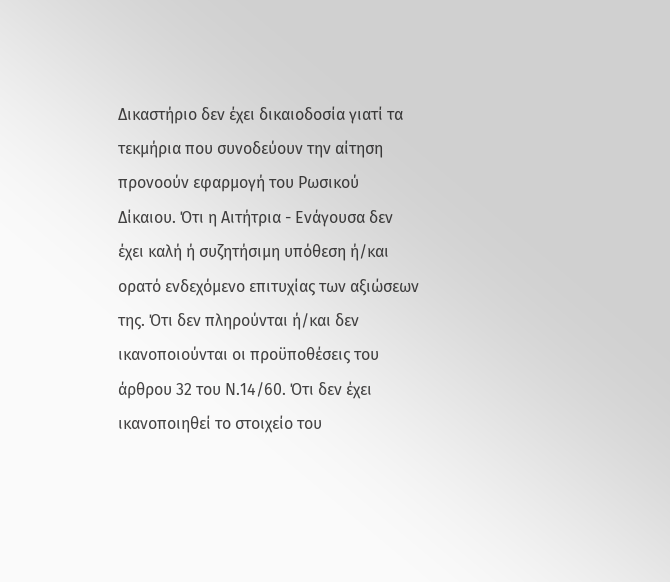Δικαστήριο δεν έχει δικαιοδοσία γιατί τα τεκμήρια που συνοδεύουν την αίτηση προνοούν εφαρμογή του Ρωσικού Δίκαιου. Ότι η Αιτήτρια - Ενάγουσα δεν έχει καλή ή συζητήσιμη υπόθεση ή/και ορατό ενδεχόμενο επιτυχίας των αξιώσεων της. Ότι δεν πληρούνται ή/και δεν ικανοποιούνται οι προϋποθέσεις του άρθρου 32 του Ν.14/60. Ότι δεν έχει ικανοποιηθεί το στοιχείο του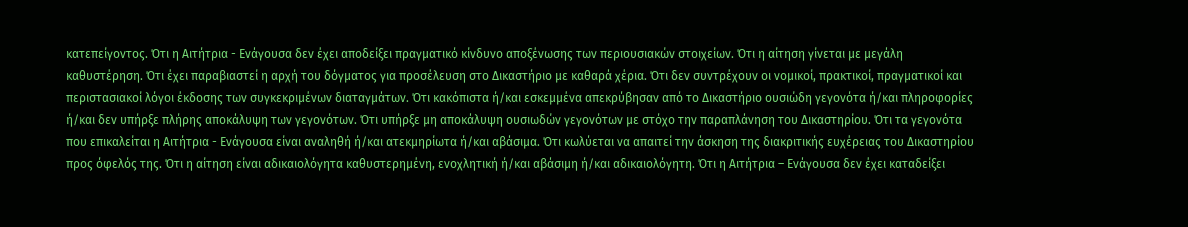κατεπείγοντος. Ότι η Αιτήτρια - Ενάγουσα δεν έχει αποδείξει πραγματικό κίνδυνο αποξένωσης των περιουσιακών στοιχείων. Ότι η αίτηση γίνεται με μεγάλη καθυστέρηση. Ότι έχει παραβιαστεί η αρχή του δόγματος για προσέλευση στο Δικαστήριο με καθαρά χέρια. Ότι δεν συντρέχουν οι νομικοί, πρακτικοί, πραγματικοί και περιστασιακοί λόγοι έκδοσης των συγκεκριμένων διαταγμάτων. Ότι κακόπιστα ή/και εσκεμμένα απεκρύβησαν από το Δικαστήριο ουσιώδη γεγονότα ή/και πληροφορίες ή/και δεν υπήρξε πλήρης αποκάλυψη των γεγονότων. Ότι υπήρξε μη αποκάλυψη ουσιωδών γεγονότων με στόχο την παραπλάνηση του Δικαστηρίου. Ότι τα γεγονότα που επικαλείται η Αιτήτρια - Ενάγουσα είναι αναληθή ή/και ατεκμηρίωτα ή/και αβάσιμα. Ότι κωλύεται να απαιτεί την άσκηση της διακριτικής ευχέρειας του Δικαστηρίου προς όφελός της. Ότι η αίτηση είναι αδικαιολόγητα καθυστερημένη, ενοχλητική ή/και αβάσιμη ή/και αδικαιολόγητη. Ότι η Αιτήτρια – Ενάγουσα δεν έχει καταδείξει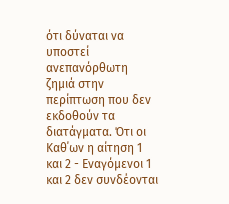ότι δύναται να υποστεί ανεπανόρθωτη ζημιά στην περίπτωση που δεν εκδοθούν τα διατάγματα. Ότι οι Καθ΄ων η αίτηση 1 και 2 - Eναγόμενοι 1 και 2 δεν συνδέονται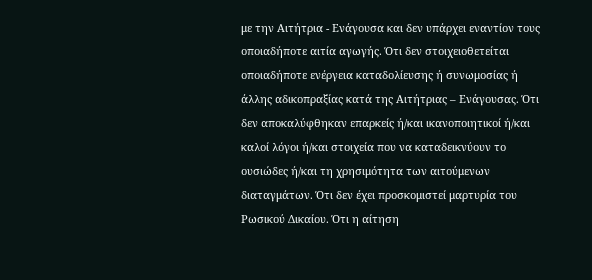με την Αιτήτρια - Ενάγουσα και δεν υπάρχει εναντίον τους οποιαδήποτε αιτία αγωγής. Ότι δεν στοιχειοθετείται οποιαδήποτε ενέργεια καταδολίευσης ή συνωμοσίας ή άλλης αδικοπραξίας κατά της Αιτήτριας – Ενάγουσας. Ότι δεν αποκαλύφθηκαν επαρκείς ή/και ικανοποιητικοί ή/και καλοί λόγοι ή/και στοιχεία που να καταδεικνύουν το ουσιώδες ή/και τη χρησιμότητα των αιτούμενων διαταγμάτων. Ότι δεν έχει προσκομιστεί μαρτυρία του Ρωσικού Δικαίου. Ότι η αίτηση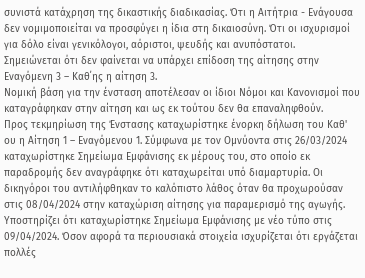συνιστά κατάχρηση της δικαστικής διαδικασίας. Ότι η Αιτήτρια - Ενάγουσα δεν νομιμοποιείται να προσφύγει η ίδια στη δικαιοσύνη. Ότι οι ισχυρισμοί για δόλο είναι γενικόλογοι, αόριστοι, ψευδής και ανυπόστατοι.
Σημειώνεται ότι δεν φαίνεται να υπάρχει επίδοση της αίτησης στην Εναγόμενη 3 – Καθ΄ης η αίτηση 3.
Νομική βάση για την ένσταση αποτέλεσαν οι ίδιοι Νόμοι και Κανονισμοί που καταγράφηκαν στην αίτηση και ως εκ τούτου δεν θα επαναληφθούν.
Προς τεκμηρίωση της Ένστασης καταχωρίστηκε ένορκη δήλωση του Καθ' ου η Αίτηση 1 – Eναγόμενου 1. Σύμφωνα με τον Ομνύοντα στις 26/03/2024 καταχωρίστηκε Σημείωμα Εμφάνισης εκ μέρους του, στο οποίο εκ παραδρομής δεν αναγράφηκε ότι καταχωρείται υπό διαμαρτυρία. Οι δικηγόροι του αντιλήφθηκαν το καλόπιστο λάθος όταν θα προχωρούσαν στις 08/04/2024 στην καταχώριση αίτησης για παραμερισμό της αγωγής. Υποστηρίζει ότι καταχωρίστηκε Σημείωμα Εμφάνισης με νέο τύπο στις 09/04/2024. Όσον αφορά τα περιουσιακά στοιχεία ισχυρίζεται ότι εργάζεται πολλές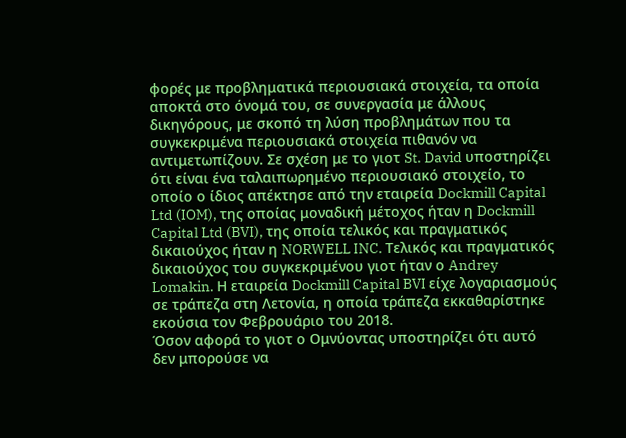φορές με προβληματικά περιουσιακά στοιχεία, τα οποία αποκτά στο όνομά του, σε συνεργασία με άλλους δικηγόρους, με σκοπό τη λύση προβλημάτων που τα συγκεκριμένα περιουσιακά στοιχεία πιθανόν να αντιμετωπίζουν. Σε σχέση με το γιοτ St. David υποστηρίζει ότι είναι ένα ταλαιπωρημένο περιουσιακό στοιχείο, το οποίο ο ίδιος απέκτησε από την εταιρεία Dockmill Capital Ltd (IOM), της οποίας μοναδική μέτοχος ήταν η Dockmill Capital Ltd (BVI), της οποία τελικός και πραγματικός δικαιούχος ήταν η NORWELL INC. Τελικός και πραγματικός δικαιούχος του συγκεκριμένου γιοτ ήταν ο Andrey Lomakin. Η εταιρεία Dockmill Capital BVI είχε λογαριασμούς σε τράπεζα στη Λετονία, η οποία τράπεζα εκκαθαρίστηκε εκούσια τον Φεβρουάριο του 2018.
Όσον αφορά το γιοτ ο Ομνύοντας υποστηρίζει ότι αυτό δεν μπορούσε να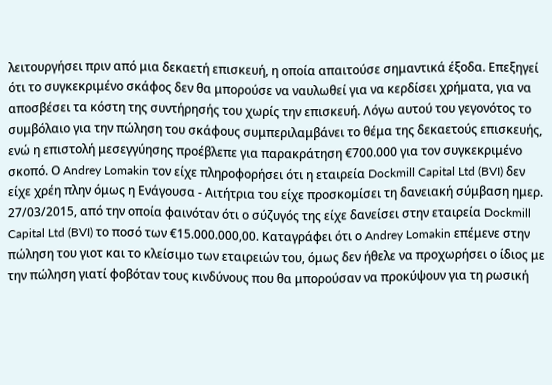λειτουργήσει πριν από μια δεκαετή επισκευή, η οποία απαιτούσε σημαντικά έξοδα. Επεξηγεί ότι το συγκεκριμένο σκάφος δεν θα μπορούσε να ναυλωθεί για να κερδίσει χρήματα, για να αποσβέσει τα κόστη της συντήρησής του χωρίς την επισκευή. Λόγω αυτού του γεγονότος το συμβόλαιο για την πώληση του σκάφους συμπεριλαμβάνει το θέμα της δεκαετούς επισκευής, ενώ η επιστολή μεσεγγύησης προέβλεπε για παρακράτηση €700.000 για τον συγκεκριμένο σκοπό. Ο Andrey Lomakin τον είχε πληροφορήσει ότι η εταιρεία Dockmill Capital Ltd (BVI) δεν είχε χρέη πλην όμως η Ενάγουσα - Αιτήτρια του είχε προσκομίσει τη δανειακή σύμβαση ημερ. 27/03/2015, από την οποία φαινόταν ότι ο σύζυγός της είχε δανείσει στην εταιρεία Dockmill Capital Ltd (BVI) το ποσό των €15.000.000,00. Καταγράφει ότι ο Andrey Lomakin επέμενε στην πώληση του γιοτ και το κλείσιμο των εταιρειών του, όμως δεν ήθελε να προχωρήσει ο ίδιος με την πώληση γιατί φοβόταν τους κινδύνους που θα μπορούσαν να προκύψουν για τη ρωσική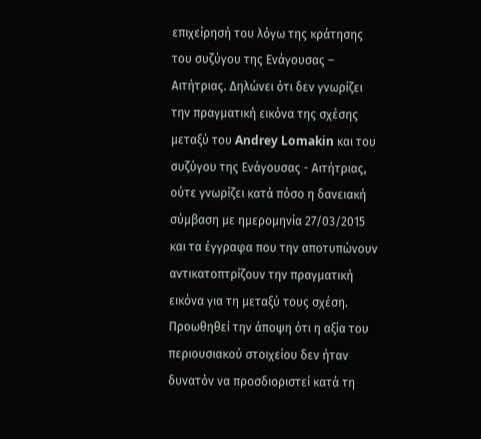επιχείρησή του λόγω της κράτησης του συζύγου της Ενάγουσας – Αιτήτριας. Δηλώνει ότι δεν γνωρίζει την πραγματική εικόνα της σχέσης μεταξύ του Andrey Lomakin και του συζύγου της Ενάγουσας - Αιτήτριας, ούτε γνωρίζει κατά πόσο η δανειακή σύμβαση με ημερομηνία 27/03/2015 και τα έγγραφα που την αποτυπώνουν αντικατοπτρίζουν την πραγματική εικόνα για τη μεταξύ τους σχέση. Προωθηθεί την άποψη ότι η αξία του περιουσιακού στοιχείου δεν ήταν δυνατόν να προσδιοριστεί κατά τη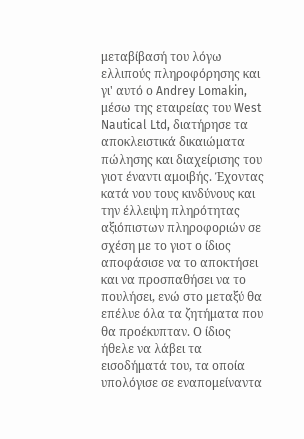μεταβίβασή του λόγω ελλιπούς πληροφόρησης και γι' αυτό ο Andrey Lomakin, μέσω της εταιρείας του West Nautical Ltd, διατήρησε τα αποκλειστικά δικαιώματα πώλησης και διαχείρισης του γιοτ έναντι αμοιβής. Έχοντας κατά νου τους κινδύνους και την έλλειψη πληρότητας αξιόπιστων πληροφοριών σε σχέση με το γιοτ ο ίδιος αποφάσισε να το αποκτήσει και να προσπαθήσει να το πουλήσει, ενώ στο μεταξύ θα επέλυε όλα τα ζητήματα που θα προέκυπταν. Ο ίδιος ήθελε να λάβει τα εισοδήματά του, τα οποία υπολόγισε σε εναπομείναντα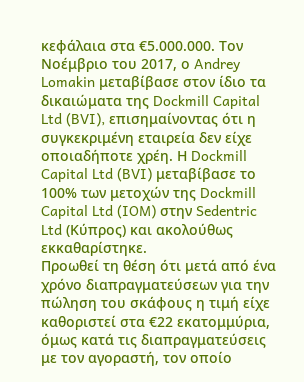κεφάλαια στα €5.000.000. Τον Νοέμβριο του 2017, ο Andrey Lomakin μεταβίβασε στον ίδιο τα δικαιώματα της Dockmill Capital Ltd (BVI), επισημαίνοντας ότι η συγκεκριμένη εταιρεία δεν είχε οποιαδήποτε χρέη. Η Dockmill Capital Ltd (BVI) μεταβίβασε το 100% των μετοχών της Dockmill Capital Ltd (IOM) στην Sedentric Ltd (Κύπρος) και ακολούθως εκκαθαρίστηκε.
Προωθεί τη θέση ότι μετά από ένα χρόνο διαπραγματεύσεων για την πώληση του σκάφους η τιμή είχε καθοριστεί στα €22 εκατομμύρια, όμως κατά τις διαπραγματεύσεις με τον αγοραστή, τον οποίο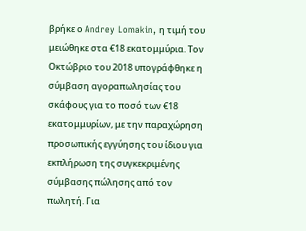βρήκε ο Andrey Lomakin, η τιμή του μειώθηκε στα €18 εκατομμύρια. Τον Οκτώβριο του 2018 υπογράφθηκε η σύμβαση αγοραπωλησίας του σκάφους για το ποσό των €18 εκατομμυρίων, με την παραχώρηση προσωπικής εγγύησης του ίδιου για εκπλήρωση της συγκεκριμένης σύμβασης πώλησης από τον πωλητή. Για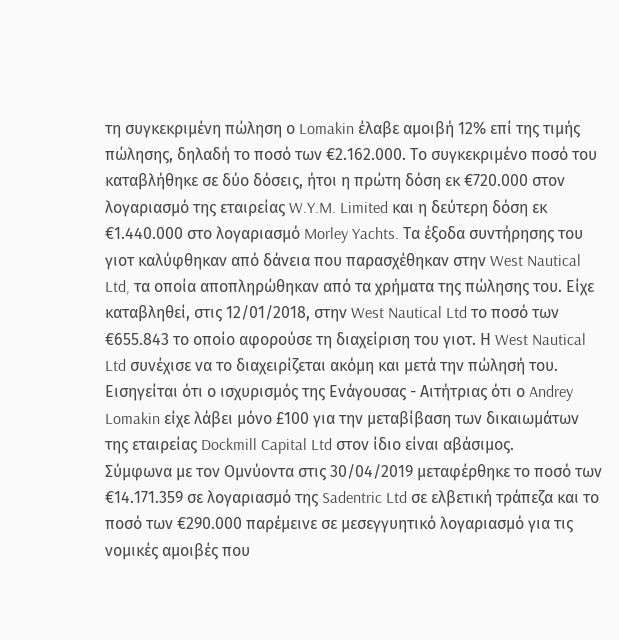τη συγκεκριμένη πώληση ο Lomakin έλαβε αμοιβή 12% επί της τιμής πώλησης, δηλαδή το ποσό των €2.162.000. Το συγκεκριμένο ποσό του καταβλήθηκε σε δύο δόσεις, ήτοι η πρώτη δόση εκ €720.000 στον λογαριασμό της εταιρείας W.Y.M. Limited και η δεύτερη δόση εκ €1.440.000 στο λογαριασμό Morley Yachts. Τα έξοδα συντήρησης του γιοτ καλύφθηκαν από δάνεια που παρασχέθηκαν στην West Nautical Ltd, τα οποία αποπληρώθηκαν από τα χρήματα της πώλησης του. Είχε καταβληθεί, στις 12/01/2018, στην West Nautical Ltd το ποσό των €655.843 το οποίο αφορούσε τη διαχείριση του γιοτ. Η West Nautical Ltd συνέχισε να το διαχειρίζεται ακόμη και μετά την πώλησή του. Εισηγείται ότι ο ισχυρισμός της Ενάγουσας - Αιτήτριας ότι ο Andrey Lomakin είχε λάβει μόνο £100 για την μεταβίβαση των δικαιωμάτων της εταιρείας Dockmill Capital Ltd στον ίδιο είναι αβάσιμος.
Σύμφωνα με τον Ομνύοντα στις 30/04/2019 μεταφέρθηκε το ποσό των €14.171.359 σε λογαριασμό της Sadentric Ltd σε ελβετική τράπεζα και το ποσό των €290.000 παρέμεινε σε μεσεγγυητικό λογαριασμό για τις νομικές αμοιβές που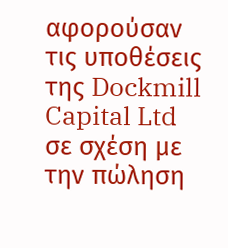αφορούσαν τις υποθέσεις της Dockmill Capital Ltd σε σχέση με την πώληση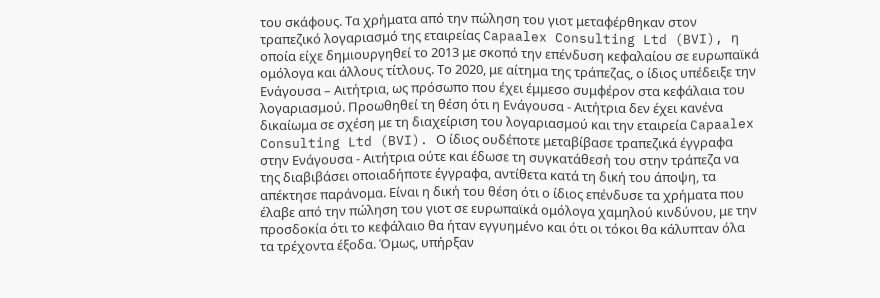του σκάφους. Τα χρήματα από την πώληση του γιοτ μεταφέρθηκαν στον τραπεζικό λογαριασμό της εταιρείας Capaalex Consulting Ltd (BVI), η οποία είχε δημιουργηθεί το 2013 με σκοπό την επένδυση κεφαλαίου σε ευρωπαϊκά ομόλογα και άλλους τίτλους. Το 2020, με αίτημα της τράπεζας, ο ίδιος υπέδειξε την Ενάγουσα – Αιτήτρια, ως πρόσωπο που έχει έμμεσο συμφέρον στα κεφάλαια του λογαριασμού. Προωθηθεί τη θέση ότι η Ενάγουσα - Αιτήτρια δεν έχει κανένα δικαίωμα σε σχέση με τη διαχείριση του λογαριασμού και την εταιρεία Capaalex Consulting Ltd (BVI). Ο ίδιος ουδέποτε μεταβίβασε τραπεζικά έγγραφα στην Ενάγουσα - Αιτήτρια ούτε και έδωσε τη συγκατάθεσή του στην τράπεζα να της διαβιβάσει οποιαδήποτε έγγραφα, αντίθετα κατά τη δική του άποψη, τα απέκτησε παράνομα. Είναι η δική του θέση ότι ο ίδιος επένδυσε τα χρήματα που έλαβε από την πώληση του γιοτ σε ευρωπαϊκά ομόλογα χαμηλού κινδύνου, με την προσδοκία ότι το κεφάλαιο θα ήταν εγγυημένο και ότι οι τόκοι θα κάλυπταν όλα τα τρέχοντα έξοδα. Όμως, υπήρξαν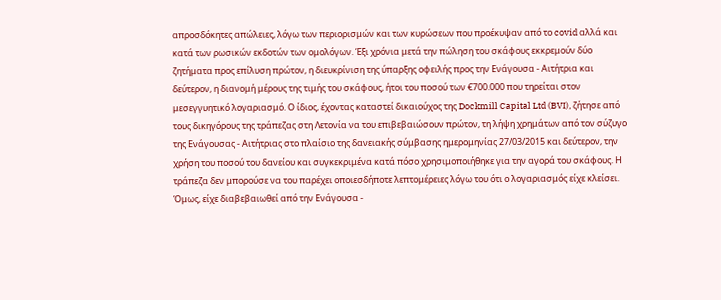απροσδόκητες απώλειες, λόγω των περιορισμών και των κυρώσεων που προέκυψαν από το covid αλλά και κατά των ρωσικών εκδοτών των ομολόγων. Έξι χρόνια μετά την πώληση του σκάφους εκκρεμούν δύο ζητήματα προς επίλυση πρώτον, η διευκρίνιση της ύπαρξης οφειλής προς την Ενάγουσα - Αιτήτρια και δεύτερον, η διανομή μέρους της τιμής του σκάφους, ήτοι του ποσού των €700.000 που τηρείται στον μεσεγγυητικό λογαριασμό. Ο ίδιος, έχοντας καταστεί δικαιούχος της Dockmill Capital Ltd (BVI), ζήτησε από τους δικηγόρους της τράπεζας στη Λετονία να του επιβεβαιώσουν πρώτον, τη λήψη χρημάτων από τον σύζυγο της Ενάγουσας - Αιτήτριας στο πλαίσιο της δανειακής σύμβασης ημερομηνίας 27/03/2015 και δεύτερον, την χρήση του ποσού του δανείου και συγκεκριμένα κατά πόσο χρησιμοποιήθηκε για την αγορά του σκάφους. Η τράπεζα δεν μπορούσε να του παρέχει οποιεσδήποτε λεπτομέρειες λόγω του ότι ο λογαριασμός είχε κλείσει. Όμως, είχε διαβεβαιωθεί από την Ενάγουσα -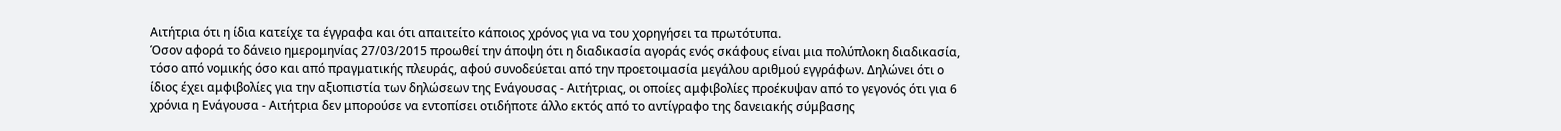Αιτήτρια ότι η ίδια κατείχε τα έγγραφα και ότι απαιτείτο κάποιος χρόνος για να του χορηγήσει τα πρωτότυπα.
Όσον αφορά το δάνειο ημερομηνίας 27/03/2015 προωθεί την άποψη ότι η διαδικασία αγοράς ενός σκάφους είναι μια πολύπλοκη διαδικασία, τόσο από νομικής όσο και από πραγματικής πλευράς, αφού συνοδεύεται από την προετοιμασία μεγάλου αριθμού εγγράφων. Δηλώνει ότι ο ίδιος έχει αμφιβολίες για την αξιοπιστία των δηλώσεων της Ενάγουσας - Αιτήτριας, οι οποίες αμφιβολίες προέκυψαν από το γεγονός ότι για 6 χρόνια η Ενάγουσα - Αιτήτρια δεν μπορούσε να εντοπίσει οτιδήποτε άλλο εκτός από το αντίγραφο της δανειακής σύμβασης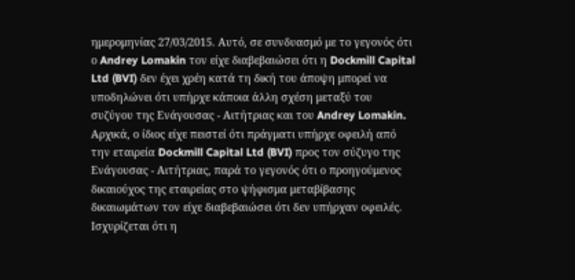ημερομηνίας 27/03/2015. Αυτό, σε συνδυασμό με το γεγονός ότι ο Andrey Lomakin τον είχε διαβεβαιώσει ότι η Dockmill Capital Ltd (BVI) δεν έχει χρέη κατά τη δική του άποψη μπορεί να υποδηλώνει ότι υπήρχε κάποια άλλη σχέση μεταξύ του συζύγου της Ενάγουσας - Αιτήτριας και του Andrey Lomakin. Αρχικά, ο ίδιος είχε πειστεί ότι πράγματι υπήρχε οφειλή από την εταιρεία Dockmill Capital Ltd (BVI) προς τον σύζυγο της Ενάγουσας - Αιτήτριας, παρά το γεγονός ότι ο προηγούμενος δικαιούχος της εταιρείας στο ψήφισμα μεταβίβασης δικαιωμάτων τον είχε διαβεβαιώσει ότι δεν υπήρχαν οφειλές. Ισχυρίζεται ότι η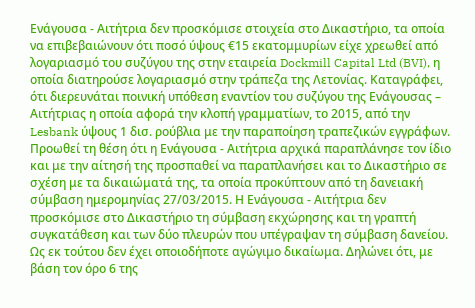Ενάγουσα - Αιτήτρια δεν προσκόμισε στοιχεία στο Δικαστήριο, τα οποία να επιβεβαιώνουν ότι ποσό ύψους €15 εκατομμυρίων είχε χρεωθεί από λογαριασμό του συζύγου της στην εταιρεία Dockmill Capital Ltd (BVI), η οποία διατηρούσε λογαριασμό στην τράπεζα της Λετονίας. Καταγράφει, ότι διερευνάται ποινική υπόθεση εναντίον του συζύγου της Ενάγουσας – Αιτήτριας η οποία αφορά την κλοπή γραμματίων, το 2015, από την Lesbank ύψους 1 δισ. ρούβλια με την παραποίηση τραπεζικών εγγράφων.
Προωθεί τη θέση ότι η Ενάγουσα - Αιτήτρια αρχικά παραπλάνησε τον ίδιο και με την αίτησή της προσπαθεί να παραπλανήσει και το Δικαστήριο σε σχέση με τα δικαιώματά της, τα οποία προκύπτουν από τη δανειακή σύμβαση ημερομηνίας 27/03/2015. Η Ενάγουσα - Αιτήτρια δεν προσκόμισε στο Δικαστήριο τη σύμβαση εκχώρησης και τη γραπτή συγκατάθεση και των δύο πλευρών που υπέγραψαν τη σύμβαση δανείου. Ως εκ τούτου δεν έχει οποιοδήποτε αγώγιμο δικαίωμα. Δηλώνει ότι, με βάση τον όρο 6 της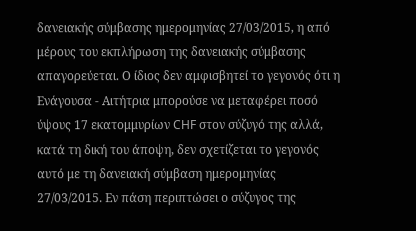δανειακής σύμβασης ημερομηνίας 27/03/2015, η από μέρους του εκπλήρωση της δανειακής σύμβασης απαγορεύεται. Ο ίδιος δεν αμφισβητεί το γεγονός ότι η Ενάγουσα - Αιτήτρια μπορούσε να μεταφέρει ποσό ύψους 17 εκατομμυρίων CHF στον σύζυγό της αλλά, κατά τη δική του άποψη, δεν σχετίζεται το γεγονός αυτό με τη δανειακή σύμβαση ημερομηνίας 27/03/2015. Εν πάση περιπτώσει ο σύζυγος της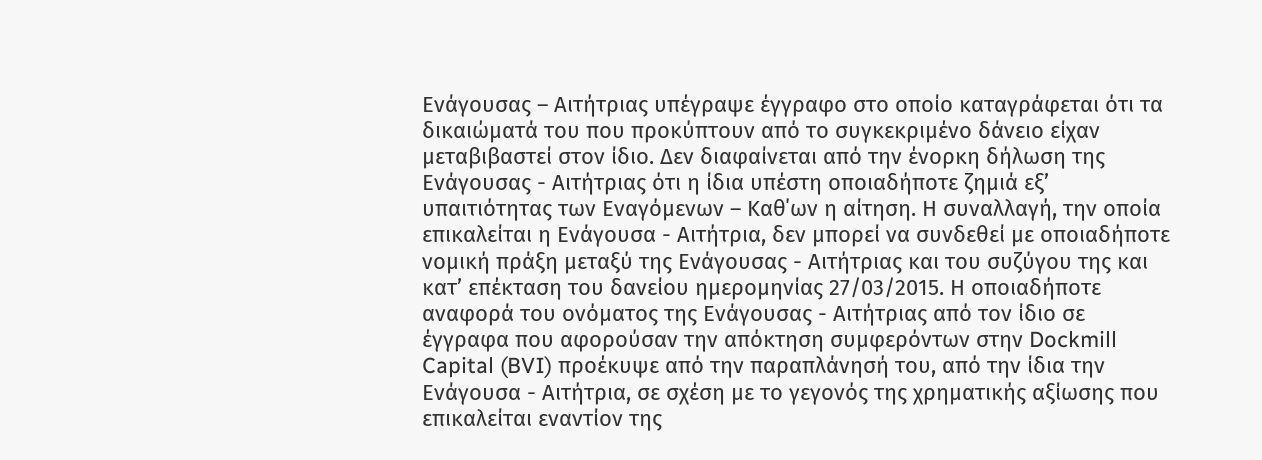Ενάγουσας – Αιτήτριας υπέγραψε έγγραφο στο οποίο καταγράφεται ότι τα δικαιώματά του που προκύπτουν από το συγκεκριμένο δάνειο είχαν μεταβιβαστεί στον ίδιο. Δεν διαφαίνεται από την ένορκη δήλωση της Ενάγουσας - Αιτήτριας ότι η ίδια υπέστη οποιαδήποτε ζημιά εξ’ υπαιτιότητας των Eναγόμενων – Καθ΄ων η αίτηση. Η συναλλαγή, την οποία επικαλείται η Ενάγουσα - Αιτήτρια, δεν μπορεί να συνδεθεί με οποιαδήποτε νομική πράξη μεταξύ της Ενάγουσας - Αιτήτριας και του συζύγου της και κατ’ επέκταση του δανείου ημερομηνίας 27/03/2015. Η οποιαδήποτε αναφορά του ονόματος της Ενάγουσας - Αιτήτριας από τον ίδιο σε έγγραφα που αφορούσαν την απόκτηση συμφερόντων στην Dockmill Capital (BVI) προέκυψε από την παραπλάνησή του, από την ίδια την Ενάγουσα - Αιτήτρια, σε σχέση με το γεγονός της χρηματικής αξίωσης που επικαλείται εναντίον της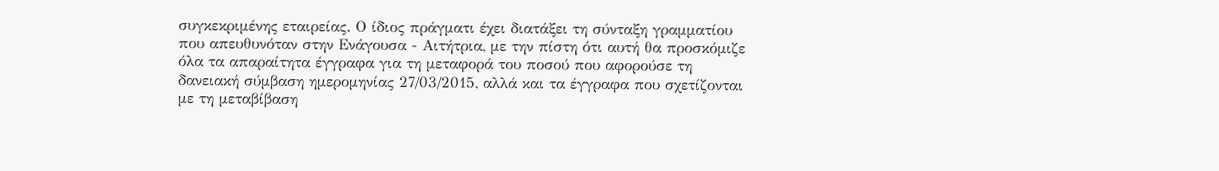συγκεκριμένης εταιρείας. Ο ίδιος πράγματι έχει διατάξει τη σύνταξη γραμματίου που απευθυνόταν στην Ενάγουσα - Αιτήτρια, με την πίστη ότι αυτή θα προσκόμιζε όλα τα απαραίτητα έγγραφα για τη μεταφορά του ποσού που αφορούσε τη δανειακή σύμβαση ημερομηνίας 27/03/2015, αλλά και τα έγγραφα που σχετίζονται με τη μεταβίβαση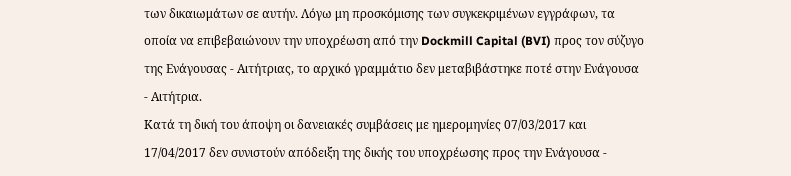των δικαιωμάτων σε αυτήν. Λόγω μη προσκόμισης των συγκεκριμένων εγγράφων, τα οποία να επιβεβαιώνουν την υποχρέωση από την Dockmill Capital (BVI) προς τον σύζυγο της Ενάγουσας - Αιτήτριας, το αρχικό γραμμάτιο δεν μεταβιβάστηκε ποτέ στην Ενάγουσα - Αιτήτρια.
Κατά τη δική του άποψη οι δανειακές συμβάσεις με ημερομηνίες 07/03/2017 και 17/04/2017 δεν συνιστούν απόδειξη της δικής του υποχρέωσης προς την Ενάγουσα -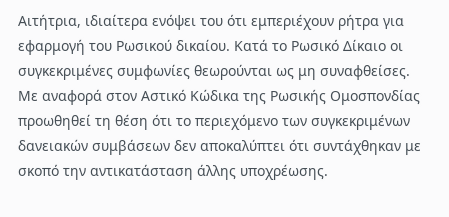Αιτήτρια, ιδιαίτερα ενόψει του ότι εμπεριέχουν ρήτρα για εφαρμογή του Ρωσικού δικαίου. Κατά το Ρωσικό Δίκαιο οι συγκεκριμένες συμφωνίες θεωρούνται ως μη συναφθείσες. Με αναφορά στον Αστικό Κώδικα της Ρωσικής Ομοσπονδίας προωθηθεί τη θέση ότι το περιεχόμενο των συγκεκριμένων δανειακών συμβάσεων δεν αποκαλύπτει ότι συντάχθηκαν με σκοπό την αντικατάσταση άλλης υποχρέωσης.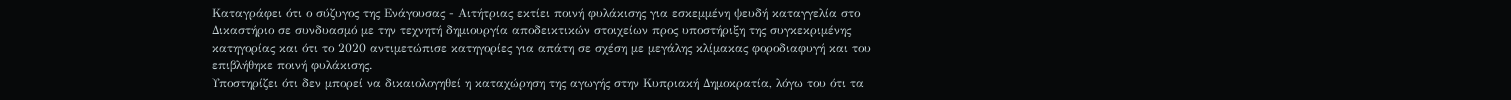Καταγράφει ότι ο σύζυγος της Ενάγουσας - Αιτήτριας εκτίει ποινή φυλάκισης για εσκεμμένη ψευδή καταγγελία στο Δικαστήριο σε συνδυασμό με την τεχνητή δημιουργία αποδεικτικών στοιχείων προς υποστήριξη της συγκεκριμένης κατηγορίας και ότι το 2020 αντιμετώπισε κατηγορίες για απάτη σε σχέση με μεγάλης κλίμακας φοροδιαφυγή και του επιβλήθηκε ποινή φυλάκισης.
Υποστηρίζει ότι δεν μπορεί να δικαιολογηθεί η καταχώρηση της αγωγής στην Κυπριακή Δημοκρατία, λόγω του ότι τα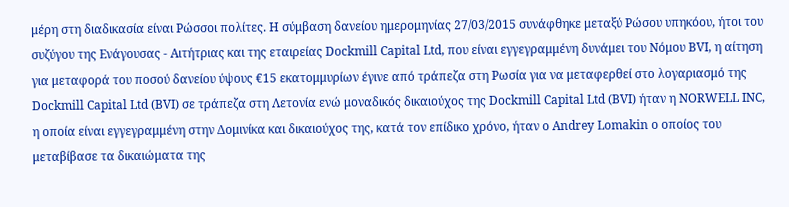μέρη στη διαδικασία είναι Ρώσσοι πολίτες. Η σύμβαση δανείου ημερομηνίας 27/03/2015 συνάφθηκε μεταξύ Ρώσου υπηκόου, ήτοι του συζύγου της Ενάγουσας - Αιτήτριας και της εταιρείας Dockmill Capital Ltd, που είναι εγγεγραμμένη δυνάμει του Νόμου BVI, η αίτηση για μεταφορά του ποσού δανείου ύψους €15 εκατομμυρίων έγινε από τράπεζα στη Ρωσία για να μεταφερθεί στο λογαριασμό της Dockmill Capital Ltd (BVI) σε τράπεζα στη Λετονία ενώ μοναδικός δικαιούχος της Dockmill Capital Ltd (BVI) ήταν η NORWELL INC, η οποία είναι εγγεγραμμένη στην Δομινίκα και δικαιούχος της, κατά τον επίδικο χρόνο, ήταν ο Andrey Lomakin ο οποίος του μεταβίβασε τα δικαιώματα της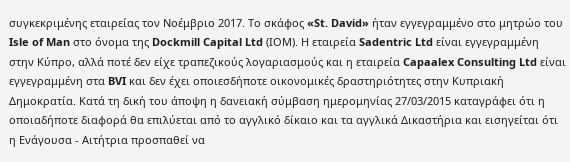συγκεκριμένης εταιρείας τον Νοέμβριο 2017. Το σκάφος «St. David» ήταν εγγεγραμμένο στο μητρώο του Isle of Man στο όνομα της Dockmill Capital Ltd (ΙΟΜ). Η εταιρεία Sadentric Ltd είναι εγγεγραμμένη στην Κύπρο, αλλά ποτέ δεν είχε τραπεζικούς λογαριασμούς και η εταιρεία Capaalex Consulting Ltd είναι εγγεγραμμένη στα BVI και δεν έχει οποιεσδήποτε οικονομικές δραστηριότητες στην Κυπριακή Δημοκρατία. Κατά τη δική του άποψη η δανειακή σύμβαση ημερομηνίας 27/03/2015 καταγράφει ότι η οποιαδήποτε διαφορά θα επιλύεται από το αγγλικό δίκαιο και τα αγγλικά Δικαστήρια και εισηγείται ότι η Ενάγουσα - Αιτήτρια προσπαθεί να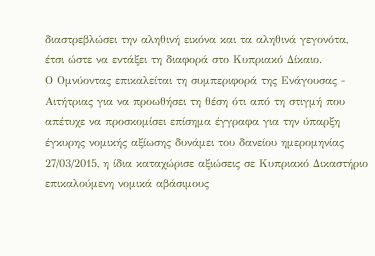διαστρεβλώσει την αληθινή εικόνα και τα αληθινά γεγονότα, έτσι ώστε να εντάξει τη διαφορά στο Κυπριακό Δίκαιο.
Ο Ομνύοντας επικαλείται τη συμπεριφορά της Ενάγουσας - Αιτήτριας για να προωθήσει τη θέση ότι από τη στιγμή που απέτυχε να προσκομίσει επίσημα έγγραφα για την ύπαρξη έγκυρης νομικής αξίωσης δυνάμει του δανείου ημερομηνίας 27/03/2015, η ίδια καταχώρισε αξιώσεις σε Κυπριακό Δικαστήριο επικαλούμενη νομικά αβάσιμους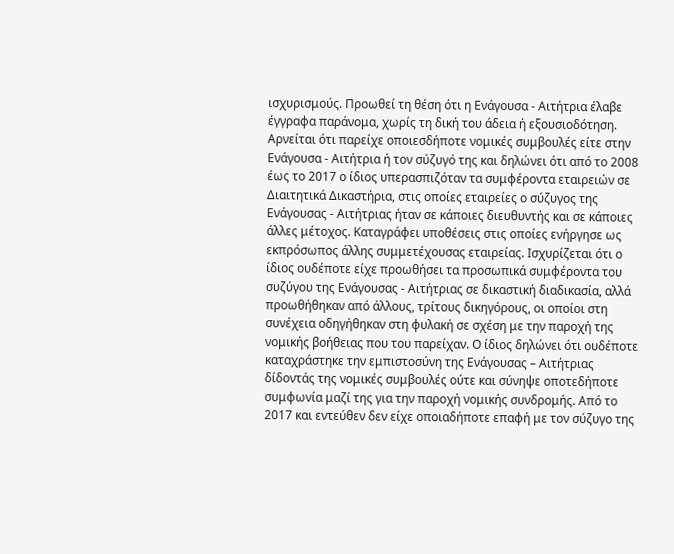ισχυρισμούς. Προωθεί τη θέση ότι η Ενάγουσα - Αιτήτρια έλαβε έγγραφα παράνομα, χωρίς τη δική του άδεια ή εξουσιοδότηση. Αρνείται ότι παρείχε οποιεσδήποτε νομικές συμβουλές είτε στην Ενάγουσα - Αιτήτρια ή τον σύζυγό της και δηλώνει ότι από το 2008 έως το 2017 ο ίδιος υπερασπιζόταν τα συμφέροντα εταιρειών σε Διαιτητικά Δικαστήρια, στις οποίες εταιρείες ο σύζυγος της Ενάγουσας - Αιτήτριας ήταν σε κάποιες διευθυντής και σε κάποιες άλλες μέτοχος. Καταγράφει υποθέσεις στις οποίες ενήργησε ως εκπρόσωπος άλλης συμμετέχουσας εταιρείας. Ισχυρίζεται ότι ο ίδιος ουδέποτε είχε προωθήσει τα προσωπικά συμφέροντα του συζύγου της Ενάγουσας - Αιτήτριας σε δικαστική διαδικασία, αλλά προωθήθηκαν από άλλους, τρίτους δικηγόρους, οι οποίοι στη συνέχεια οδηγήθηκαν στη φυλακή σε σχέση με την παροχή της νομικής βοήθειας που του παρείχαν. Ο ίδιος δηλώνει ότι ουδέποτε καταχράστηκε την εμπιστοσύνη της Ενάγουσας – Αιτήτριας δίδοντάς της νομικές συμβουλές ούτε και σύνηψε οποτεδήποτε συμφωνία μαζί της για την παροχή νομικής συνδρομής. Από το 2017 και εντεύθεν δεν είχε οποιαδήποτε επαφή με τον σύζυγο της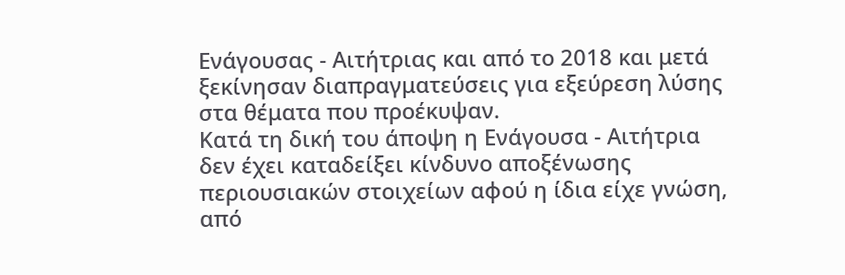Ενάγουσας - Αιτήτριας και από το 2018 και μετά ξεκίνησαν διαπραγματεύσεις για εξεύρεση λύσης στα θέματα που προέκυψαν.
Κατά τη δική του άποψη η Ενάγουσα - Αιτήτρια δεν έχει καταδείξει κίνδυνο αποξένωσης περιουσιακών στοιχείων αφού η ίδια είχε γνώση, από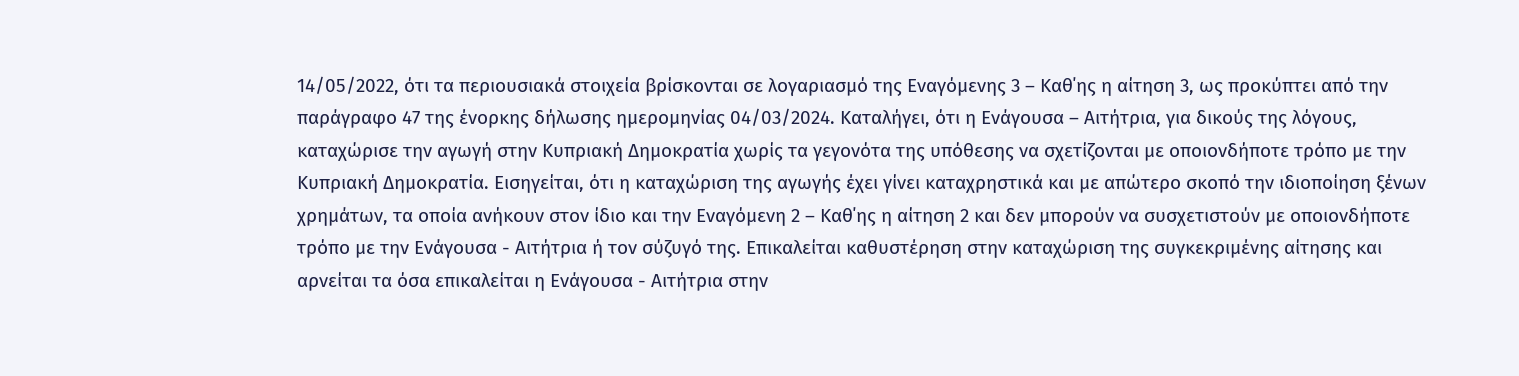14/05/2022, ότι τα περιουσιακά στοιχεία βρίσκονται σε λογαριασμό της Εναγόμενης 3 – Καθ΄ης η αίτηση 3, ως προκύπτει από την παράγραφο 47 της ένορκης δήλωσης ημερομηνίας 04/03/2024. Καταλήγει, ότι η Ενάγουσα – Αιτήτρια, για δικούς της λόγους, καταχώρισε την αγωγή στην Κυπριακή Δημοκρατία χωρίς τα γεγονότα της υπόθεσης να σχετίζονται με οποιονδήποτε τρόπο με την Κυπριακή Δημοκρατία. Εισηγείται, ότι η καταχώριση της αγωγής έχει γίνει καταχρηστικά και με απώτερο σκοπό την ιδιοποίηση ξένων χρημάτων, τα οποία ανήκουν στον ίδιο και την Eναγόμενη 2 – Καθ΄ης η αίτηση 2 και δεν μπορούν να συσχετιστούν με οποιονδήποτε τρόπο με την Ενάγουσα - Αιτήτρια ή τον σύζυγό της. Επικαλείται καθυστέρηση στην καταχώριση της συγκεκριμένης αίτησης και αρνείται τα όσα επικαλείται η Ενάγουσα - Αιτήτρια στην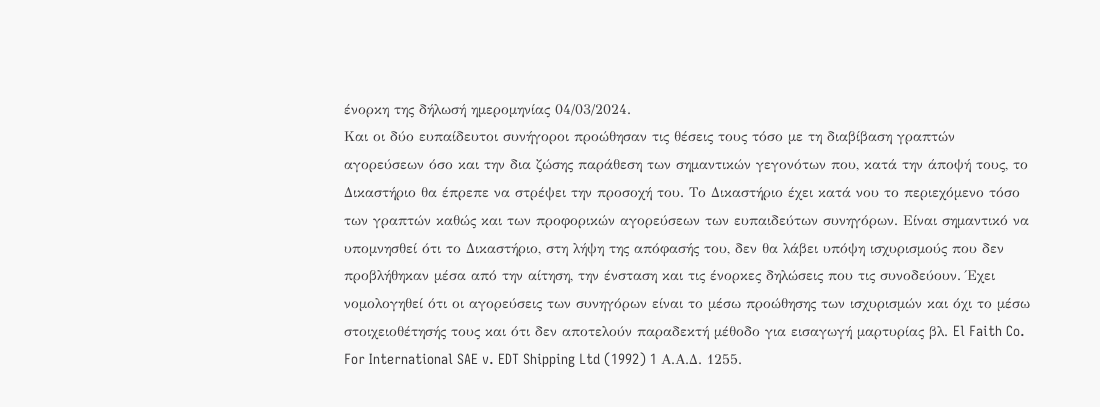ένορκη της δήλωσή ημερομηνίας 04/03/2024.
Και οι δύο ευπαίδευτοι συνήγοροι προώθησαν τις θέσεις τους τόσο με τη διαβίβαση γραπτών αγορεύσεων όσο και την δια ζώσης παράθεση των σημαντικών γεγονότων που, κατά την άποψή τους, το Δικαστήριο θα έπρεπε να στρέψει την προσοχή του. Το Δικαστήριο έχει κατά νου το περιεχόμενο τόσο των γραπτών καθώς και των προφορικών αγορεύσεων των ευπαιδεύτων συνηγόρων. Είναι σημαντικό να υπομνησθεί ότι το Δικαστήριο, στη λήψη της απόφασής του, δεν θα λάβει υπόψη ισχυρισμούς που δεν προβλήθηκαν μέσα από την αίτηση, την ένσταση και τις ένορκες δηλώσεις που τις συνοδεύουν. Έχει νομολογηθεί ότι οι αγορεύσεις των συνηγόρων είναι το μέσω προώθησης των ισχυρισμών και όχι το μέσω στοιχειοθέτησής τους και ότι δεν αποτελούν παραδεκτή μέθοδο για εισαγωγή μαρτυρίας βλ. El Faith Co. For International SAE v. EDT Shipping Ltd (1992) 1 Α.Α.Δ. 1255.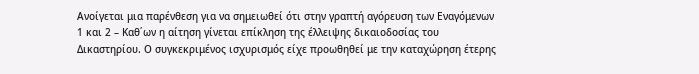Ανοίγεται μια παρένθεση για να σημειωθεί ότι στην γραπτή αγόρευση των Εναγόμενων 1 και 2 – Καθ΄ων η αίτηση γίνεται επίκληση της έλλειψης δικαιοδοσίας του Δικαστηρίου. Ο συγκεκριμένος ισχυρισμός είχε προωθηθεί με την καταχώρηση έτερης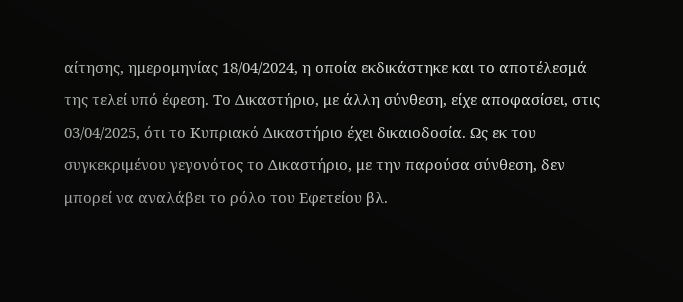αίτησης, ημερομηνίας 18/04/2024, η οποία εκδικάστηκε και το αποτέλεσμά της τελεί υπό έφεση. Το Δικαστήριο, με άλλη σύνθεση, είχε αποφασίσει, στις 03/04/2025, ότι το Κυπριακό Δικαστήριο έχει δικαιοδοσία. Ως εκ του συγκεκριμένου γεγονότος το Δικαστήριο, με την παρούσα σύνθεση, δεν μπορεί να αναλάβει το ρόλο του Εφετείου βλ.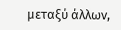μεταξύ άλλων,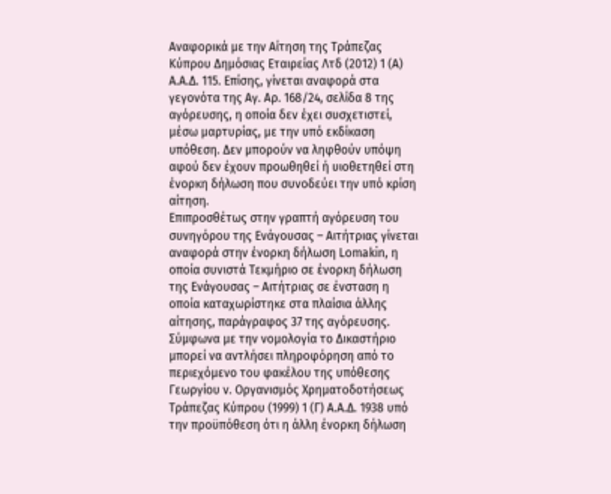Αναφορικά με την Αίτηση της Τράπεζας Κύπρου Δημόσιας Εταιρείας Λτδ (2012) 1 (Α) Α.Α.Δ. 115. Επίσης, γίνεται αναφορά στα γεγονότα της Αγ. Αρ. 168/24, σελίδα 8 της αγόρευσης, η οποία δεν έχει συσχετιστεί, μέσω μαρτυρίας, με την υπό εκδίκαση υπόθεση. Δεν μπορούν να ληφθούν υπόψη αφού δεν έχουν προωθηθεί ή υιοθετηθεί στη ένορκη δήλωση που συνοδεύει την υπό κρίση αίτηση.
Επιπροσθέτως στην γραπτή αγόρευση του συνηγόρου της Ενάγουσας – Αιτήτριας γίνεται αναφορά στην ένορκη δήλωση Lomakin, η οποία συνιστά Τεκμήριο σε ένορκη δήλωση της Ενάγουσας – Αιτήτριας σε ένσταση η οποία καταχωρίστηκε στα πλαίσια άλλης αίτησης, παράγραφος 37 της αγόρευσης. Σύμφωνα με την νομολογία το Δικαστήριο μπορεί να αντλήσει πληροφόρηση από το περιεχόμενο του φακέλου της υπόθεσης Γεωργίου ν. Οργανισμός Χρηματοδοτήσεως Τράπεζας Κύπρου (1999) 1 (Γ) Α.Α.Δ. 1938 υπό την προϋπόθεση ότι η άλλη ένορκη δήλωση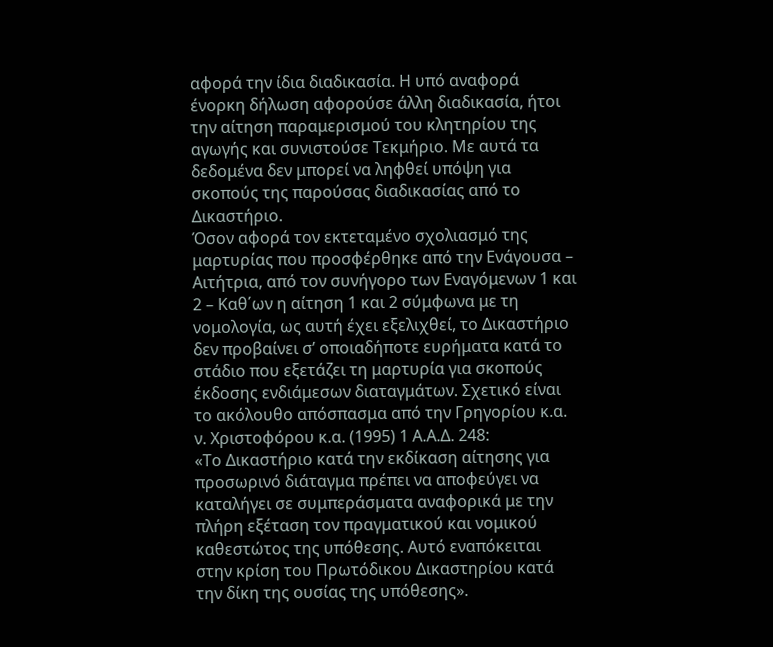αφορά την ίδια διαδικασία. Η υπό αναφορά ένορκη δήλωση αφορούσε άλλη διαδικασία, ήτοι την αίτηση παραμερισμού του κλητηρίου της αγωγής και συνιστούσε Τεκμήριο. Με αυτά τα δεδομένα δεν μπορεί να ληφθεί υπόψη για σκοπούς της παρούσας διαδικασίας από το Δικαστήριο.
Όσον αφορά τον εκτεταμένο σχολιασμό της μαρτυρίας που προσφέρθηκε από την Ενάγουσα – Αιτήτρια, από τον συνήγορο των Εναγόμενων 1 και 2 – Καθ΄ων η αίτηση 1 και 2 σύμφωνα με τη νομολογία, ως αυτή έχει εξελιχθεί, το Δικαστήριο δεν προβαίνει σ’ οποιαδήποτε ευρήματα κατά το στάδιο που εξετάζει τη μαρτυρία για σκοπούς έκδοσης ενδιάμεσων διαταγμάτων. Σχετικό είναι το ακόλουθο απόσπασμα από την Γρηγορίου κ.α. ν. Χριστοφόρου κ.α. (1995) 1 Α.Α.Δ. 248:
«Το Δικαστήριο κατά την εκδίκαση αίτησης για προσωρινό διάταγμα πρέπει να αποφεύγει να καταλήγει σε συμπεράσματα αναφορικά με την πλήρη εξέταση τον πραγματικού και νομικού καθεστώτος της υπόθεσης. Αυτό εναπόκειται στην κρίση του Πρωτόδικου Δικαστηρίου κατά την δίκη της ουσίας της υπόθεσης».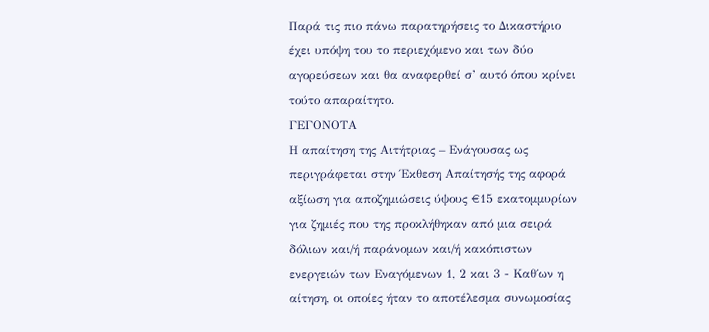Παρά τις πιο πάνω παρατηρήσεις το Δικαστήριο έχει υπόψη του το περιεχόμενο και των δύο αγορεύσεων και θα αναφερθεί σ’ αυτό όπου κρίνει τούτο απαραίτητο.
ΓΕΓΟΝΟΤΑ
Η απαίτηση της Αιτήτριας – Ενάγουσας ως περιγράφεται στην Έκθεση Απαίτησής της αφορά αξίωση για αποζημιώσεις ύψους €15 εκατομμυρίων για ζημιές που της προκλήθηκαν από μια σειρά δόλιων και/ή παράνομων και/ή κακόπιστων ενεργειών των Εναγόμενων 1, 2 και 3 - Καθ΄ων η αίτηση, οι οποίες ήταν το αποτέλεσμα συνωμοσίας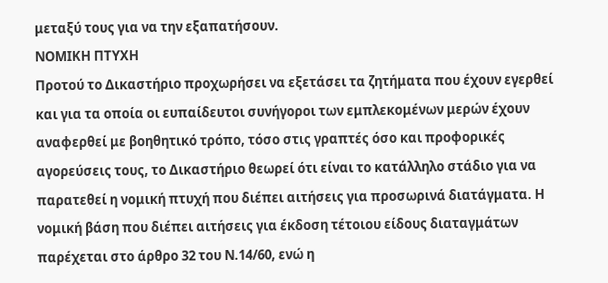μεταξύ τους για να την εξαπατήσουν.
ΝΟΜΙΚΗ ΠΤΥΧΗ
Προτού το Δικαστήριο προχωρήσει να εξετάσει τα ζητήματα που έχουν εγερθεί και για τα οποία οι ευπαίδευτοι συνήγοροι των εμπλεκομένων μερών έχουν αναφερθεί με βοηθητικό τρόπο, τόσο στις γραπτές όσο και προφορικές αγορεύσεις τους, το Δικαστήριο θεωρεί ότι είναι το κατάλληλο στάδιο για να παρατεθεί η νομική πτυχή που διέπει αιτήσεις για προσωρινά διατάγματα. Η νομική βάση που διέπει αιτήσεις για έκδοση τέτοιου είδους διαταγμάτων παρέχεται στο άρθρο 32 του Ν.14/60, ενώ η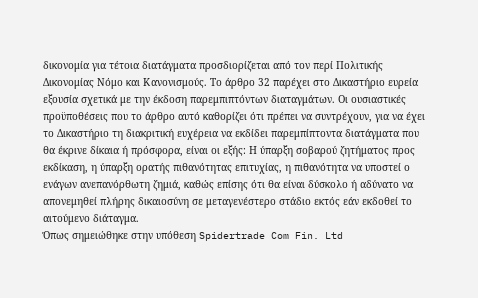δικονομία για τέτοια διατάγματα προσδιορίζεται από τον περί Πολιτικής Δικονομίας Νόμο και Κανονισμούς. Το άρθρο 32 παρέχει στο Δικαστήριο ευρεία εξουσία σχετικά με την έκδοση παρεμπιπτόντων διαταγμάτων. Οι ουσιαστικές προϋποθέσεις που το άρθρο αυτό καθορίζει ότι πρέπει να συντρέχουν, για να έχει το Δικαστήριο τη διακριτική ευχέρεια να εκδίδει παρεμπίπτοντα διατάγματα που θα έκρινε δίκαια ή πρόσφορα, είναι οι εξής: Η ύπαρξη σοβαρού ζητήματος προς εκδίκαση, η ύπαρξη ορατής πιθανότητας επιτυχίας, η πιθανότητα να υποστεί ο ενάγων ανεπανόρθωτη ζημιά, καθώς επίσης ότι θα είναι δύσκολο ή αδύνατο να απονεμηθεί πλήρης δικαιοσύνη σε μεταγενέστερο στάδιο εκτός εάν εκδοθεί το αιτούμενο διάταγμα.
Όπως σημειώθηκε στην υπόθεση Spidertrade Com Fin. Ltd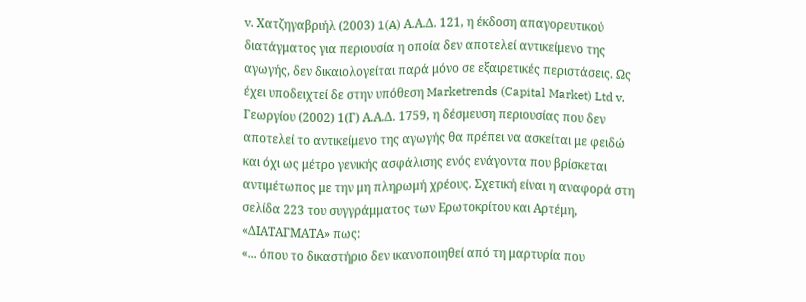v. Χατζηγαβριήλ (2003) 1(A) Α.Α.Δ. 121, η έκδοση απαγορευτικού διατάγματος για περιουσία η οποία δεν αποτελεί αντικείμενο της αγωγής, δεν δικαιολογείται παρά μόνο σε εξαιρετικές περιστάσεις. Ως έχει υποδειχτεί δε στην υπόθεση Marketrends (Capital Market) Ltd v. Γεωργίου (2002) 1(Γ) Α.Α.Δ. 1759, η δέσμευση περιουσίας που δεν αποτελεί το αντικείμενο της αγωγής θα πρέπει να ασκείται με φειδώ και όχι ως μέτρο γενικής ασφάλισης ενός ενάγοντα που βρίσκεται αντιμέτωπος με την μη πληρωμή χρέους. Σχετική είναι η αναφορά στη σελίδα 223 του συγγράμματος των Ερωτοκρίτου και Αρτέμη, «ΔΙΑΤΑΓΜΑΤΑ» πως:
«... όπου το δικαστήριο δεν ικανοποιηθεί από τη μαρτυρία που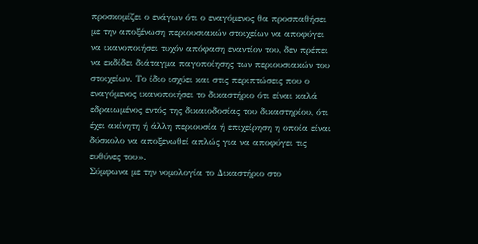προσκομίζει ο ενάγων ότι ο εναγόμενος θα προσπαθήσει με την αποξένωση περιουσιακών στοιχείων να αποφύγει να ικανοποιήσει τυχόν απόφαση εναντίον του, δεν πρέπει να εκδίδει διάταγμα παγοποίησης των περιουσιακών του στοιχείων. Το ίδιο ισχύει και στις περιπτώσεις που ο εναγόμενος ικανοποιήσει το δικαστήριο ότι είναι καλά εδραιωμένος εντός της δικαιοδοσίας του δικαστηρίου, ότι έχει ακίνητη ή άλλη περιουσία ή επιχείρηση η οποία είναι δύσκολο να αποξενωθεί απλώς για να αποφύγει τις ευθύνες του».
Σύμφωνα με την νομολογία το Δικαστήριο στο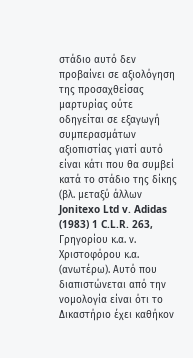στάδιο αυτό δεν προβαίνει σε αξιολόγηση της προσαχθείσας μαρτυρίας ούτε οδηγείται σε εξαγωγή συμπερασμάτων αξιοπιστίας γιατί αυτό είναι κάτι που θα συμβεί κατά το στάδιο της δίκης (βλ. μεταξύ άλλων Jonitexo Ltd v. Adidas (1983) 1 C.L.R. 263, Γρηγορίου κ.α. ν. Χριστοφόρου κ.α. (ανωτέρω). Αυτό που διαπιστώνεται από την νομολογία είναι ότι το Δικαστήριο έχει καθήκον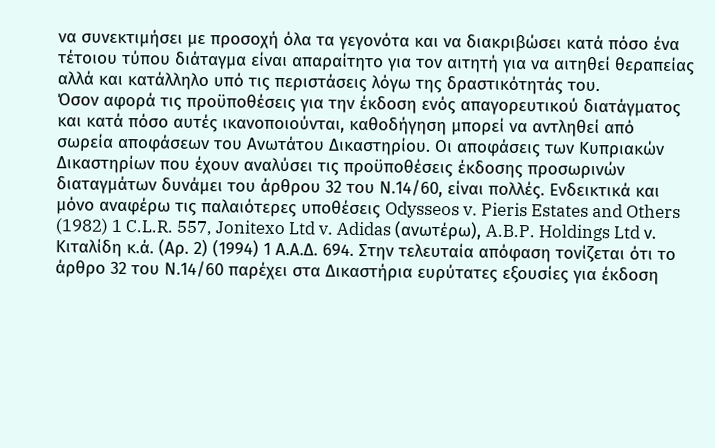να συνεκτιμήσει με προσοχή όλα τα γεγονότα και να διακριβώσει κατά πόσο ένα τέτοιου τύπου διάταγμα είναι απαραίτητο για τον αιτητή για να αιτηθεί θεραπείας αλλά και κατάλληλο υπό τις περιστάσεις λόγω της δραστικότητάς του.
Όσον αφορά τις προϋποθέσεις για την έκδοση ενός απαγορευτικού διατάγματος και κατά πόσο αυτές ικανοποιούνται, καθοδήγηση μπορεί να αντληθεί από σωρεία αποφάσεων του Ανωτάτου Δικαστηρίου. Οι αποφάσεις των Κυπριακών Δικαστηρίων που έχουν αναλύσει τις προϋποθέσεις έκδοσης προσωρινών διαταγμάτων δυνάμει του άρθρου 32 του Ν.14/60, είναι πολλές. Ενδεικτικά και μόνο αναφέρω τις παλαιότερες υποθέσεις Odysseos v. Pieris Estates and Others (1982) 1 C.L.R. 557, Jonitexo Ltd v. Adidas (ανωτέρω), A.B.P. Holdings Ltd ν. Κιταλίδη κ.ά. (Αρ. 2) (1994) 1 Α.Α.Δ. 694. Στην τελευταία απόφαση τονίζεται ότι το άρθρο 32 του Ν.14/60 παρέχει στα Δικαστήρια ευρύτατες εξουσίες για έκδοση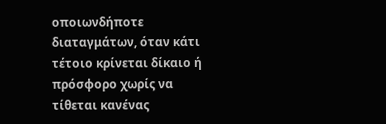οποιωνδήποτε διαταγμάτων, όταν κάτι τέτοιο κρίνεται δίκαιο ή πρόσφορο χωρίς να τίθεται κανένας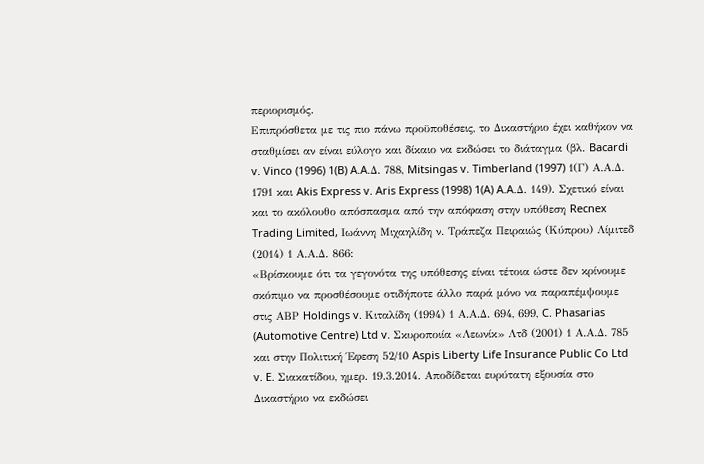περιορισμός.
Επιπρόσθετα με τις πιο πάνω προϋποθέσεις, το Δικαστήριο έχει καθήκον να σταθμίσει αν είναι εύλογο και δίκαιο να εκδώσει το διάταγμα (βλ. Bacardi v. Vinco (1996) 1(B) A.A.Δ. 788, Mitsingas v. Timberland (1997) 1(Γ) Α.Α.Δ. 1791 και Akis Express v. Aris Express (1998) 1(A) A.A.Δ. 149). Σχετικό είναι και το ακόλουθο απόσπασμα από την απόφαση στην υπόθεση Recnex Trading Limited, Ιωάννη Μιχαηλίδη ν. Τράπεζα Πειραιώς (Κύπρου) Λίμιτεδ (2014) 1 Α.Α.Δ. 866:
«Βρίσκουμε ότι τα γεγονότα της υπόθεσης είναι τέτοια ώστε δεν κρίνουμε σκόπιμο να προσθέσουμε οτιδήποτε άλλο παρά μόνο να παραπέμψουμε στις ΑΒΡ Holdings v. Κιταλίδη (1994) 1 Α.Α.Δ. 694, 699, C. Phasarias (Automotive Centre) Ltd v. Σκυροποιία «Λεωνίκ» Λτδ (2001) 1 Α.Α.Δ. 785 και στην Πολιτική Έφεση 52/10 Aspis Liberty Life Insurance Public Co Ltd v. E. Σιακατίδου, ημερ. 19.3.2014. Αποδίδεται ευρύτατη εξουσία στο Δικαστήριο να εκδώσει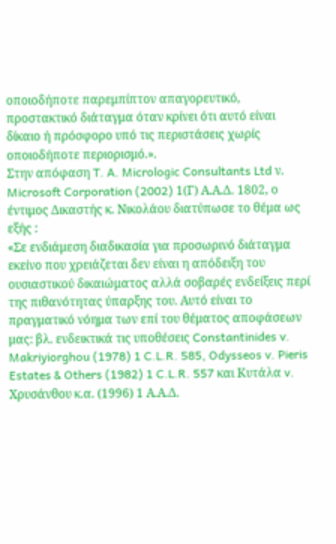οποιοδήποτε παρεμπίπτον απαγορευτικό, προστακτικό διάταγμα όταν κρίνει ότι αυτό είναι δίκαιο ή πρόσφορο υπό τις περιστάσεις χωρίς οποιοδήποτε περιορισμό.».
Στην απόφαση T. A. Micrologic Consultants Ltd ν. Microsoft Corporation (2002) 1(Γ) Α.Α.Δ. 1802, ο έντιμος Δικαστής κ. Νικολάου διατύπωσε το θέμα ως εξής :
«Σε ενδιάμεση διαδικασία για προσωρινό διάταγμα εκείνο που χρειάζεται δεν είναι η απόδειξη του ουσιαστικού δικαιώματος αλλά σοβαρές ενδείξεις περί της πιθανότητας ύπαρξης του. Αυτό είναι το πραγματικό νόημα των επί του θέματος αποφάσεων μας: βλ. ενδεικτικά τις υποθέσεις Constantinides v. Makriyiorghou (1978) 1 C.L.R. 585, Odysseos v. Pieris Estates & Others (1982) 1 C.L.R. 557 και Κυτάλα v. Χρυσάνθου κ.α. (1996) 1 Α.Α.Δ.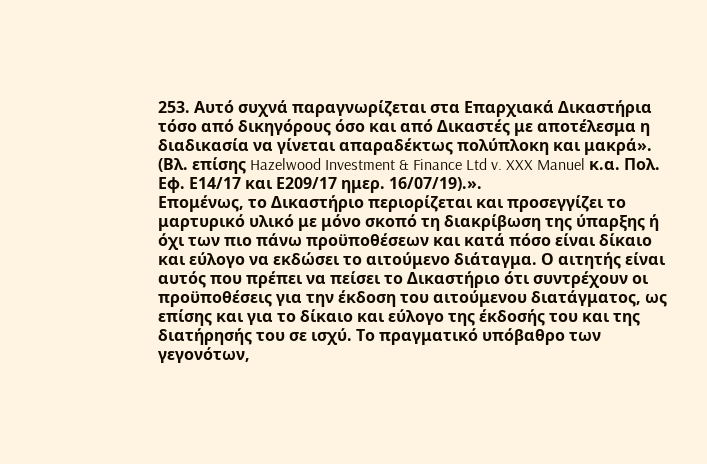253. Αυτό συχνά παραγνωρίζεται στα Επαρχιακά Δικαστήρια τόσο από δικηγόρους όσο και από Δικαστές με αποτέλεσμα η διαδικασία να γίνεται απαραδέκτως πολύπλοκη και μακρά». (Βλ. επίσης Hazelwood Investment & Finance Ltd v. XXX Manuel κ.α. Πολ. Εφ. Ε14/17 και Ε209/17 ημερ. 16/07/19).».
Επομένως, το Δικαστήριο περιορίζεται και προσεγγίζει το μαρτυρικό υλικό με μόνο σκοπό τη διακρίβωση της ύπαρξης ή όχι των πιο πάνω προϋποθέσεων και κατά πόσο είναι δίκαιο και εύλογο να εκδώσει το αιτούμενο διάταγμα. Ο αιτητής είναι αυτός που πρέπει να πείσει το Δικαστήριο ότι συντρέχουν οι προϋποθέσεις για την έκδοση του αιτούμενου διατάγματος, ως επίσης και για το δίκαιο και εύλογο της έκδοσής του και της διατήρησής του σε ισχύ. Το πραγματικό υπόβαθρο των γεγονότων,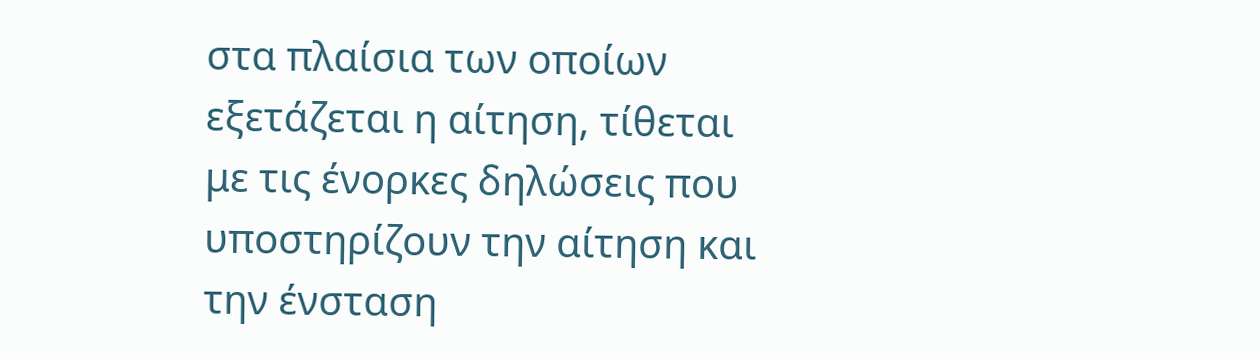στα πλαίσια των οποίων εξετάζεται η αίτηση, τίθεται με τις ένορκες δηλώσεις που υποστηρίζουν την αίτηση και την ένσταση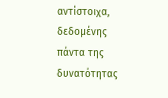αντίστοιχα, δεδομένης πάντα της δυνατότητας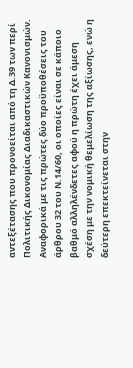αντεξέτασης που προνοείται από τη Δ.39 των περί Πολιτικής Δικονομίας Διαδικαστικών Κανονισμών.
Αναφορικά με τις πρώτες δύο προϋποθέσεις του άρθρου 32 του Ν.14/60, οι οποίες είναι σε κάποιο βαθμό αλληλένδετες αφού η πρώτη έχει άμεση σχέση με την νομική θεμελίωση της αξίωσης, ενώ η δεύτερη επεκτείνεται στην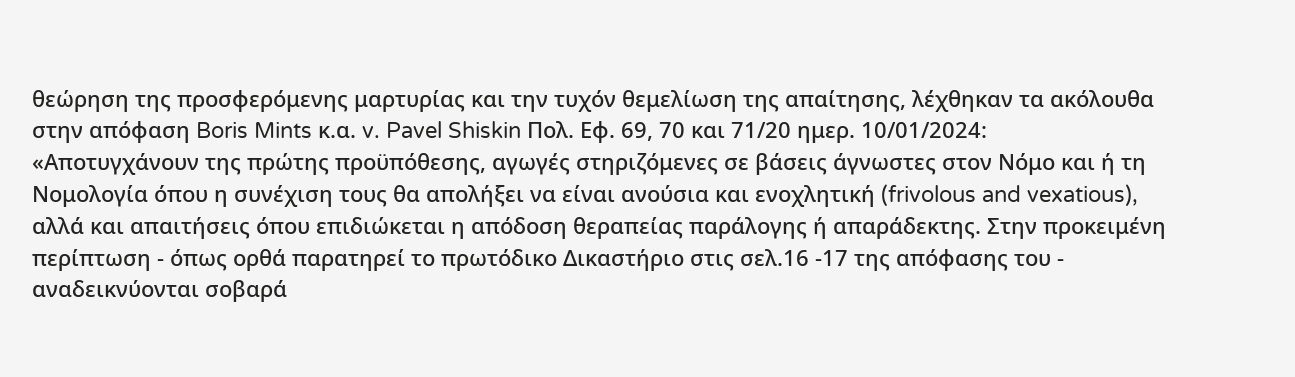θεώρηση της προσφερόμενης μαρτυρίας και την τυχόν θεμελίωση της απαίτησης, λέχθηκαν τα ακόλουθα στην απόφαση Boris Mints κ.α. v. Pavel Shiskin Πολ. Εφ. 69, 70 και 71/20 ημερ. 10/01/2024:
«Αποτυγχάνουν της πρώτης προϋπόθεσης, αγωγές στηριζόμενες σε βάσεις άγνωστες στον Νόμο και ή τη Νομολογία όπου η συνέχιση τους θα απολήξει να είναι ανούσια και ενοχλητική (frivolous and vexatious), αλλά και απαιτήσεις όπου επιδιώκεται η απόδοση θεραπείας παράλογης ή απαράδεκτης. Στην προκειμένη περίπτωση - όπως ορθά παρατηρεί το πρωτόδικο Δικαστήριο στις σελ.16 -17 της απόφασης του - αναδεικνύονται σοβαρά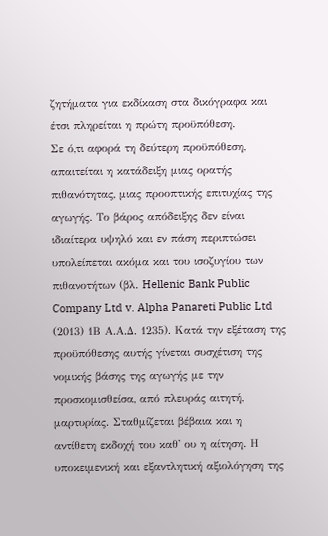ζητήματα για εκδίκαση στα δικόγραφα και έτσι πληρείται η πρώτη προϋπόθεση.
Σε ό,τι αφορά τη δεύτερη προϋπόθεση, απαιτείται η κατάδειξη μιας ορατής πιθανότητας, μιας προοπτικής επιτυχίας της αγωγής. Το βάρος απόδειξης δεν είναι ιδιαίτερα υψηλό και εν πάση περιπτώσει υπολείπεται ακόμα και του ισοζυγίου των πιθανοτήτων (βλ. Hellenic Bank Public Company Ltd v. Alpha Panareti Public Ltd (2013) 1Β Α.Α.Δ. 1235). Κατά την εξέταση της προϋπόθεσης αυτής γίνεται συσχέτιση της νομικής βάσης της αγωγής με την προσκομισθείσα, από πλευράς αιτητή, μαρτυρίας. Σταθμίζεται βέβαια και η αντίθετη εκδοχή του καθ' ου η αίτηση. Η υποκειμενική και εξαντλητική αξιολόγηση της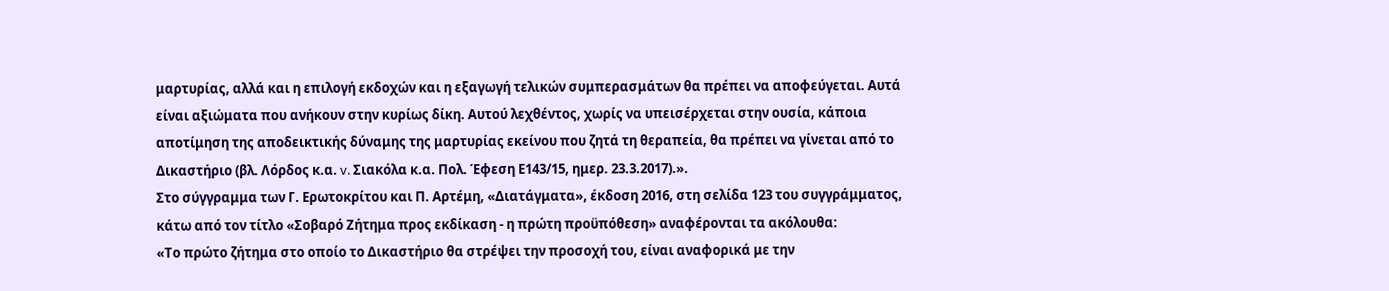μαρτυρίας, αλλά και η επιλογή εκδοχών και η εξαγωγή τελικών συμπερασμάτων θα πρέπει να αποφεύγεται. Αυτά είναι αξιώματα που ανήκουν στην κυρίως δίκη. Αυτού λεχθέντος, χωρίς να υπεισέρχεται στην ουσία, κάποια αποτίμηση της αποδεικτικής δύναμης της μαρτυρίας εκείνου που ζητά τη θεραπεία, θα πρέπει να γίνεται από το Δικαστήριο (βλ. Λόρδος κ.α. v. Σιακόλα κ.α. Πολ. Έφεση Ε143/15, ημερ. 23.3.2017).».
Στο σύγγραμμα των Γ. Ερωτοκρίτου και Π. Αρτέμη, «Διατάγματα», έκδοση 2016, στη σελίδα 123 του συγγράμματος, κάτω από τον τίτλο «Σοβαρό Ζήτημα προς εκδίκαση - η πρώτη προϋπόθεση» αναφέρονται τα ακόλουθα:
«Το πρώτο ζήτημα στο οποίο το Δικαστήριο θα στρέψει την προσοχή του, είναι αναφορικά με την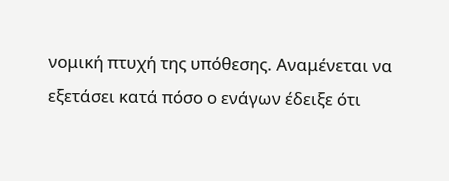νομική πτυχή της υπόθεσης. Αναμένεται να εξετάσει κατά πόσο ο ενάγων έδειξε ότι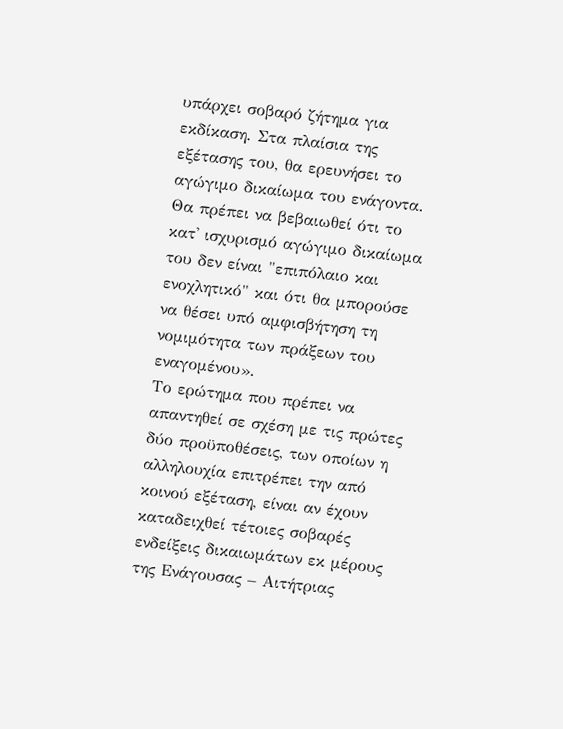υπάρχει σοβαρό ζήτημα για εκδίκαση. Στα πλαίσια της εξέτασης του, θα ερευνήσει το αγώγιμο δικαίωμα του ενάγοντα. Θα πρέπει να βεβαιωθεί ότι το κατ' ισχυρισμό αγώγιμο δικαίωμα του δεν είναι "επιπόλαιο και ενοχλητικό" και ότι θα μπορούσε να θέσει υπό αμφισβήτηση τη νομιμότητα των πράξεων του εναγομένου».
Το ερώτημα που πρέπει να απαντηθεί σε σχέση με τις πρώτες δύο προϋποθέσεις, των οποίων η αλληλουχία επιτρέπει την από κοινού εξέταση, είναι αν έχουν καταδειχθεί τέτοιες σοβαρές ενδείξεις δικαιωμάτων εκ μέρους της Ενάγουσας – Αιτήτριας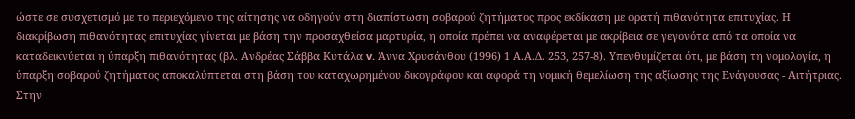ώστε σε συσχετισμό με το περιεχόμενο της αίτησης να οδηγούν στη διαπίστωση σοβαρού ζητήματος προς εκδίκαση με ορατή πιθανότητα επιτυχίας. Η διακρίβωση πιθανότητας επιτυχίας γίνεται με βάση την προσαχθείσα μαρτυρία, η οποία πρέπει να αναφέρεται με ακρίβεια σε γεγονότα από τα οποία να καταδεικνύεται η ύπαρξη πιθανότητας (βλ. Ανδρέας Σάββα Κυτάλα v. Άννα Χρυσάνθου (1996) 1 Α.Α.Δ. 253, 257-8). Υπενθυμίζεται ότι, με βάση τη νομολογία, η ύπαρξη σοβαρού ζητήματος αποκαλύπτεται στη βάση του καταχωρημένου δικογράφου και αφορά τη νομική θεμελίωση της αξίωσης της Ενάγουσας - Αιτήτριας.
Στην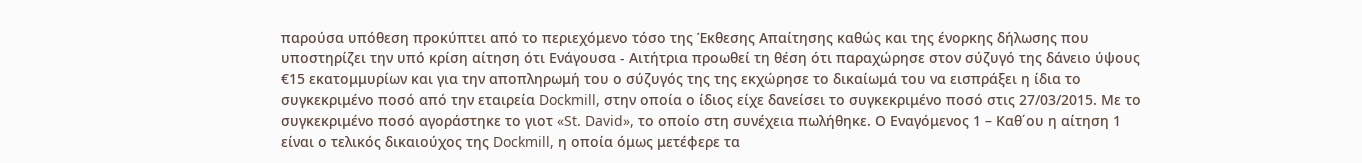παρούσα υπόθεση προκύπτει από το περιεχόμενο τόσο της Έκθεσης Απαίτησης καθώς και της ένορκης δήλωσης που υποστηρίζει την υπό κρίση αίτηση ότι Ενάγουσα - Αιτήτρια προωθεί τη θέση ότι παραχώρησε στον σύζυγό της δάνειο ύψους €15 εκατομμυρίων και για την αποπληρωμή του ο σύζυγός της της εκχώρησε το δικαίωμά του να εισπράξει η ίδια το συγκεκριμένο ποσό από την εταιρεία Dockmill, στην οποία ο ίδιος είχε δανείσει το συγκεκριμένο ποσό στις 27/03/2015. Με το συγκεκριμένο ποσό αγοράστηκε το γιοτ «St. David», το οποίο στη συνέχεια πωλήθηκε. Ο Εναγόμενος 1 – Καθ΄ου η αίτηση 1 είναι ο τελικός δικαιούχος της Dockmill, η οποία όμως μετέφερε τα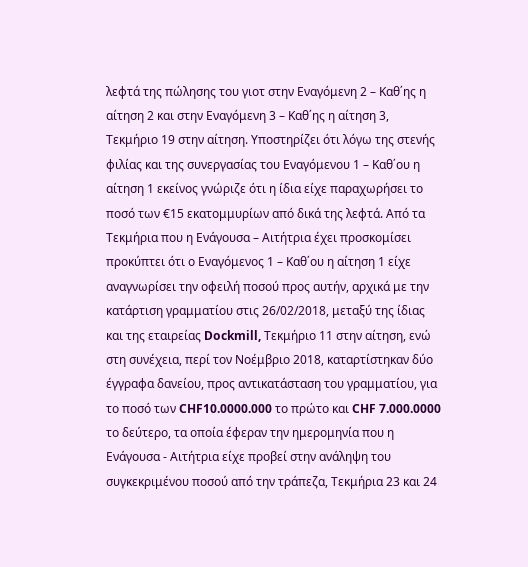λεφτά της πώλησης του γιοτ στην Εναγόμενη 2 – Καθ΄ης η αίτηση 2 και στην Εναγόμενη 3 – Καθ΄ης η αίτηση 3, Τεκμήριο 19 στην αίτηση. Υποστηρίζει ότι λόγω της στενής φιλίας και της συνεργασίας του Εναγόμενου 1 – Καθ΄ου η αίτηση 1 εκείνος γνώριζε ότι η ίδια είχε παραχωρήσει το ποσό των €15 εκατομμυρίων από δικά της λεφτά. Από τα Τεκμήρια που η Ενάγουσα – Αιτήτρια έχει προσκομίσει προκύπτει ότι ο Εναγόμενος 1 – Καθ΄ου η αίτηση 1 είχε αναγνωρίσει την οφειλή ποσού προς αυτήν, αρχικά με την κατάρτιση γραμματίου στις 26/02/2018, μεταξύ της ίδιας και της εταιρείας Dockmill, Τεκμήριο 11 στην αίτηση, ενώ στη συνέχεια, περί τον Νοέμβριο 2018, καταρτίστηκαν δύο έγγραφα δανείου, προς αντικατάσταση του γραμματίου, για το ποσό των CHF10.0000.000 το πρώτο και CHF 7.000.0000 το δεύτερο, τα οποία έφεραν την ημερομηνία που η Ενάγουσα - Αιτήτρια είχε προβεί στην ανάληψη του συγκεκριμένου ποσού από την τράπεζα, Τεκμήρια 23 και 24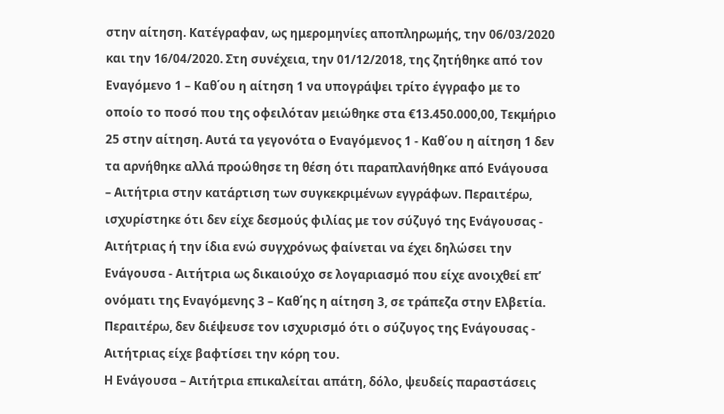στην αίτηση. Κατέγραφαν, ως ημερομηνίες αποπληρωμής, την 06/03/2020 και την 16/04/2020. Στη συνέχεια, την 01/12/2018, της ζητήθηκε από τον Εναγόμενο 1 – Καθ΄ου η αίτηση 1 να υπογράψει τρίτο έγγραφο με το οποίο το ποσό που της οφειλόταν μειώθηκε στα €13.450.000,00, Τεκμήριο 25 στην αίτηση. Αυτά τα γεγονότα ο Εναγόμενος 1 - Καθ΄ου η αίτηση 1 δεν τα αρνήθηκε αλλά προώθησε τη θέση ότι παραπλανήθηκε από Ενάγουσα – Αιτήτρια στην κατάρτιση των συγκεκριμένων εγγράφων. Περαιτέρω, ισχυρίστηκε ότι δεν είχε δεσμούς φιλίας με τον σύζυγό της Ενάγουσας - Αιτήτριας ή την ίδια ενώ συγχρόνως φαίνεται να έχει δηλώσει την Ενάγουσα - Αιτήτρια ως δικαιούχο σε λογαριασμό που είχε ανοιχθεί επ’ ονόματι της Εναγόμενης 3 – Καθ΄ης η αίτηση 3, σε τράπεζα στην Ελβετία. Περαιτέρω, δεν διέψευσε τον ισχυρισμό ότι ο σύζυγος της Ενάγουσας - Αιτήτριας είχε βαφτίσει την κόρη του.
Η Ενάγουσα – Αιτήτρια επικαλείται απάτη, δόλο, ψευδείς παραστάσεις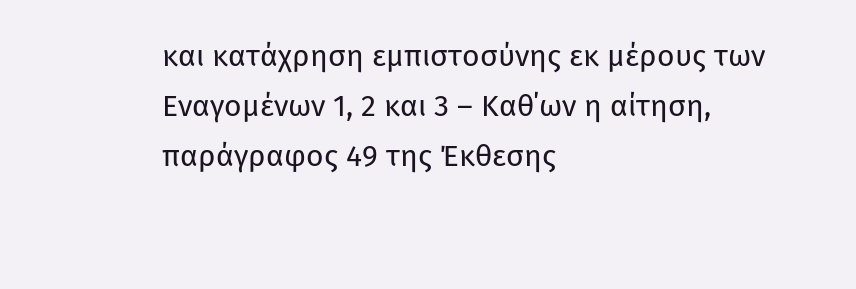και κατάχρηση εμπιστοσύνης εκ μέρους των Εναγομένων 1, 2 και 3 – Καθ΄ων η αίτηση, παράγραφος 49 της Έκθεσης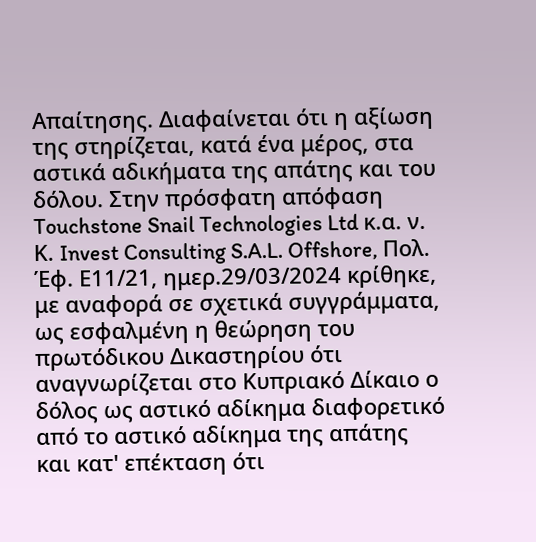Απαίτησης. Διαφαίνεται ότι η αξίωση της στηρίζεται, κατά ένα μέρος, στα αστικά αδικήματα της απάτης και του δόλου. Στην πρόσφατη απόφαση Touchstone Snail Technologies Ltd κ.α. ν. Κ. Invest Consulting S.A.L. Offshore, Πολ. Έφ. Ε11/21, ημερ.29/03/2024 κρίθηκε, με αναφορά σε σχετικά συγγράμματα, ως εσφαλμένη η θεώρηση του πρωτόδικου Δικαστηρίου ότι αναγνωρίζεται στο Κυπριακό Δίκαιο ο δόλος ως αστικό αδίκημα διαφορετικό από το αστικό αδίκημα της απάτης και κατ' επέκταση ότι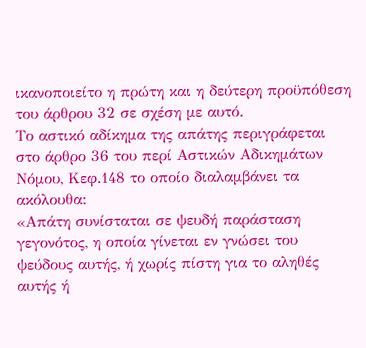ικανοποιείτο η πρώτη και η δεύτερη προϋπόθεση του άρθρου 32 σε σχέση με αυτό.
Το αστικό αδίκημα της απάτης περιγράφεται στο άρθρο 36 του περί Αστικών Αδικημάτων Νόμου, Κεφ.148 το οποίο διαλαμβάνει τα ακόλουθα:
«Απάτη συνίσταται σε ψευδή παράσταση γεγονότος, η οποία γίνεται εν γνώσει του ψεύδους αυτής, ή χωρίς πίστη για το αληθές αυτής ή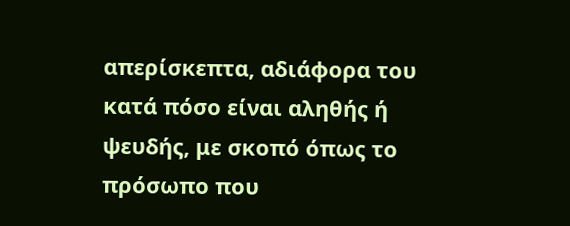απερίσκεπτα, αδιάφορα του κατά πόσο είναι αληθής ή ψευδής, με σκοπό όπως το πρόσωπο που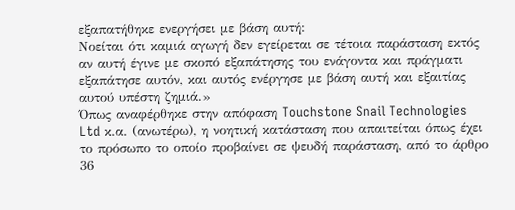εξαπατήθηκε ενεργήσει με βάση αυτή:
Νοείται ότι καμιά αγωγή δεν εγείρεται σε τέτοια παράσταση εκτός αν αυτή έγινε με σκοπό εξαπάτησης του ενάγοντα και πράγματι εξαπάτησε αυτόν, και αυτός ενέργησε με βάση αυτή και εξαιτίας αυτού υπέστη ζημιά.»
Όπως αναφέρθηκε στην απόφαση Touchstone Snail Technologies Ltd κ.α. (ανωτέρω), η νοητική κατάσταση που απαιτείται όπως έχει το πρόσωπο το οποίο προβαίνει σε ψευδή παράσταση, από το άρθρο 36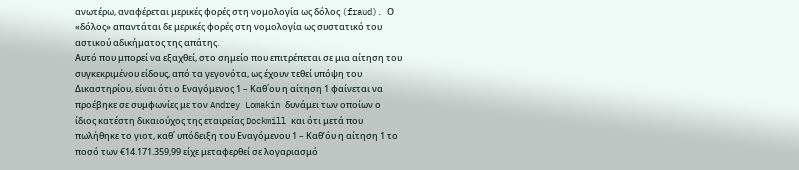ανωτέρω, αναφέρεται μερικές φορές στη νομολογία ως δόλος (fraud). Ο «δόλος» απαντάται δε μερικές φορές στη νομολογία ως συστατικό του αστικού αδικήματος της απάτης.
Αυτό που μπορεί να εξαχθεί, στο σημείο που επιτρέπεται σε μια αίτηση του συγκεκριμένου είδους, από τα γεγονότα, ως έχουν τεθεί υπόψη του Δικαστηρίου, είναι ότι ο Εναγόμενος 1 – Καθ΄ου η αίτηση 1 φαίνεται να προέβηκε σε συμφωνίες με τον Andrey Lomakin δυνάμει των οποίων ο ίδιος κατέστη δικαιούχος της εταιρείας Dockmill και ότι μετά που πωλήθηκε το γιοτ, καθ΄ υπόδειξη του Εναγόμενου 1 – Καθ’όυ η αίτηση 1 το ποσό των €14.171.359,99 είχε μεταφερθεί σε λογαριασμό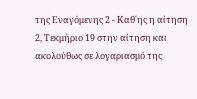της Εναγόμενης 2 - Καθ΄ης η αίτηση 2, Τεκμήριο 19 στην αίτηση και ακολούθως σε λογαριασμό της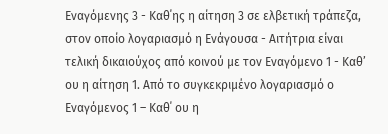Εναγόμενης 3 - Καθ΄ης η αίτηση 3 σε ελβετική τράπεζα, στον οποίο λογαριασμό η Ενάγουσα - Αιτήτρια είναι τελική δικαιούχος από κοινού με τον Εναγόμενο 1 - Καθ’ ου η αίτηση 1. Από το συγκεκριμένο λογαριασμό ο Εναγόμενος 1 – Καθ΄ ου η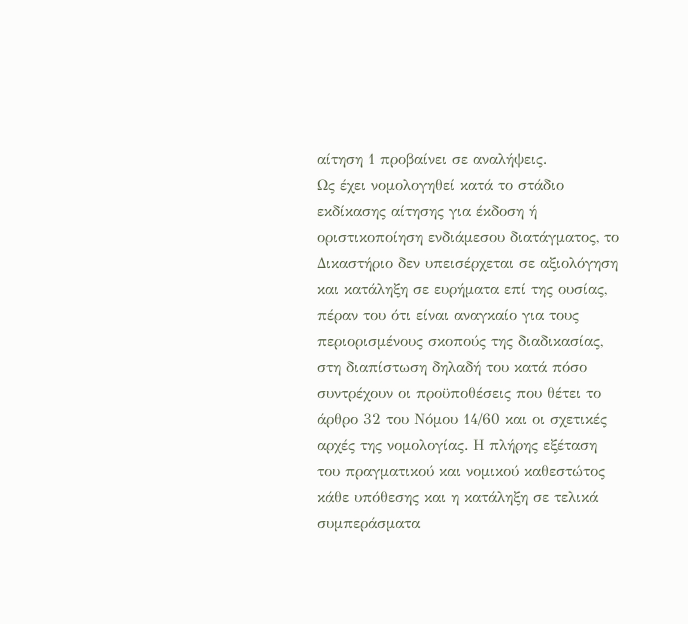αίτηση 1 προβαίνει σε αναλήψεις.
Ως έχει νομολογηθεί κατά το στάδιο εκδίκασης αίτησης για έκδοση ή οριστικοποίηση ενδιάμεσου διατάγματος, το Δικαστήριο δεν υπεισέρχεται σε αξιολόγηση και κατάληξη σε ευρήματα επί της ουσίας, πέραν του ότι είναι αναγκαίο για τους περιορισμένους σκοπούς της διαδικασίας, στη διαπίστωση δηλαδή του κατά πόσο συντρέχουν οι προϋποθέσεις που θέτει το άρθρο 32 του Νόμου 14/60 και οι σχετικές αρχές της νομολογίας. Η πλήρης εξέταση του πραγματικού και νομικού καθεστώτος κάθε υπόθεσης και η κατάληξη σε τελικά συμπεράσματα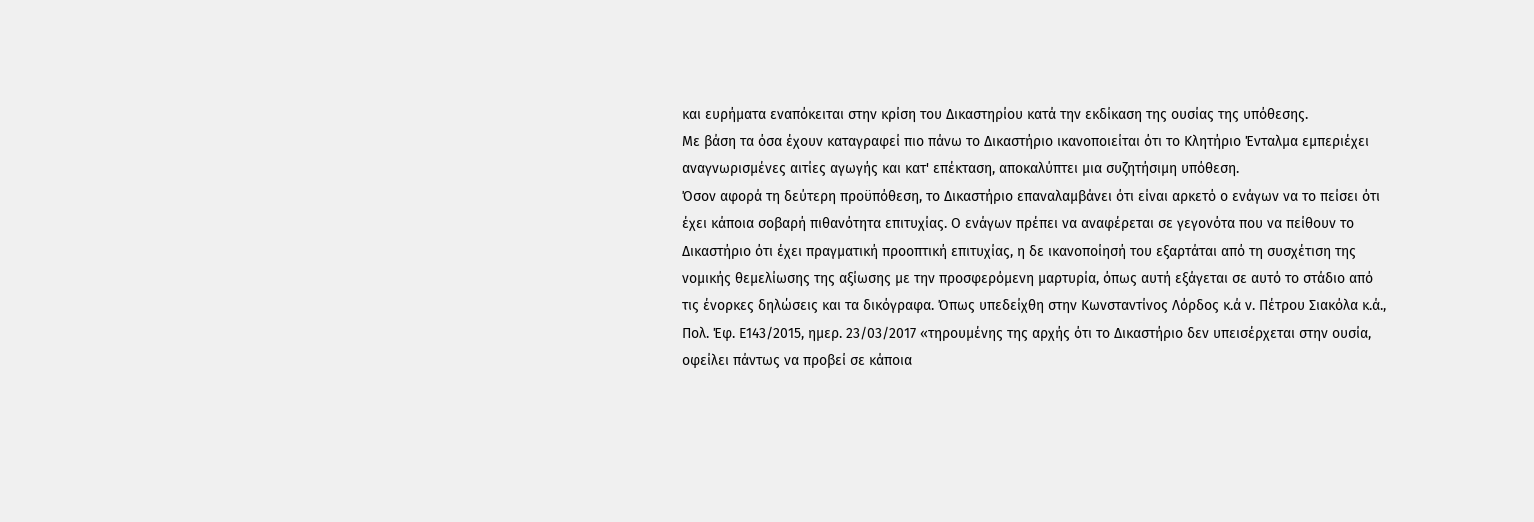και ευρήματα εναπόκειται στην κρίση του Δικαστηρίου κατά την εκδίκαση της ουσίας της υπόθεσης.
Με βάση τα όσα έχουν καταγραφεί πιο πάνω το Δικαστήριο ικανοποιείται ότι το Κλητήριο Ένταλμα εμπεριέχει αναγνωρισμένες αιτίες αγωγής και κατ' επέκταση, αποκαλύπτει μια συζητήσιμη υπόθεση.
Όσον αφορά τη δεύτερη προϋπόθεση, το Δικαστήριο επαναλαμβάνει ότι είναι αρκετό ο ενάγων να το πείσει ότι έχει κάποια σοβαρή πιθανότητα επιτυχίας. Ο ενάγων πρέπει να αναφέρεται σε γεγονότα που να πείθουν το Δικαστήριο ότι έχει πραγματική προοπτική επιτυχίας, η δε ικανοποίησή του εξαρτάται από τη συσχέτιση της νομικής θεμελίωσης της αξίωσης με την προσφερόμενη μαρτυρία, όπως αυτή εξάγεται σε αυτό το στάδιο από τις ένορκες δηλώσεις και τα δικόγραφα. Όπως υπεδείχθη στην Κωνσταντίνος Λόρδος κ.ά ν. Πέτρου Σιακόλα κ.ά., Πολ. Έφ. Ε143/2015, ημερ. 23/03/2017 «τηρουμένης της αρχής ότι το Δικαστήριο δεν υπεισέρχεται στην ουσία, οφείλει πάντως να προβεί σε κάποια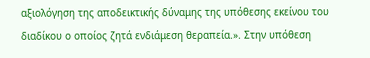αξιολόγηση της αποδεικτικής δύναμης της υπόθεσης εκείνου του διαδίκου ο οποίος ζητά ενδιάμεση θεραπεία.». Στην υπόθεση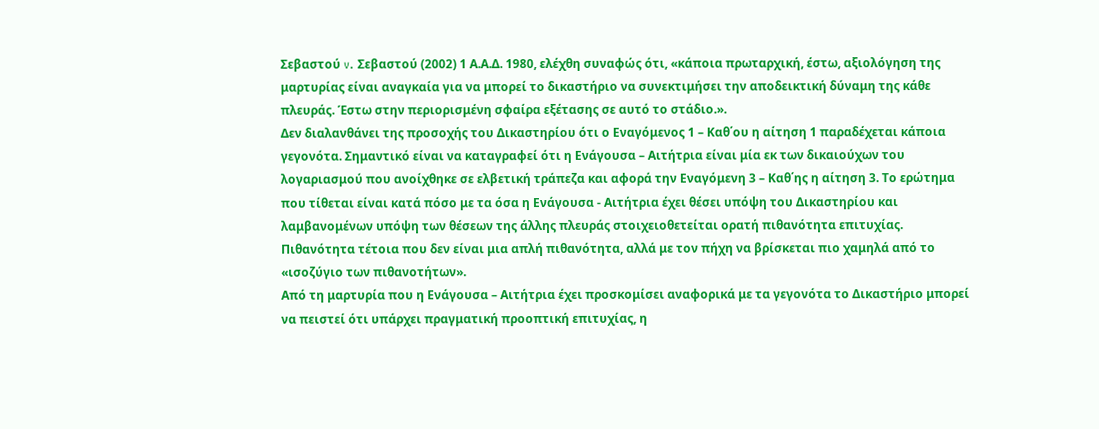Σεβαστού v. Σεβαστού (2002) 1 Α.Α.Δ. 1980, ελέχθη συναφώς ότι, «κάποια πρωταρχική, έστω, αξιολόγηση της μαρτυρίας είναι αναγκαία για να μπορεί το δικαστήριο να συνεκτιμήσει την αποδεικτική δύναμη της κάθε πλευράς. Έστω στην περιορισμένη σφαίρα εξέτασης σε αυτό το στάδιο.».
Δεν διαλανθάνει της προσοχής του Δικαστηρίου ότι ο Εναγόμενος 1 – Καθ΄ου η αίτηση 1 παραδέχεται κάποια γεγονότα. Σημαντικό είναι να καταγραφεί ότι η Ενάγουσα – Αιτήτρια είναι μία εκ των δικαιούχων του λογαριασμού που ανοίχθηκε σε ελβετική τράπεζα και αφορά την Εναγόμενη 3 – Καθ΄ης η αίτηση 3. Το ερώτημα που τίθεται είναι κατά πόσο με τα όσα η Ενάγουσα - Αιτήτρια έχει θέσει υπόψη του Δικαστηρίου και λαμβανομένων υπόψη των θέσεων της άλλης πλευράς στοιχειοθετείται ορατή πιθανότητα επιτυχίας. Πιθανότητα τέτοια που δεν είναι μια απλή πιθανότητα, αλλά με τον πήχη να βρίσκεται πιο χαμηλά από το «ισοζύγιο των πιθανοτήτων».
Από τη μαρτυρία που η Ενάγουσα – Αιτήτρια έχει προσκομίσει αναφορικά με τα γεγονότα το Δικαστήριο μπορεί να πειστεί ότι υπάρχει πραγματική προοπτική επιτυχίας, η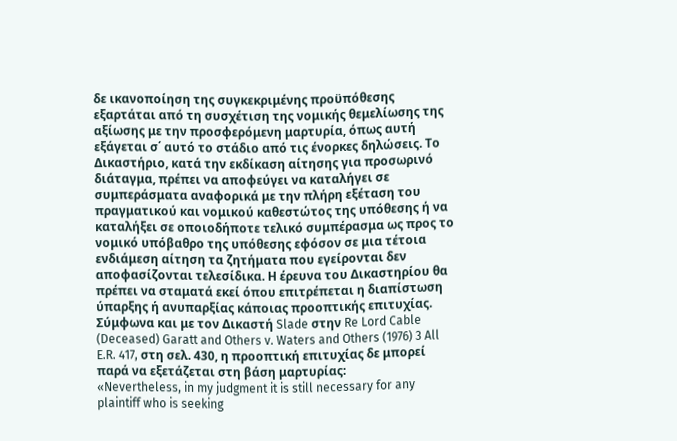δε ικανοποίηση της συγκεκριμένης προϋπόθεσης εξαρτάται από τη συσχέτιση της νομικής θεμελίωσης της αξίωσης με την προσφερόμενη μαρτυρία, όπως αυτή εξάγεται σ΄ αυτό το στάδιο από τις ένορκες δηλώσεις. Το Δικαστήριο, κατά την εκδίκαση αίτησης για προσωρινό διάταγμα, πρέπει να αποφεύγει να καταλήγει σε συμπεράσματα αναφορικά με την πλήρη εξέταση του πραγματικού και νομικού καθεστώτος της υπόθεσης ή να καταλήξει σε οποιοδήποτε τελικό συμπέρασμα ως προς το νομικό υπόβαθρο της υπόθεσης εφόσον σε μια τέτοια ενδιάμεση αίτηση τα ζητήματα που εγείρονται δεν αποφασίζονται τελεσίδικα. Η έρευνα του Δικαστηρίου θα πρέπει να σταματά εκεί όπου επιτρέπεται η διαπίστωση ύπαρξης ή ανυπαρξίας κάποιας προοπτικής επιτυχίας.
Σύμφωνα και με τον Δικαστή Slade στην Re Lord Cable (Deceased) Garatt and Others v. Waters and Others (1976) 3 All E.R. 417, στη σελ. 430, η προοπτική επιτυχίας δε μπορεί παρά να εξετάζεται στη βάση μαρτυρίας:
«Nevertheless, in my judgment it is still necessary for any plaintiff who is seeking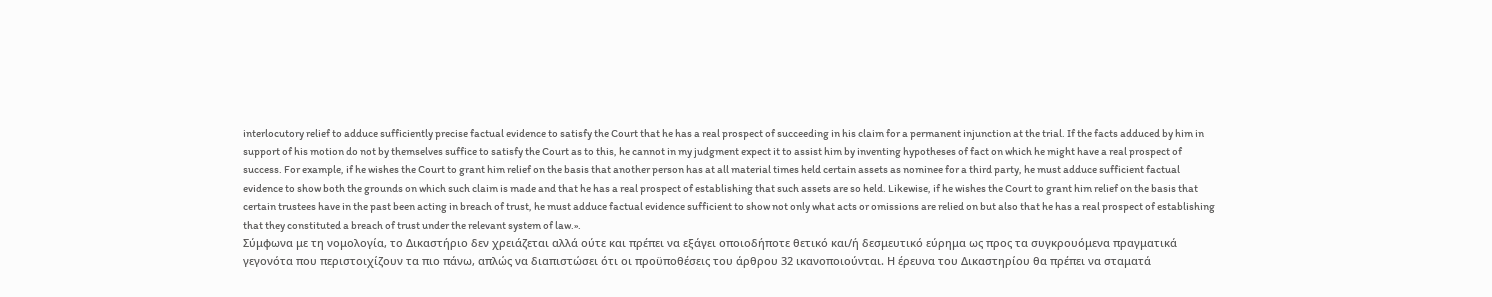interlocutory relief to adduce sufficiently precise factual evidence to satisfy the Court that he has a real prospect of succeeding in his claim for a permanent injunction at the trial. If the facts adduced by him in support of his motion do not by themselves suffice to satisfy the Court as to this, he cannot in my judgment expect it to assist him by inventing hypotheses of fact on which he might have a real prospect of success. For example, if he wishes the Court to grant him relief on the basis that another person has at all material times held certain assets as nominee for a third party, he must adduce sufficient factual evidence to show both the grounds on which such claim is made and that he has a real prospect of establishing that such assets are so held. Likewise, if he wishes the Court to grant him relief on the basis that certain trustees have in the past been acting in breach of trust, he must adduce factual evidence sufficient to show not only what acts or omissions are relied on but also that he has a real prospect of establishing that they constituted a breach of trust under the relevant system of law.».
Σύμφωνα με τη νομολογία, το Δικαστήριο δεν χρειάζεται αλλά ούτε και πρέπει να εξάγει οποιοδήποτε θετικό και/ή δεσμευτικό εύρημα ως προς τα συγκρουόμενα πραγματικά γεγονότα που περιστοιχίζουν τα πιο πάνω, απλώς να διαπιστώσει ότι οι προϋποθέσεις του άρθρου 32 ικανοποιούνται. Η έρευνα του Δικαστηρίου θα πρέπει να σταματά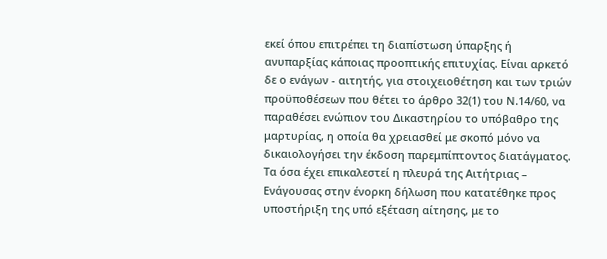εκεί όπου επιτρέπει τη διαπίστωση ύπαρξης ή ανυπαρξίας κάποιας προοπτικής επιτυχίας. Είναι αρκετό δε ο ενάγων - αιτητής, για στοιχειοθέτηση και των τριών προϋποθέσεων που θέτει το άρθρο 32(1) του Ν.14/60, να παραθέσει ενώπιον του Δικαστηρίου το υπόβαθρο της μαρτυρίας, η οποία θα χρειασθεί με σκοπό μόνο να δικαιολογήσει την έκδοση παρεμπίπτοντος διατάγματος. Τα όσα έχει επικαλεστεί η πλευρά της Αιτήτριας – Ενάγουσας στην ένορκη δήλωση που κατατέθηκε προς υποστήριξη της υπό εξέταση αίτησης, με το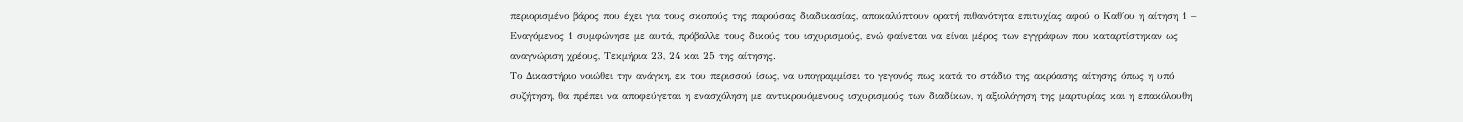περιορισμένο βάρος που έχει για τους σκοπούς της παρούσας διαδικασίας, αποκαλύπτουν ορατή πιθανότητα επιτυχίας αφού ο Καθ΄ου η αίτηση 1 – Εναγόμενος 1 συμφώνησε με αυτά, πρόβαλλε τους δικούς του ισχυρισμούς, ενώ φαίνεται να είναι μέρος των εγγράφων που καταρτίστηκαν ως αναγνώριση χρέους, Τεκμήρια 23, 24 και 25 της αίτησης.
Το Δικαστήριο νοιώθει την ανάγκη, εκ του περισσού ίσως, να υπογραμμίσει το γεγονός πως κατά το στάδιο της ακρόασης αίτησης όπως η υπό συζήτηση, θα πρέπει να αποφεύγεται η ενασχόληση με αντικρουόμενους ισχυρισμούς των διαδίκων, η αξιολόγηση της μαρτυρίας και η επακόλουθη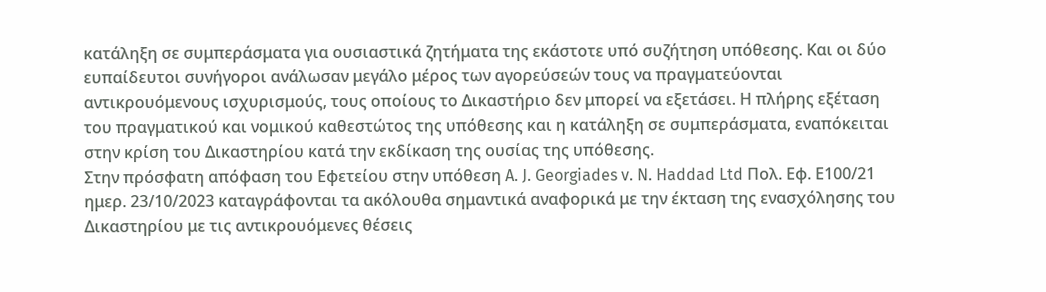κατάληξη σε συμπεράσματα για ουσιαστικά ζητήματα της εκάστοτε υπό συζήτηση υπόθεσης. Και οι δύο ευπαίδευτοι συνήγοροι ανάλωσαν μεγάλο μέρος των αγορεύσεών τους να πραγματεύονται αντικρουόμενους ισχυρισμούς, τους οποίους το Δικαστήριο δεν μπορεί να εξετάσει. Η πλήρης εξέταση του πραγματικού και νομικού καθεστώτος της υπόθεσης και η κατάληξη σε συμπεράσματα, εναπόκειται στην κρίση του Δικαστηρίου κατά την εκδίκαση της ουσίας της υπόθεσης.
Στην πρόσφατη απόφαση του Εφετείου στην υπόθεση A. J. Georgiades v. N. Haddad Ltd Πολ. Εφ. Ε100/21 ημερ. 23/10/2023 καταγράφονται τα ακόλουθα σημαντικά αναφορικά με την έκταση της ενασχόλησης του Δικαστηρίου με τις αντικρουόμενες θέσεις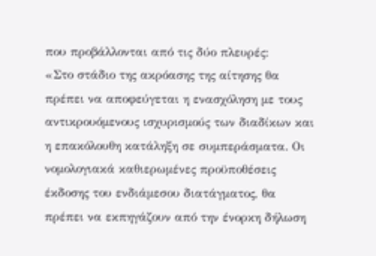που προβάλλονται από τις δύο πλευρές:
«Στο στάδιο της ακρόασης της αίτησης θα πρέπει να αποφεύγεται η ενασχόληση με τους αντικρουόμενους ισχυρισμούς των διαδίκων και η επακόλουθη κατάληξη σε συμπεράσματα. Οι νομολογιακά καθιερωμένες προϋποθέσεις έκδοσης του ενδιάμεσου διατάγματος, θα πρέπει να εκπηγάζουν από την ένορκη δήλωση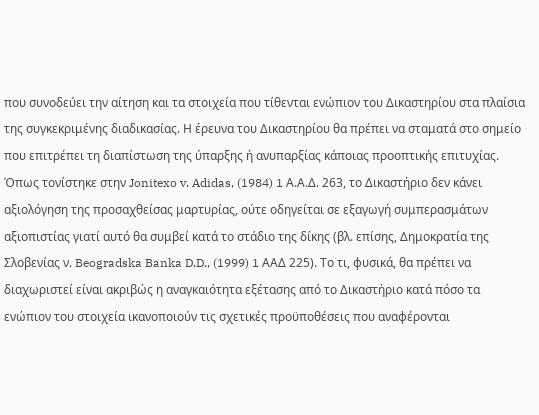που συνοδεύει την αίτηση και τα στοιχεία που τίθενται ενώπιον του Δικαστηρίου στα πλαίσια της συγκεκριμένης διαδικασίας. Η έρευνα του Δικαστηρίου θα πρέπει να σταματά στο σημείο που επιτρέπει τη διαπίστωση της ύπαρξης ή ανυπαρξίας κάποιας προοπτικής επιτυχίας. Όπως τονίστηκε στην Jonitexo v. Adidas, (1984) 1 Α.Α.Δ. 263, το Δικαστήριο δεν κάνει αξιολόγηση της προσαχθείσας μαρτυρίας, ούτε οδηγείται σε εξαγωγή συμπερασμάτων αξιοπιστίας γιατί αυτό θα συμβεί κατά το στάδιο της δίκης (βλ. επίσης, Δημοκρατία της Σλοβενίας ν. Beogradska Banka D.D., (1999) 1 ΑΑΔ 225). Το τι, φυσικά, θα πρέπει να διαχωριστεί είναι ακριβώς η αναγκαιότητα εξέτασης από το Δικαστήριο κατά πόσο τα ενώπιον του στοιχεία ικανοποιούν τις σχετικές προϋποθέσεις που αναφέρονται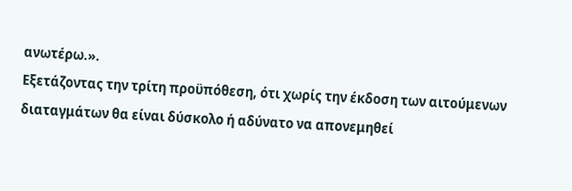ανωτέρω.».
Εξετάζοντας την τρίτη προϋπόθεση, ότι χωρίς την έκδοση των αιτούμενων διαταγμάτων θα είναι δύσκολο ή αδύνατο να απονεμηθεί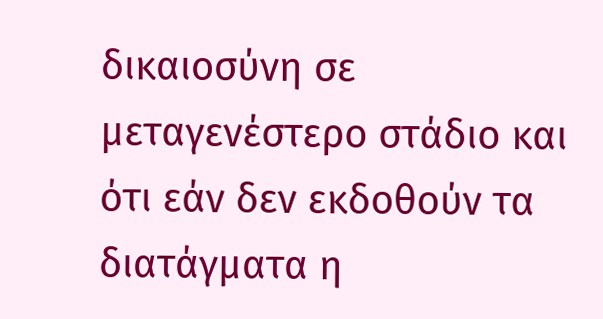δικαιοσύνη σε μεταγενέστερο στάδιο και ότι εάν δεν εκδοθούν τα διατάγματα η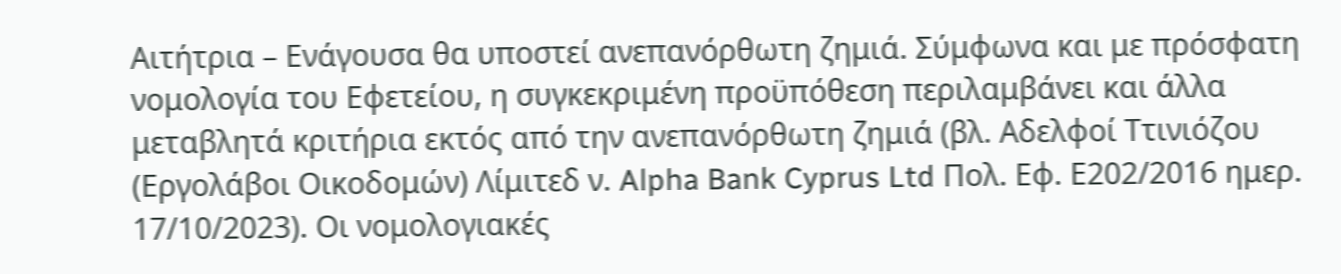Αιτήτρια – Ενάγουσα θα υποστεί ανεπανόρθωτη ζημιά. Σύμφωνα και με πρόσφατη νομολογία του Εφετείου, η συγκεκριμένη προϋπόθεση περιλαμβάνει και άλλα μεταβλητά κριτήρια εκτός από την ανεπανόρθωτη ζημιά (βλ. Αδελφοί Ττινιόζου (Εργολάβοι Οικοδομών) Λίμιτεδ ν. Alpha Bank Cyprus Ltd Πολ. Εφ. Ε202/2016 ημερ. 17/10/2023). Οι νομολογιακές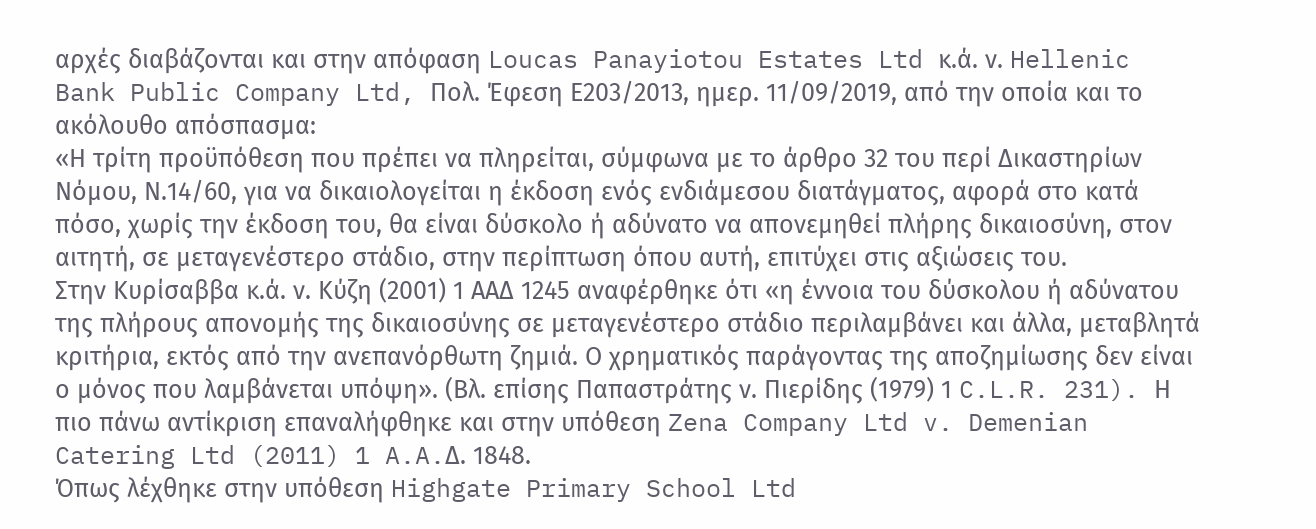αρχές διαβάζονται και στην απόφαση Loucas Panayiotou Estates Ltd κ.ά. ν. Hellenic Bank Public Company Ltd, Πολ. Έφεση Ε203/2013, ημερ. 11/09/2019, από την οποία και το ακόλουθο απόσπασμα:
«Η τρίτη προϋπόθεση που πρέπει να πληρείται, σύμφωνα με το άρθρο 32 του περί Δικαστηρίων Νόμου, Ν.14/60, για να δικαιολογείται η έκδοση ενός ενδιάμεσου διατάγματος, αφορά στο κατά πόσο, χωρίς την έκδοση του, θα είναι δύσκολο ή αδύνατο να απονεμηθεί πλήρης δικαιοσύνη, στον αιτητή, σε μεταγενέστερο στάδιο, στην περίπτωση όπου αυτή, επιτύχει στις αξιώσεις του.
Στην Κυρίσαββα κ.ά. ν. Κύζη (2001) 1 ΑΑΔ 1245 αναφέρθηκε ότι «η έννοια του δύσκολου ή αδύνατου της πλήρους απονομής της δικαιοσύνης σε μεταγενέστερο στάδιο περιλαμβάνει και άλλα, μεταβλητά κριτήρια, εκτός από την ανεπανόρθωτη ζημιά. Ο χρηματικός παράγοντας της αποζημίωσης δεν είναι ο μόνος που λαμβάνεται υπόψη». (Βλ. επίσης Παπαστράτης ν. Πιερίδης (1979) 1 C.L.R. 231). Η πιο πάνω αντίκριση επαναλήφθηκε και στην υπόθεση Zena Company Ltd v. Demenian Catering Ltd (2011) 1 A.A.Δ. 1848.
Όπως λέχθηκε στην υπόθεση Highgate Primary School Ltd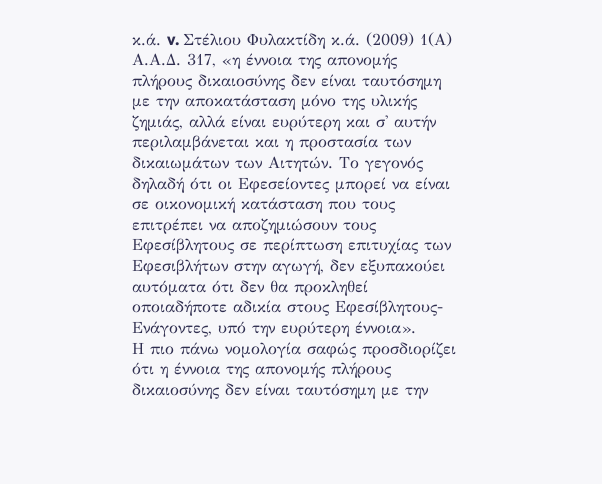κ.ά. v. Στέλιου Φυλακτίδη κ.ά. (2009) 1(Α) Α.Α.Δ. 317, «η έννοια της απονομής πλήρους δικαιοσύνης δεν είναι ταυτόσημη με την αποκατάσταση μόνο της υλικής ζημιάς, αλλά είναι ευρύτερη και σ' αυτήν περιλαμβάνεται και η προστασία των δικαιωμάτων των Αιτητών. Το γεγονός δηλαδή ότι οι Εφεσείοντες μπορεί να είναι σε οικονομική κατάσταση που τους επιτρέπει να αποζημιώσουν τους Εφεσίβλητους σε περίπτωση επιτυχίας των Εφεσιβλήτων στην αγωγή, δεν εξυπακούει αυτόματα ότι δεν θα προκληθεί οποιαδήποτε αδικία στους Εφεσίβλητους-Ενάγοντες, υπό την ευρύτερη έννοια».
Η πιο πάνω νομολογία σαφώς προσδιορίζει ότι η έννοια της απονομής πλήρους δικαιοσύνης δεν είναι ταυτόσημη με την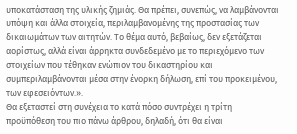υποκατάσταση της υλικής ζημιάς. Θα πρέπει, συνεπώς, να λαμβάνονται υπόψη και άλλα στοιχεία, περιλαμβανομένης της προστασίας των δικαιωμάτων των αιτητών. Το θέμα αυτό, βεβαίως, δεν εξετάζεται αορίστως, αλλά είναι άρρηκτα συνδεδεμένο με το περιεχόμενο των στοιχείων που τέθηκαν ενώπιον του δικαστηρίου και συμπεριλαμβάνονται μέσα στην ένορκη δήλωση, επί του προκειμένου, των εφεσειόντων.».
Θα εξεταστεί στη συνέχεια το κατά πόσο συντρέχει η τρίτη προϋπόθεση του πιο πάνω άρθρου, δηλαδή, ότι θα είναι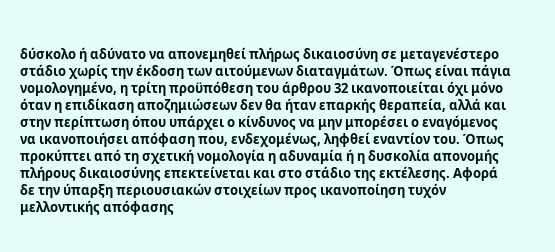δύσκολο ή αδύνατο να απονεμηθεί πλήρως δικαιοσύνη σε μεταγενέστερο στάδιο χωρίς την έκδοση των αιτούμενων διαταγμάτων. Όπως είναι πάγια νομολογημένο, η τρίτη προϋπόθεση του άρθρου 32 ικανοποιείται όχι μόνο όταν η επιδίκαση αποζημιώσεων δεν θα ήταν επαρκής θεραπεία, αλλά και στην περίπτωση όπου υπάρχει ο κίνδυνος να μην μπορέσει ο εναγόμενος να ικανοποιήσει απόφαση που, ενδεχομένως, ληφθεί εναντίον του. Όπως προκύπτει από τη σχετική νομολογία η αδυναμία ή η δυσκολία απονομής πλήρους δικαιοσύνης επεκτείνεται και στο στάδιο της εκτέλεσης. Αφορά δε την ύπαρξη περιουσιακών στοιχείων προς ικανοποίηση τυχόν μελλοντικής απόφασης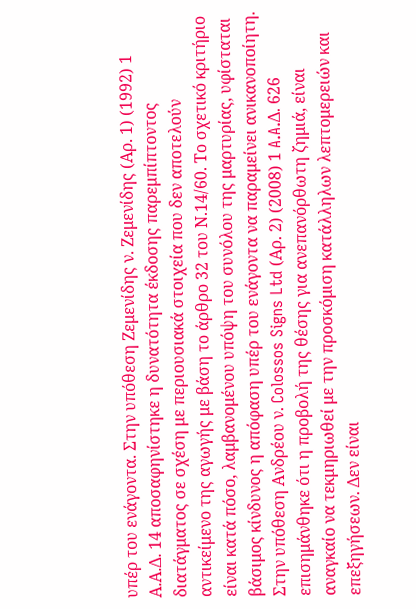υπέρ του ενάγοντα. Στην υπόθεση Ζεμενίδης ν. Ζεμενίδης (Αρ. 1) (1992) 1 Α.Α.Δ. 14 αποσαφηνίστηκε η δυνατότητα έκδοσης παρεμπίπτοντος διατάγματος σε σχέση με περιουσιακά στοιχεία που δεν αποτελούν αντικείμενο της αγωγής με βάση το άρθρο 32 του Ν.14/60. Το σχετικό κριτήριο είναι κατά πόσο, λαμβανομένου υπόψη του συνόλου της μαρτυρίας, υφίσταται βάσιμος κίνδυνος η απόφαση υπέρ του ενάγοντα να παραμείνει ανικανοποίητη.
Στην υπόθεση Ανδρέου ν. Colossos Signs Ltd (Αρ. 2) (2008) 1 A.A.Δ. 626 επισημάνθηκε ότι η προβολή της θέσης για ανεπανόρθωτη ζημιά, είναι αναγκαίο να τεκμηριωθεί με την προσκόμιση κατάλληλων λεπτομερειών και επεξηγήσεων. Δεν είναι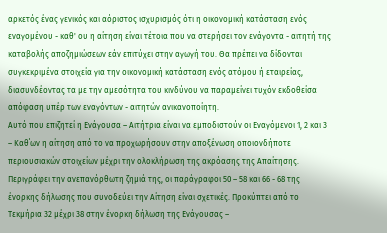αρκετός ένας γενικός και αόριστος ισχυρισμός ότι η οικονομική κατάσταση ενός εναγομένου - καθ' ου η αίτηση είναι τέτοια που να στερήσει τον ενάγοντα - αιτητή της καταβολής αποζημιώσεων εάν επιτύχει στην αγωγή του. Θα πρέπει να δίδονται συγκεκριμένα στοιχεία για την οικονομική κατάσταση ενός ατόμου ή εταιρείας, διασυνδέοντας τα με την αμεσότητα του κινδύνου να παραμείνει τυχόν εκδοθείσα απόφαση υπέρ των εναγόντων - αιτητών ανικανοποίητη.
Αυτό που επιζητεί η Ενάγουσα – Αιτήτρια είναι να εμποδιστούν οι Εναγόμενοι 1, 2 και 3 – Καθ΄ων η αίτηση από το να προχωρήσουν στην αποξένωση οποιονδήποτε περιουσιακών στοιχείων μέχρι την ολοκλήρωση της ακρόασης της Απαίτησης. Περιγράφει την ανεπανόρθωτη ζημιά της, οι παράγραφοι 50 – 58 και 66 - 68 της ένορκης δήλωσης που συνοδεύει την Αίτηση είναι σχετικές. Προκύπτει από το Τεκμήρια 32 μέχρι 38 στην ένορκη δήλωση της Ενάγουσας –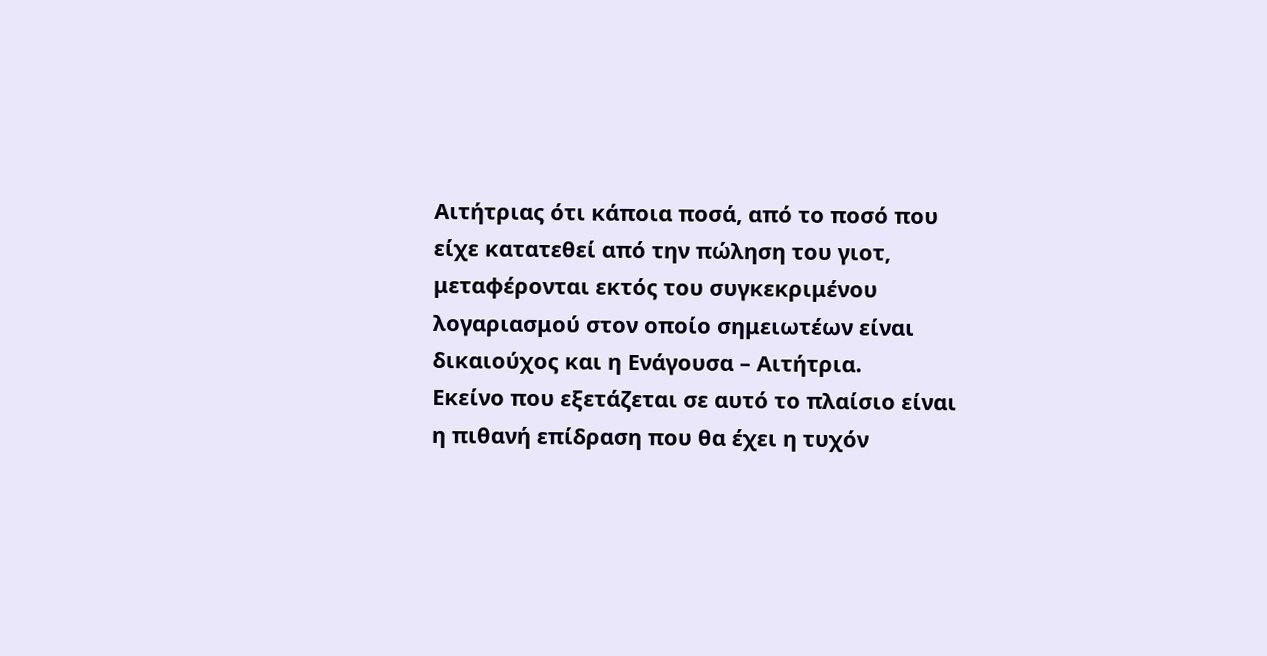Αιτήτριας ότι κάποια ποσά, από το ποσό που είχε κατατεθεί από την πώληση του γιοτ, μεταφέρονται εκτός του συγκεκριμένου λογαριασμού στον οποίο σημειωτέων είναι δικαιούχος και η Ενάγουσα – Αιτήτρια.
Εκείνο που εξετάζεται σε αυτό το πλαίσιο είναι η πιθανή επίδραση που θα έχει η τυχόν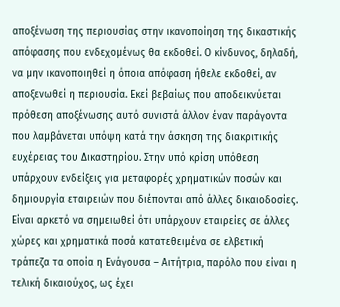αποξένωση της περιουσίας στην ικανοποίηση της δικαστικής απόφασης που ενδεχομένως θα εκδοθεί. Ο κίνδυνος, δηλαδή, να μην ικανοποιηθεί η όποια απόφαση ήθελε εκδοθεί, αν αποξενωθεί η περιουσία. Εκεί βεβαίως που αποδεικνύεται πρόθεση αποξένωσης αυτό συνιστά άλλον έναν παράγοντα που λαμβάνεται υπόψη κατά την άσκηση της διακριτικής ευχέρειας του Δικαστηρίου. Στην υπό κρίση υπόθεση υπάρχουν ενδείξεις για μεταφορές χρηματικών ποσών και δημιουργία εταιρειών που διέπονται από άλλες δικαιοδοσίες. Είναι αρκετό να σημειωθεί ότι υπάρχουν εταιρείες σε άλλες χώρες και χρηματικά ποσά κατατεθειμένα σε ελβετική τράπεζα τα οποία η Ενάγουσα – Αιτήτρια, παρόλο που είναι η τελική δικαιούχος, ως έχει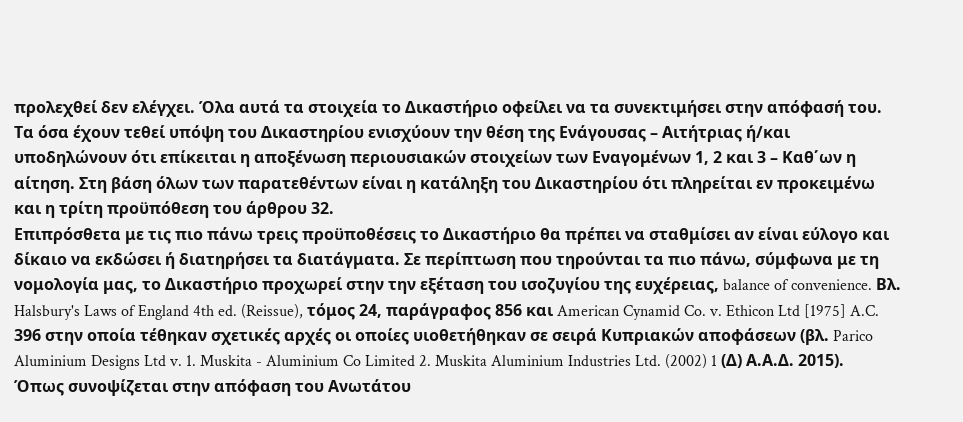προλεχθεί δεν ελέγχει. Όλα αυτά τα στοιχεία το Δικαστήριο οφείλει να τα συνεκτιμήσει στην απόφασή του. Τα όσα έχουν τεθεί υπόψη του Δικαστηρίου ενισχύουν την θέση της Ενάγουσας – Αιτήτριας ή/και υποδηλώνουν ότι επίκειται η αποξένωση περιουσιακών στοιχείων των Εναγομένων 1, 2 και 3 – Καθ΄ων η αίτηση. Στη βάση όλων των παρατεθέντων είναι η κατάληξη του Δικαστηρίου ότι πληρείται εν προκειμένω και η τρίτη προϋπόθεση του άρθρου 32.
Επιπρόσθετα με τις πιο πάνω τρεις προϋποθέσεις το Δικαστήριο θα πρέπει να σταθμίσει αν είναι εύλογο και δίκαιο να εκδώσει ή διατηρήσει τα διατάγματα. Σε περίπτωση που τηρούνται τα πιο πάνω, σύμφωνα με τη νομολογία μας, το Δικαστήριο προχωρεί στην την εξέταση του ισοζυγίου της ευχέρειας, balance of convenience. Βλ. Halsbury's Laws of England 4th ed. (Reissue), τόμος 24, παράγραφος 856 και American Cynamid Co. v. Ethicon Ltd [1975] A.C. 396 στην οποία τέθηκαν σχετικές αρχές οι οποίες υιοθετήθηκαν σε σειρά Κυπριακών αποφάσεων (βλ. Parico Aluminium Designs Ltd v. 1. Muskita - Aluminium Co Limited 2. Muskita Aluminium Industries Ltd. (2002) 1 (Δ) Α.Α.Δ. 2015).
Όπως συνοψίζεται στην απόφαση του Ανωτάτου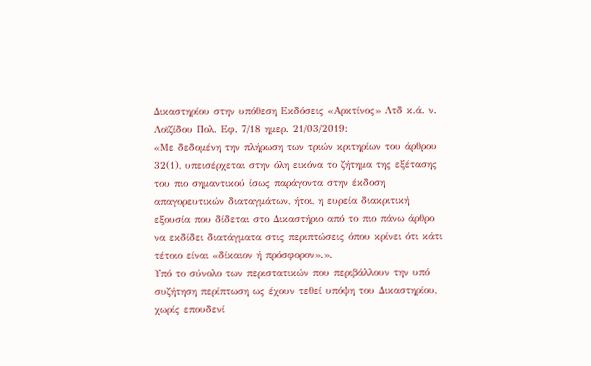Δικαστηρίου στην υπόθεση Εκδόσεις «Αρκτίνος» Λτδ κ.ά. ν. Λοϊζίδου Πολ. Εφ. 7/18 ημερ. 21/03/2019:
«Με δεδομένη την πλήρωση των τριών κριτηρίων του άρθρου 32(1), υπεισέρχεται στην όλη εικόνα το ζήτημα της εξέτασης του πιο σημαντικού ίσως παράγοντα στην έκδοση απαγορευτικών διαταγμάτων, ήτοι, η ευρεία διακριτική εξουσία που δίδεται στο Δικαστήριο από το πιο πάνω άρθρο να εκδίδει διατάγματα στις περιπτώσεις όπου κρίνει ότι κάτι τέτοιο είναι «δίκαιον ή πρόσφορον».».
Υπό το σύνολο των περιστατικών που περιβάλλουν την υπό συζήτηση περίπτωση ως έχουν τεθεί υπόψη του Δικαστηρίου, χωρίς επουδενί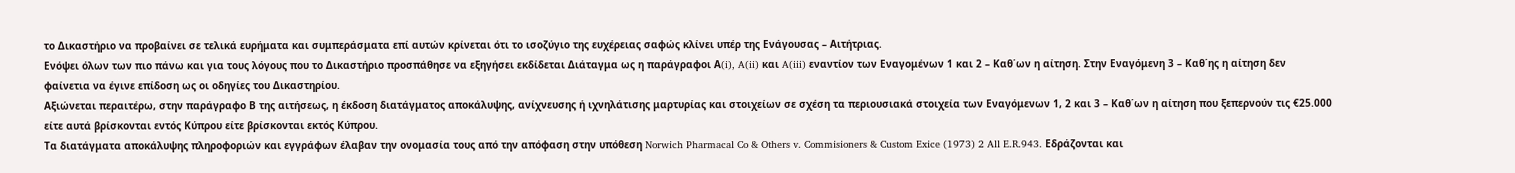το Δικαστήριο να προβαίνει σε τελικά ευρήματα και συμπεράσματα επί αυτών κρίνεται ότι το ισοζύγιο της ευχέρειας σαφώς κλίνει υπέρ της Ενάγουσας – Αιτήτριας.
Ενόψει όλων των πιο πάνω και για τους λόγους που το Δικαστήριο προσπάθησε να εξηγήσει εκδίδεται Διάταγμα ως η παράγραφοι Α(i), A(ii) και A(iii) εναντίον των Εναγομένων 1 και 2 – Καθ΄ων η αίτηση. Στην Εναγόμενη 3 – Καθ΄ης η αίτηση δεν φαίνετια να έγινε επίδοση ως οι οδηγίες του Δικαστηρίου.
Αξιώνεται περαιτέρω, στην παράγραφο Β της αιτήσεως, η έκδοση διατάγματος αποκάλυψης, ανίχνευσης ή ιχνηλάτισης μαρτυρίας και στοιχείων σε σχέση τα περιουσιακά στοιχεία των Εναγόμενων 1, 2 και 3 – Καθ΄ων η αίτηση που ξεπερνούν τις €25.000 είτε αυτά βρίσκονται εντός Κύπρου είτε βρίσκονται εκτός Κύπρου.
Τα διατάγματα αποκάλυψης πληροφοριών και εγγράφων έλαβαν την ονομασία τους από την απόφαση στην υπόθεση Norwich Pharmacal Co & Others v. Commisioners & Custom Exice (1973) 2 All E.R.943. Εδράζονται και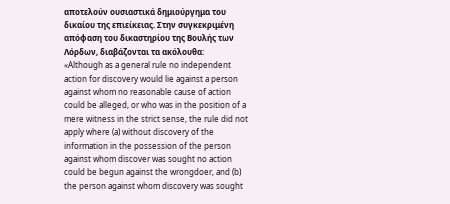αποτελούν ουσιαστικά δημιούργημα του δικαίου της επιείκειας. Στην συγκεκριμένη απόφαση του δικαστηρίου της Βουλής των Λόρδων, διαβάζονται τα ακόλουθα:
«Although as a general rule no independent action for discovery would lie against a person against whom no reasonable cause of action could be alleged, or who was in the position of a mere witness in the strict sense, the rule did not apply where (a) without discovery of the information in the possession of the person against whom discover was sought no action could be begun against the wrongdoer, and (b) the person against whom discovery was sought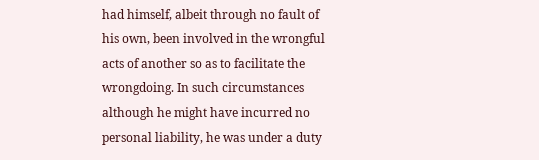had himself, albeit through no fault of his own, been involved in the wrongful acts of another so as to facilitate the wrongdoing. In such circumstances although he might have incurred no personal liability, he was under a duty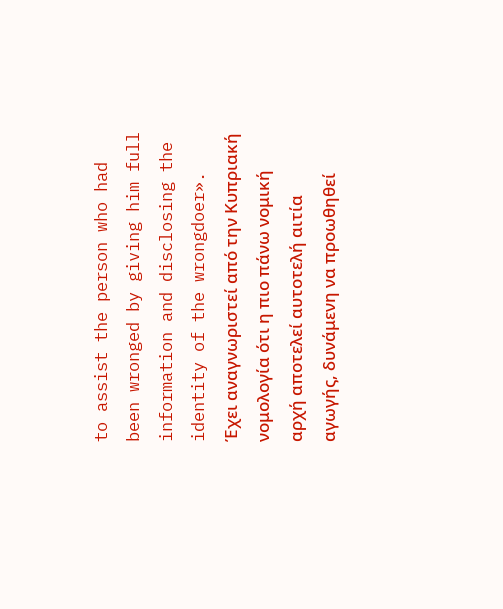to assist the person who had been wronged by giving him full information and disclosing the identity of the wrongdoer».
Έχει αναγνωριστεί από την Κυπριακή νομολογία ότι η πιο πάνω νομική αρχή αποτελεί αυτοτελή αιτία αγωγής, δυνάμενη να προωθηθεί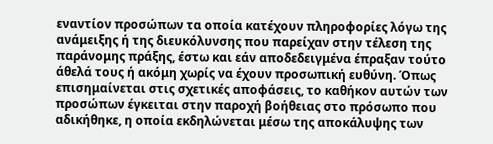εναντίον προσώπων τα οποία κατέχουν πληροφορίες λόγω της ανάμειξης ή της διευκόλυνσης που παρείχαν στην τέλεση της παράνομης πράξης, έστω και εάν αποδεδειγμένα έπραξαν τούτο άθελά τους ή ακόμη χωρίς να έχουν προσωπική ευθύνη. Όπως επισημαίνεται στις σχετικές αποφάσεις, το καθήκον αυτών των προσώπων έγκειται στην παροχή βοήθειας στο πρόσωπο που αδικήθηκε, η οποία εκδηλώνεται μέσω της αποκάλυψης των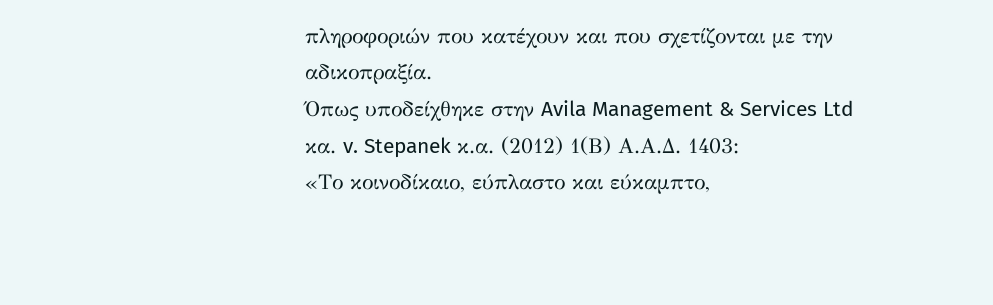πληροφοριών που κατέχουν και που σχετίζονται με την αδικοπραξία.
Όπως υποδείχθηκε στην Avila Management & Services Ltd κα. v. Stepanek κ.α. (2012) 1(Β) Α.Α.Δ. 1403:
«Το κοινοδίκαιο, εύπλαστο και εύκαμπτο,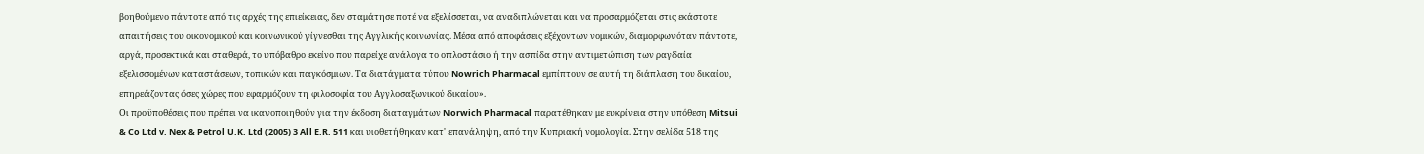βοηθούμενο πάντοτε από τις αρχές της επιείκειας, δεν σταμάτησε ποτέ να εξελίσσεται, να αναδιπλώνεται και να προσαρμόζεται στις εκάστοτε απαιτήσεις του οικονομικού και κοινωνικού γίγνεσθαι της Αγγλικής κοινωνίας. Μέσα από αποφάσεις εξέχοντων νομικών, διαμορφωνόταν πάντοτε, αργά, προσεκτικά και σταθερά, το υπόβαθρο εκείνο που παρείχε ανάλογα το οπλοστάσιο ή την ασπίδα στην αντιμετώπιση των ραγδαία εξελισσομένων καταστάσεων, τοπικών και παγκόσμιων. Τα διατάγματα τύπου Nowrich Pharmacal εμπίπτουν σε αυτή τη διάπλαση του δικαίου, επηρεάζοντας όσες χώρες που εφαρμόζουν τη φιλοσοφία του Αγγλοσαξωνικού δικαίου».
Οι προϋποθέσεις που πρέπει να ικανοποιηθούν για την έκδοση διαταγμάτων Norwich Pharmacal παρατέθηκαν με ευκρίνεια στην υπόθεση Mitsui & Co Ltd v. Nex & Petrol U.K. Ltd (2005) 3 All E.R. 511 και υιοθετήθηκαν κατ' επανάληψη, από την Κυπριακή νομολογία. Στην σελίδα 518 της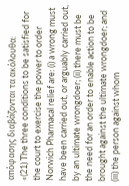απόφασης διαβάζονται τα ακόλουθα:
«(21) The three conditions to be satisfied for the court to exercise the power to order Norwich Pharmacal relief are: (i) a wrong must have been carried out, or arguably carried out, by an ultimate wrongdoer; (ii) there must be the need for an order to enable action to be brought against the ultimate wrongdoer; and (iii) the person against whom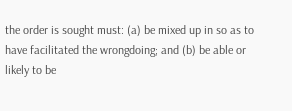the order is sought must: (a) be mixed up in so as to have facilitated the wrongdoing; and (b) be able or likely to be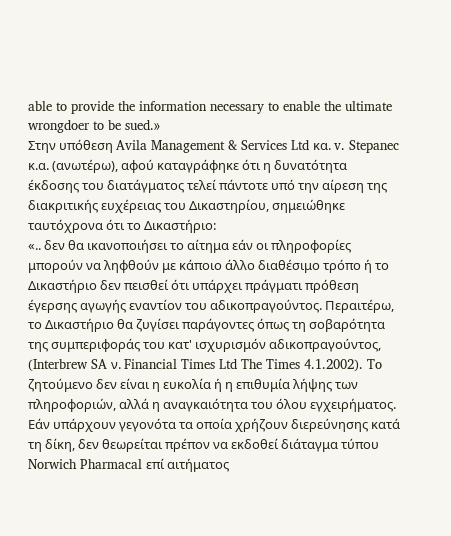able to provide the information necessary to enable the ultimate wrongdoer to be sued.»
Στην υπόθεση Avila Management & Services Ltd κα. v. Stepanec κ.α. (ανωτέρω), αφού καταγράφηκε ότι η δυνατότητα έκδοσης του διατάγματος τελεί πάντοτε υπό την αίρεση της διακριτικής ευχέρειας του Δικαστηρίου, σημειώθηκε ταυτόχρονα ότι το Δικαστήριο:
«.. δεν θα ικανοποιήσει το αίτημα εάν οι πληροφορίες μπορούν να ληφθούν με κάποιο άλλο διαθέσιμο τρόπο ή το Δικαστήριο δεν πεισθεί ότι υπάρχει πράγματι πρόθεση έγερσης αγωγής εναντίον του αδικοπραγούντος. Περαιτέρω, το Δικαστήριο θα ζυγίσει παράγοντες όπως τη σοβαρότητα της συμπεριφοράς του κατ' ισχυρισμόν αδικοπραγούντος, (Interbrew SA ν. Financial Times Ltd The Times 4.1.2002). To ζητούμενο δεν είναι η ευκολία ή η επιθυμία λήψης των πληροφοριών, αλλά η αναγκαιότητα του όλου εγχειρήματος. Εάν υπάρχουν γεγονότα τα οποία χρήζουν διερεύνησης κατά τη δίκη, δεν θεωρείται πρέπον να εκδοθεί διάταγμα τύπου Norwich Pharmacal επί αιτήματος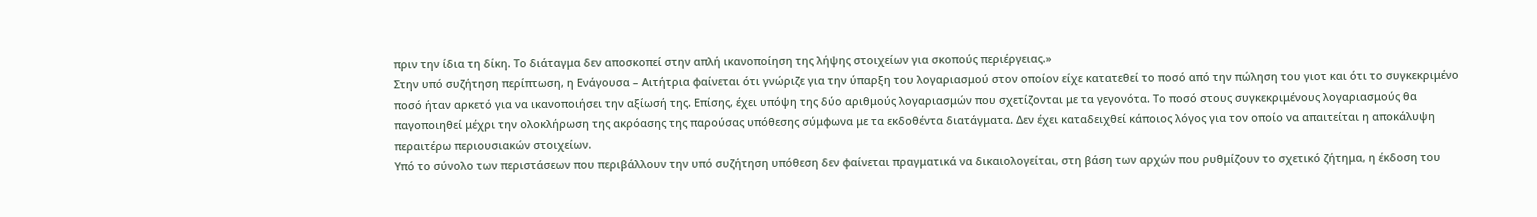πριν την ίδια τη δίκη. Το διάταγμα δεν αποσκοπεί στην απλή ικανοποίηση της λήψης στοιχείων για σκοπούς περιέργειας.»
Στην υπό συζήτηση περίπτωση, η Ενάγουσα – Αιτήτρια φαίνεται ότι γνώριζε για την ύπαρξη του λογαριασμού στον οποίον είχε κατατεθεί το ποσό από την πώληση του γιοτ και ότι το συγκεκριμένο ποσό ήταν αρκετό για να ικανοποιήσει την αξίωσή της. Επίσης, έχει υπόψη της δύο αριθμούς λογαριασμών που σχετίζονται με τα γεγονότα. Το ποσό στους συγκεκριμένους λογαριασμούς θα παγοποιηθεί μέχρι την ολοκλήρωση της ακρόασης της παρούσας υπόθεσης σύμφωνα με τα εκδοθέντα διατάγματα. Δεν έχει καταδειχθεί κάποιος λόγος για τον οποίο να απαιτείται η αποκάλυψη περαιτέρω περιουσιακών στοιχείων.
Υπό το σύνολο των περιστάσεων που περιβάλλουν την υπό συζήτηση υπόθεση δεν φαίνεται πραγματικά να δικαιολογείται, στη βάση των αρχών που ρυθμίζουν το σχετικό ζήτημα, η έκδοση του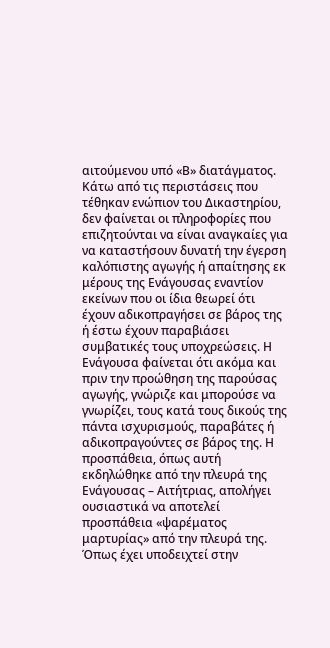αιτούμενου υπό «Β» διατάγματος. Κάτω από τις περιστάσεις που τέθηκαν ενώπιον του Δικαστηρίου, δεν φαίνεται οι πληροφορίες που επιζητούνται να είναι αναγκαίες για να καταστήσουν δυνατή την έγερση καλόπιστης αγωγής ή απαίτησης εκ μέρους της Ενάγουσας εναντίον εκείνων που οι ίδια θεωρεί ότι έχουν αδικοπραγήσει σε βάρος της ή έστω έχουν παραβιάσει συμβατικές τους υποχρεώσεις. Η Ενάγουσα φαίνεται ότι ακόμα και πριν την προώθηση της παρούσας αγωγής, γνώριζε και μπορούσε να γνωρίζει, τους κατά τους δικούς της πάντα ισχυρισμούς, παραβάτες ή αδικοπραγούντες σε βάρος της. Η προσπάθεια, όπως αυτή εκδηλώθηκε από την πλευρά της Ενάγουσας – Αιτήτριας, απολήγει ουσιαστικά να αποτελεί προσπάθεια «ψαρέματος μαρτυρίας» από την πλευρά της. Όπως έχει υποδειχτεί στην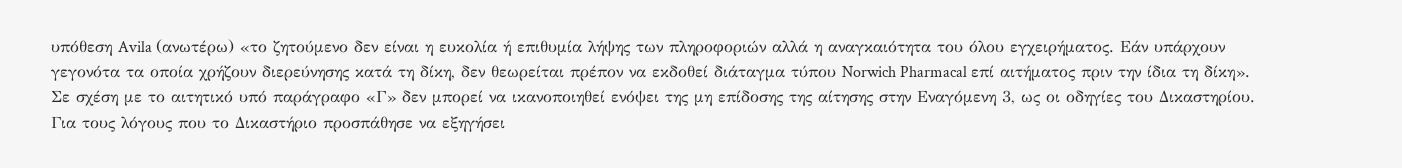υπόθεση Avila (ανωτέρω) «το ζητούμενο δεν είναι η ευκολία ή επιθυμία λήψης των πληροφοριών αλλά η αναγκαιότητα του όλου εγχειρήματος. Εάν υπάρχουν γεγονότα τα οποία χρήζουν διερεύνησης κατά τη δίκη, δεν θεωρείται πρέπον να εκδοθεί διάταγμα τύπου Norwich Pharmacal επί αιτήματος πριν την ίδια τη δίκη».
Σε σχέση με το αιτητικό υπό παράγραφο «Γ» δεν μπορεί να ικανοποιηθεί ενόψει της μη επίδοσης της αίτησης στην Εναγόμενη 3, ως οι οδηγίες του Δικαστηρίου.
Για τους λόγους που το Δικαστήριο προσπάθησε να εξηγήσει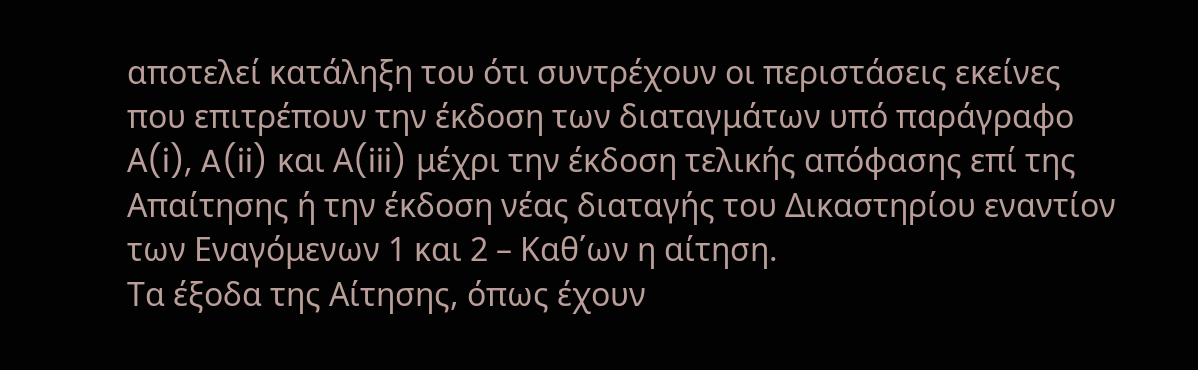αποτελεί κατάληξη του ότι συντρέχουν οι περιστάσεις εκείνες που επιτρέπουν την έκδοση των διαταγμάτων υπό παράγραφο Α(i), A(ii) και Α(iii) μέχρι την έκδοση τελικής απόφασης επί της Απαίτησης ή την έκδοση νέας διαταγής του Δικαστηρίου εναντίον των Εναγόμενων 1 και 2 – Καθ΄ων η αίτηση.
Τα έξοδα της Αίτησης, όπως έχουν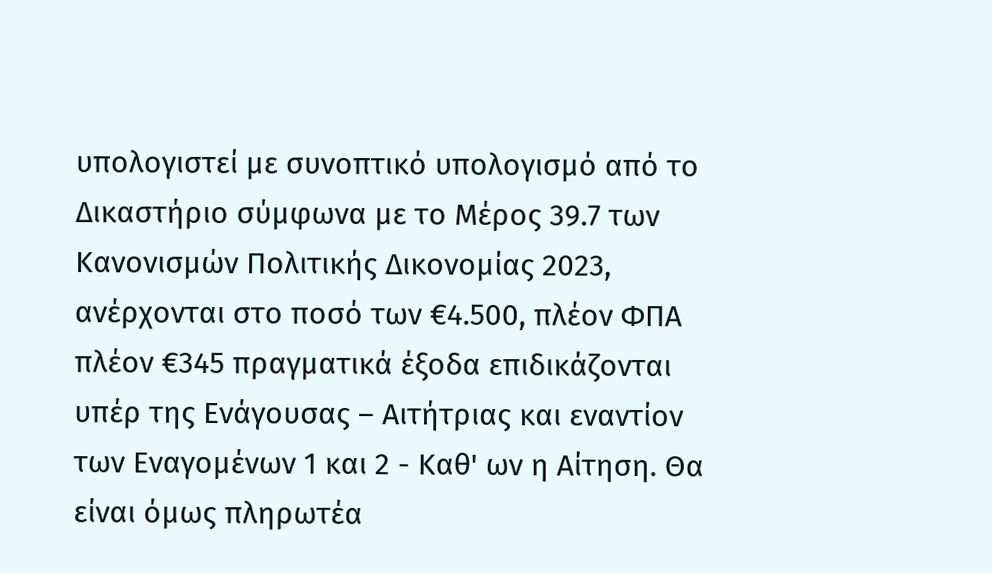υπολογιστεί με συνοπτικό υπολογισμό από το Δικαστήριο σύμφωνα με το Μέρος 39.7 των Κανονισμών Πολιτικής Δικονομίας 2023, ανέρχονται στο ποσό των €4.500, πλέον ΦΠΑ πλέον €345 πραγματικά έξοδα επιδικάζονται υπέρ της Ενάγουσας – Αιτήτριας και εναντίον των Εναγομένων 1 και 2 - Καθ' ων η Αίτηση. Θα είναι όμως πληρωτέα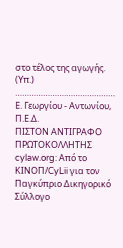στο τέλος της αγωγής.
(Υπ.) ………………….…………………
Ε. Γεωργίου - Αντωνίου, Π.Ε.Δ.
ΠΙΣΤΟΝ ΑΝΤΙΓΡΑΦΟ
ΠΡΩΤΟΚΟΛΛΗΤΗΣ
cylaw.org: Από το ΚΙΝOΠ/CyLii για τον Παγκύπριο Δικηγορικό Σύλλογο